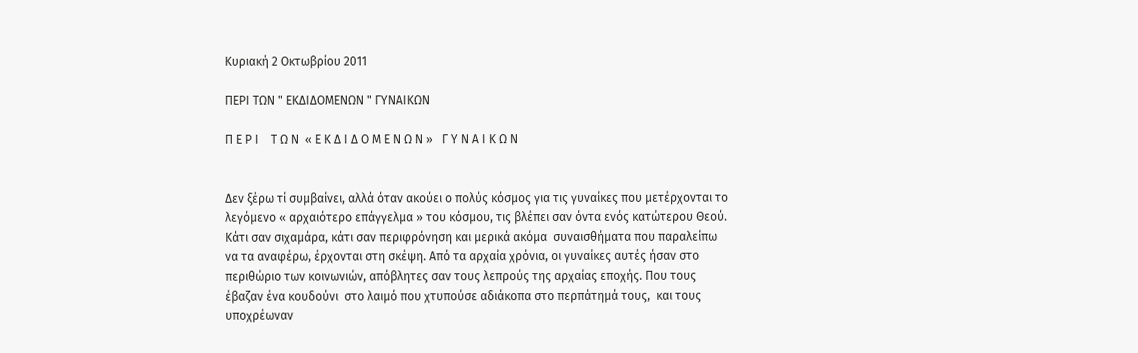Κυριακή 2 Οκτωβρίου 2011

ΠΕΡΙ ΤΩΝ " ΕΚΔΙΔΟΜΕΝΩΝ " ΓΥΝΑΙΚΩΝ

Π Ε Ρ Ι    Τ Ω Ν  « Ε Κ Δ Ι Δ Ο Μ Ε Ν Ω Ν »   Γ Υ Ν Α Ι Κ Ω Ν


Δεν ξέρω τί συμβαίνει, αλλά όταν ακούει ο πολύς κόσμος για τις γυναίκες που μετέρχονται το λεγόμενο « αρχαιότερο επάγγελμα » του κόσμου, τις βλέπει σαν όντα ενός κατώτερου Θεού. Κάτι σαν σιχαμάρα, κάτι σαν περιφρόνηση και μερικά ακόμα  συναισθήματα που παραλείπω να τα αναφέρω, έρχονται στη σκέψη. Από τα αρχαία χρόνια, οι γυναίκες αυτές ήσαν στο περιθώριο των κοινωνιών, απόβλητες σαν τους λεπρούς της αρχαίας εποχής. Που τους έβαζαν ένα κουδούνι  στο λαιμό που χτυπούσε αδιάκοπα στο περπάτημά τους,  και τους υποχρέωναν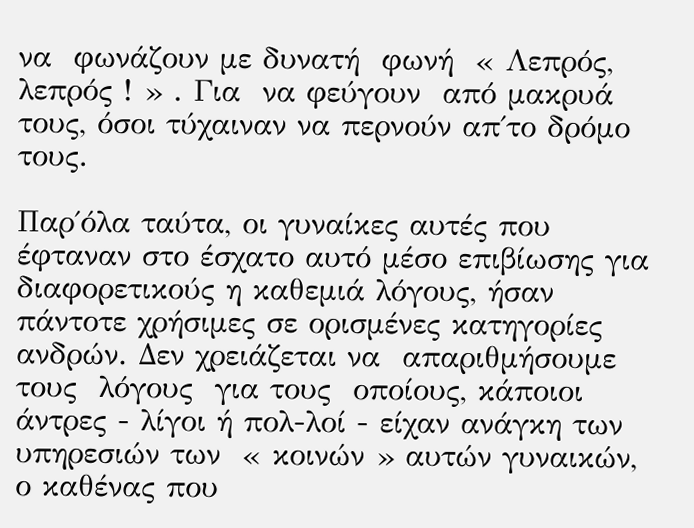να  φωνάζουν με δυνατή  φωνή  « Λεπρός, λεπρός ! » . Για  να φεύγουν  από μακρυά τους, όσοι τύχαιναν να περνούν απ΄το δρόμο τους.

Παρ΄όλα ταύτα, οι γυναίκες αυτές που έφταναν στο έσχατο αυτό μέσο επιβίωσης για διαφορετικούς η καθεμιά λόγους, ήσαν  πάντοτε χρήσιμες σε ορισμένες κατηγορίες ανδρών. Δεν χρειάζεται να  απαριθμήσουμε τους  λόγους  για τους  οποίους, κάποιοι  άντρες - λίγοι ή πολ-λοί - είχαν ανάγκη των υπηρεσιών των  « κοινών » αυτών γυναικών, ο καθένας που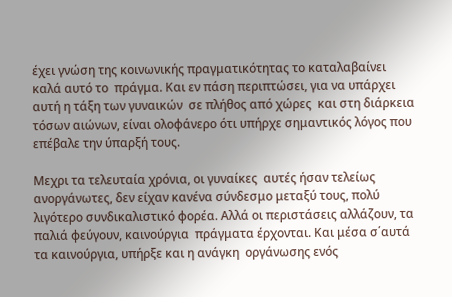έχει γνώση της κοινωνικής πραγματικότητας το καταλαβαίνει καλά αυτό το  πράγμα. Και εν πάση περιπτώσει, για να υπάρχει  αυτή η τάξη των γυναικών  σε πλήθος από χώρες  και στη διάρκεια τόσων αιώνων, είναι ολοφάνερο ότι υπήρχε σημαντικός λόγος που επέβαλε την ύπαρξή τους.

Μεχρι τα τελευταία χρόνια, οι γυναίκες  αυτές ήσαν τελείως  ανοργάνωτες, δεν είχαν κανένα σύνδεσμο μεταξύ τους, πολύ  λιγότερο συνδικαλιστικό φορέα. Αλλά οι περιστάσεις αλλάζουν, τα παλιά φεύγουν, καινούργια  πράγματα έρχονται. Και μέσα σ΄αυτά  τα καινούργια, υπήρξε και η ανάγκη  οργάνωσης ενός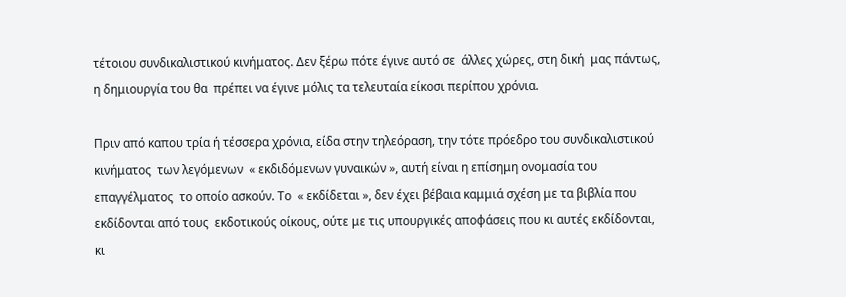τέτοιου συνδικαλιστικού κινήματος. Δεν ξέρω πότε έγινε αυτό σε  άλλες χώρες, στη δική  μας πάντως, η δημιουργία του θα  πρέπει να έγινε μόλις τα τελευταία είκοσι περίπου χρόνια.

Πριν από καπου τρία ή τέσσερα χρόνια, είδα στην τηλεόραση, την τότε πρόεδρο του συνδικαλιστικού κινήματος  των λεγόμενων  « εκδιδόμενων γυναικών », αυτή είναι η επίσημη ονομασία του επαγγέλματος  το οποίο ασκούν. Το  « εκδίδεται », δεν έχει βέβαια καμμιά σχέση με τα βιβλία που  εκδίδονται από τους  εκδοτικούς οίκους, ούτε με τις υπουργικές αποφάσεις που κι αυτές εκδίδονται, κι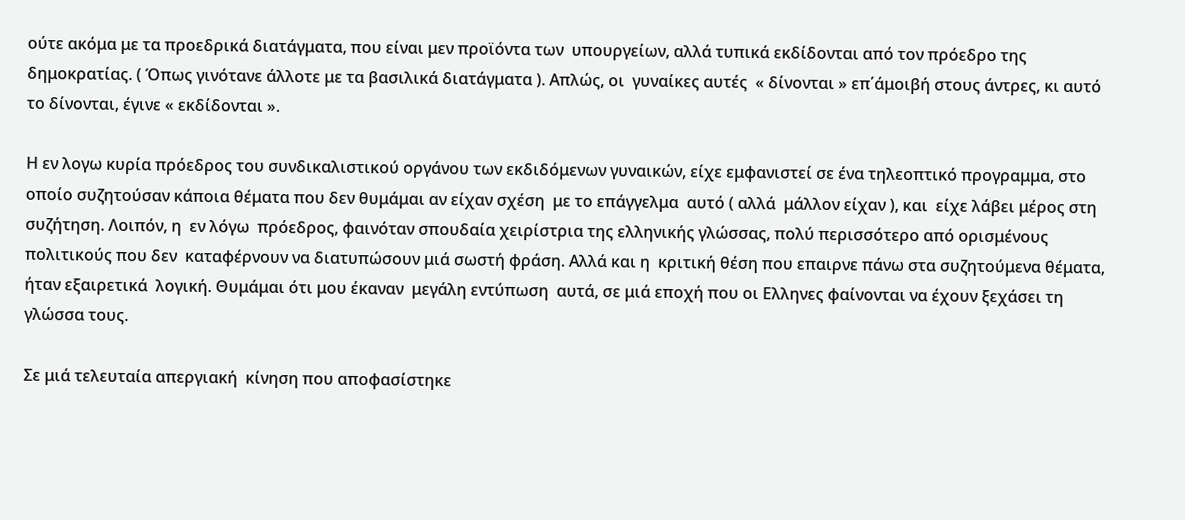ούτε ακόμα με τα προεδρικά διατάγματα, που είναι μεν προϊόντα των  υπουργείων, αλλά τυπικά εκδίδονται από τον πρόεδρο της δημοκρατίας. ( Όπως γινότανε άλλοτε με τα βασιλικά διατάγματα ). Απλώς, οι  γυναίκες αυτές  « δίνονται » επ΄άμοιβή στους άντρες, κι αυτό το δίνονται, έγινε « εκδίδονται ».

Η εν λογω κυρία πρόεδρος του συνδικαλιστικού οργάνου των εκδιδόμενων γυναικών, είχε εμφανιστεί σε ένα τηλεοπτικό προγραμμα, στο οποίο συζητούσαν κάποια θέματα που δεν θυμάμαι αν είχαν σχέση  με το επάγγελμα  αυτό ( αλλά  μάλλον είχαν ), και  είχε λάβει μέρος στη  συζήτηση. Λοιπόν, η  εν λόγω  πρόεδρος, φαινόταν σπουδαία χειρίστρια της ελληνικής γλώσσας, πολύ περισσότερο από ορισμένους  πολιτικούς που δεν  καταφέρνουν να διατυπώσουν μιά σωστή φράση. Αλλά και η  κριτική θέση που επαιρνε πάνω στα συζητούμενα θέματα, ήταν εξαιρετικά  λογική. Θυμάμαι ότι μου έκαναν  μεγάλη εντύπωση  αυτά, σε μιά εποχή που οι Ελληνες φαίνονται να έχουν ξεχάσει τη γλώσσα τους.

Σε μιά τελευταία απεργιακή  κίνηση που αποφασίστηκε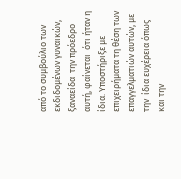από το συμβούλιο των εκδιδομένων γυναικών, ξαναείδα  την πρόεδρο  αυτή, φαίνεται  ότι ήταν η ίδια. Υποστήριξε με επιχειρήματα τη θέση των επαγγελματιών αυτών, με την  ίδια ευχέρεια όπως και την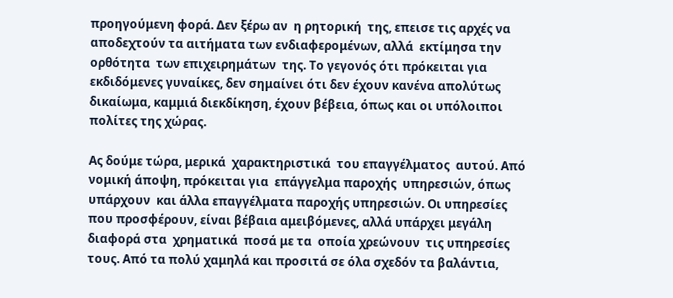προηγούμενη φορά. Δεν ξέρω αν  η ρητορική  της, επεισε τις αρχές να  αποδεχτούν τα αιτήματα των ενδιαφερομένων, αλλά  εκτίμησα την ορθότητα  των επιχειρημάτων  της. Το γεγονός ότι πρόκειται για εκδιδόμενες γυναίκες, δεν σημαίνει ότι δεν έχουν κανένα απολύτως δικαίωμα, καμμιά διεκδίκηση, έχουν βέβεια, όπως και οι υπόλοιποι πολίτες της χώρας.

Ας δούμε τώρα, μερικά  χαρακτηριστικά  του επαγγέλματος  αυτού. Από  νομική άποψη, πρόκειται για  επάγγελμα παροχής  υπηρεσιών, όπως υπάρχουν  και άλλα επαγγέλματα παροχής υπηρεσιών. Οι υπηρεσίες που προσφέρουν, είναι βέβαια αμειβόμενες, αλλά υπάρχει μεγάλη διαφορά στα  χρηματικά  ποσά με τα  οποία χρεώνουν  τις υπηρεσίες τους. Από τα πολύ χαμηλά και προσιτά σε όλα σχεδόν τα βαλάντια,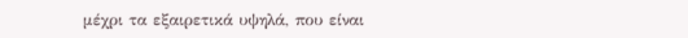μέχρι τα εξαιρετικά υψηλά, που είναι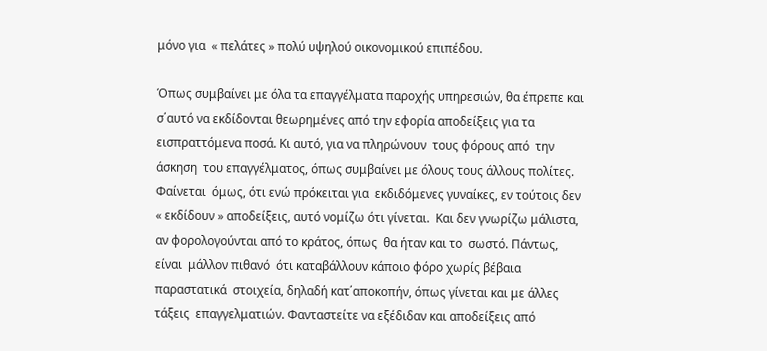μόνο για  « πελάτες » πολύ υψηλού οικονομικού επιπέδου.

Όπως συμβαίνει με όλα τα επαγγέλματα παροχής υπηρεσιών, θα έπρεπε και σ΄αυτό να εκδίδονται θεωρημένες από την εφορία αποδείξεις για τα εισπραττόμενα ποσά. Κι αυτό, για να πληρώνουν  τους φόρους από  την άσκηση  του επαγγέλματος, όπως συμβαίνει με όλους τους άλλους πολίτες. Φαίνεται  όμως, ότι ενώ πρόκειται για  εκδιδόμενες γυναίκες, εν τούτοις δεν « εκδίδουν » αποδείξεις, αυτό νομίζω ότι γίνεται.  Και δεν γνωρίζω μάλιστα, αν φορολογούνται από το κράτος, όπως  θα ήταν και το  σωστό. Πάντως, είναι  μάλλον πιθανό  ότι καταβάλλουν κάποιο φόρο χωρίς βέβαια παραστατικά  στοιχεία, δηλαδή κατ΄αποκοπήν, όπως γίνεται και με άλλες τάξεις  επαγγελματιών. Φανταστείτε να εξέδιδαν και αποδείξεις από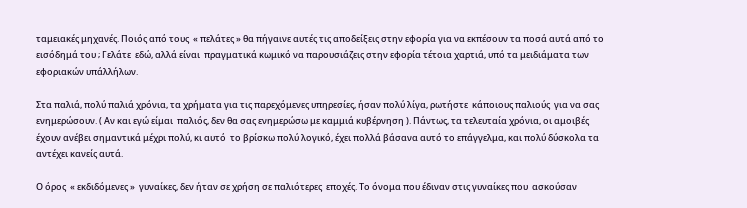ταμειακές μηχανές. Ποιός από τους  « πελάτες » θα πήγαινε αυτές τις αποδείξεις στην εφορία για να εκπέσουν τα ποσά αυτά από το εισόδημά του ; Γελάτε  εδώ, αλλά είναι  πραγματικά κωμικό να παρουσιάζεις στην εφορία τέτοια χαρτιά, υπό τα μειδιάματα των εφοριακών υπάλλήλων.

Στα παλιά, πολύ παλιά χρόνια, τα χρήματα για τις παρεχόμενες υπηρεσίες, ήσαν πολύ λίγα, ρωτήστε  κάποιους παλιούς  για να σας ενημερώσουν. ( Αν και εγώ είμαι  παλιός, δεν θα σας ενημερώσω με καμμιά κυβέρνηση ). Πάντως, τα τελευταία χρόνια, οι αμοιβές έχουν ανέβει σημαντικά μέχρι πολύ, κι αυτό  το βρίσκω πολύ λογικό, έχει πολλά βάσανα αυτό το επάγγελμα, και πολύ δύσκολα τα αντέχει κανείς αυτά.

Ο όρος  « εκδιδόμενες »  γυναίκες, δεν ήταν σε χρήση σε παλιότερες  εποχές. Το όνομα που έδιναν στις γυναίκες που  ασκούσαν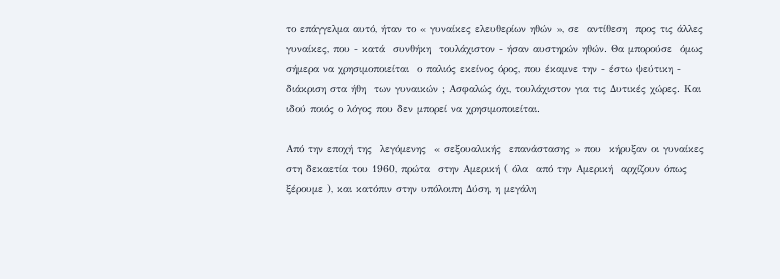το επάγγελμα αυτό, ήταν το « γυναίκες ελευθερίων ηθών », σε  αντίθεση  προς τις άλλες  γυναίκες, που - κατά  συνθήκη  τουλάχιστον - ήσαν αυστηρών ηθών. Θα μπορούσε  όμως σήμερα να χρησιμοποιείται  ο παλιός εκείνος όρος, που έκαμνε την - έστω ψεύτικη - διάκριση στα ήθη  των γυναικών ; Ασφαλώς όχι, τουλάχιστον για τις Δυτικές χώρες. Και ιδού ποιός ο λόγος που δεν μπορεί να χρησιμοποιείται.

Από την εποχή της  λεγόμενης  « σεξουαλικής  επανάστασης » που  κήρυξαν οι γυναίκες στη δεκαετία του 1960, πρώτα  στην Αμερική ( όλα  από την Αμερική  αρχίζουν όπως ξέρουμε ), και κατόπιν στην υπόλοιπη Δύση, η μεγάλη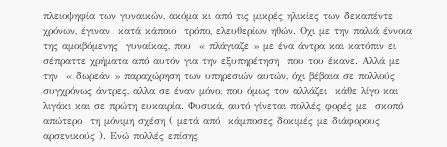πλειοψηφία των γυναικών, ακόμα κι από τις μικρές ηλικίες των δεκαπέντε  χρόνων, έγιναν  κατά κάποιο  τρόπο, ελευθερίων ηθών. Οχι με την παλιά έννοια  της αμοιβόμενης  γυναίκας, που  « πλάγιαζε » με ένα άντρα και κατόπιν ει σέπραττε χρήματα από αυτόν για την εξυπηρέτηση  που του έκανε. Αλλά με την  « δωρεάν » παραχώρηση των υπηρεσιών αυτών, όχι βέβαια σε πολλούς συγχρόνως άντρες, αλλα σε έναν μόνο, που όμως τον αλλάζει  κάθε λίγο και λιγάκι και σε πρώτη ευκαιρία. Φυσικά, αυτό γίνεται πολλές φορές με  σκοπό απώτερο  τη μόνιμη σχέση ( μετά από  κάμποσες δοκιμές με διάφορους αρσενικούς ). Ενώ πολλές επίσης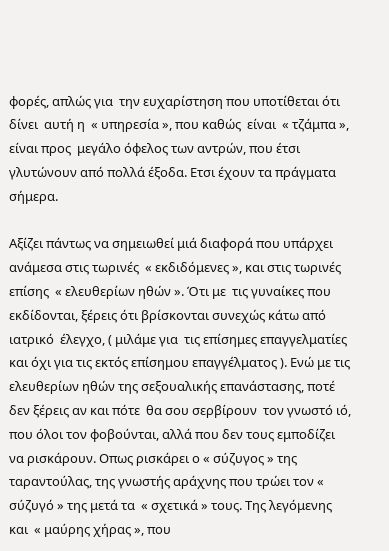φορές, απλώς για  την ευχαρίστηση που υποτίθεται ότι δίνει  αυτή η  « υπηρεσία », που καθώς  είναι  « τζάμπα », είναι προς  μεγάλο όφελος των αντρών, που έτσι γλυτώνουν από πολλά έξοδα. Ετσι έχουν τα πράγματα σήμερα.

Αξίζει πάντως να σημειωθεί μιά διαφορά που υπάρχει ανάμεσα στις τωρινές  « εκδιδόμενες », και στις τωρινές επίσης  « ελευθερίων ηθών ». Ότι με  τις γυναίκες που εκδίδονται, ξέρεις ότι βρίσκονται συνεχώς κάτω από ιατρικό  έλεγχο, ( μιλάμε για  τις επίσημες επαγγελματίες και όχι για τις εκτός επίσημου επαγγέλματος ). Ενώ με τις ελευθερίων ηθών της σεξουαλικής επανάστασης, ποτέ  δεν ξέρεις αν και πότε  θα σου σερβίρουν  τον γνωστό ιό, που όλοι τον φοβούνται, αλλά που δεν τους εμποδίζει να ρισκάρουν. Οπως ρισκάρει ο « σύζυγος » της ταραντούλας, της γνωστής αράχνης που τρώει τον « σύζυγό » της μετά τα  « σχετικά » τους. Της λεγόμενης και  « μαύρης χήρας », που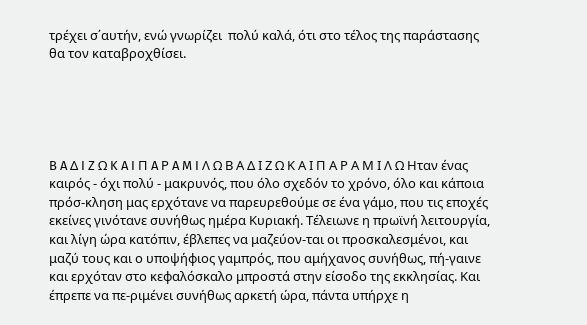τρέχει σ΄αυτήν, ενώ γνωρίζει  πολύ καλά, ότι στο τέλος της παράστασης θα τον καταβροχθίσει.





B A Δ I Z Ω K A I Π A Ρ A M I Λ Ω Β Α Δ Ι Ζ Ω Κ Α Ι Π Α Ρ Α Μ Ι Λ Ω Ηταν ένας καιρός - όχι πολύ - μακρυνός, που όλο σχεδόν το χρόνο, όλο και κάποια πρόσ-κληση μας ερχότανε να παρευρεθούμε σε ένα γάμο, που τις εποχές εκείνες γινότανε συνήθως ημέρα Κυριακή. Τέλειωνε η πρωϊνή λειτουργία, και λίγη ώρα κατόπιν, έβλεπες να μαζεύον-ται οι προσκαλεσμένοι, και μαζύ τους και ο υποψήφιος γαμπρός, που αμήχανος συνήθως, πή-γαινε και ερχόταν στο κεφαλόσκαλο μπροστά στην είσοδο της εκκλησίας. Και έπρεπε να πε-ριμένει συνήθως αρκετή ώρα, πάντα υπήρχε η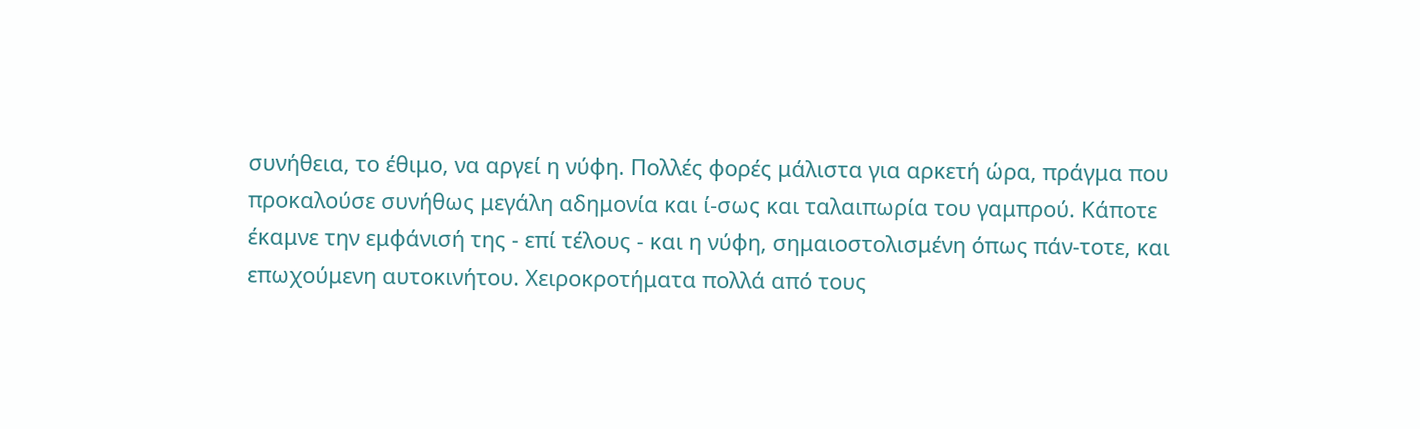συνήθεια, το έθιμο, να αργεί η νύφη. Πολλές φορές μάλιστα για αρκετή ώρα, πράγμα που προκαλούσε συνήθως μεγάλη αδημονία και ί-σως και ταλαιπωρία του γαμπρού. Κάποτε έκαμνε την εμφάνισή της - επί τέλους - και η νύφη, σημαιοστολισμένη όπως πάν-τοτε, και επωχούμενη αυτοκινήτου. Χειροκροτήματα πολλά από τους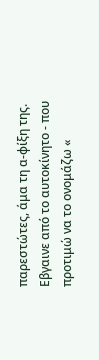παρεστώτες, άμα τη α-φίξη της. Εβγαινε από το αυτοκίνητο - που προτιμώ να το ονομάζω «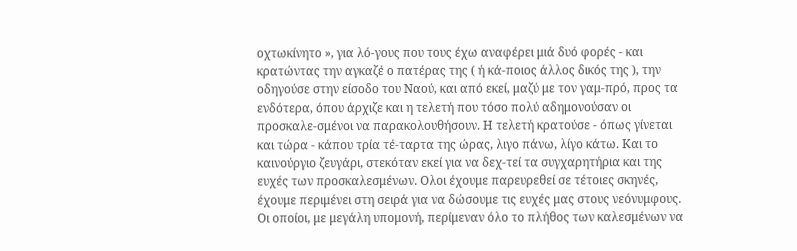οχτωκίνητο », για λό-γους που τους έχω αναφέρει μιά δυό φορές - και κρατώντας την αγκαζέ ο πατέρας της ( ή κά-ποιος άλλος δικός της ), την οδηγούσε στην είσοδο του Ναού, και από εκεί, μαζύ με τον γαμ-πρό, προς τα ενδότερα, όπου άρχιζε και η τελετή που τόσο πολύ αδημονούσαν οι προσκαλε-σμένοι να παρακολουθήσουν. Η τελετή κρατούσε - όπως γίνεται και τώρα - κάπου τρία τέ-ταρτα της ώρας, λιγο πάνω, λίγο κάτω. Και το καινούργιο ζευγάρι, στεκόταν εκεί για να δεχ-τεί τα συγχαρητήρια και της ευχές των προσκαλεσμένων. Ολοι έχουμε παρευρεθεί σε τέτοιες σκηνές, έχουμε περιμένει στη σειρά για να δώσουμε τις ευχές μας στους νεόνυμφους. Οι οποίοι, με μεγάλη υπομονή, περίμεναν όλο το πλήθος των καλεσμένων να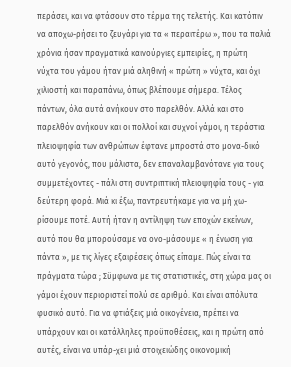περάσει, και να φτάσουν στο τέρμα της τελετής. Και κατόπιν να αποχω-ρήσει το ζευγάρι για τα « περαιτέρω », που τα παλιά χρόνια ήσαν πραγματικά καινούργιες εμπειρίες, η πρώτη νύχτα του γάμου ήταν μιά αληθινή « πρώτη » νύχτα, και όχι χιλιοστή και παραπάνω, όπως βλέπουμε σήμερα. Τέλος πάντων, όλα αυτά ανήκουν στο παρελθόν. Αλλά και στο παρελθόν ανήκουν και οι πολλοί και συχνοί γάμοι, η τεράστια πλειοψηφία των ανθρώπων έφτανε μπροστά στο μονα-δικό αυτό γεγονός, που μάλιστα, δεν επαναλαμβανότανε για τους συμμετέχοντες - πάλι στη συντριπτική πλειοψηφία τους - για δεύτερη φορά. Μιά κι έξω, παντρευτήκαμε για να μή χω-ρίσουμε ποτέ. Αυτή ήταν η αντίληψη των εποχών εκείνων, αυτό που θα μπορούσαμε να ονο-μάσουμε « η ένωση για πάντα », με τις λίγες εξαιρέσεις όπως είπαμε. Πώς είναι τα πράγματα τώρα ; Σϋμφωνα με τις στατιστικές, στη χώρα μας οι γάμοι έχουν περιοριστεί πολύ σε αριθμό. Και είναι απόλυτα φυσικό αυτό. Για να φτιάξεις μιά οικογένεια, πρέπει να υπάρχουν και οι κατάλληλες προϋποθέσεις, και η πρώτη από αυτές, είναι να υπάρ-χει μιά στοιχειώδης οικονομική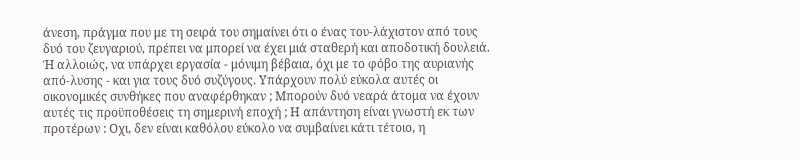άνεση, πράγμα που με τη σειρά του σημαίνει ότι ο ένας του-λάχιστον από τους δυό του ζευγαριού, πρέπει να μπορεί να έχει μιά σταθερή και αποδοτική δουλειά. Ή αλλοιώς, να υπάρχει εργασία - μόνιμη βέβαια, όχι με το φόβο της αυριανής από-λυσης - και για τους δυό συζύγους. Υπάρχουν πολύ εύκολα αυτές οι οικονομικές συνθήκες που αναφέρθηκαν ; Μπορούν δυό νεαρά άτομα να έχουν αυτές τις προϋποθέσεις τη σημερινή εποχή ; Η απάντηση είναι γνωστή εκ των προτέρων : Οχι, δεν είναι καθόλου εύκολο να συμβαίνει κάτι τέτοιο, η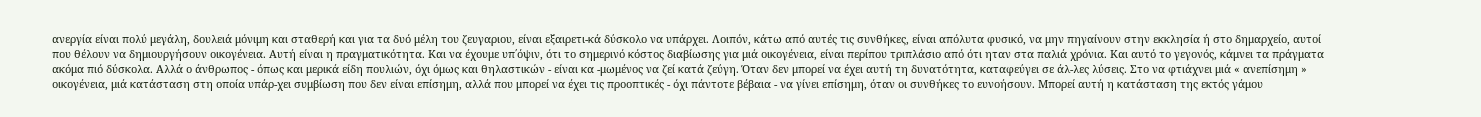ανεργία είναι πολύ μεγάλη, δουλειά μόνιμη και σταθερή και για τα δυό μέλη του ζευγαριου, είναι εξαιρετι-κά δύσκολο να υπάρχει. Λοιπόν, κάτω από αυτές τις συνθήκες, είναι απόλυτα φυσικό, να μην πηγαίνουν στην εκκλησία ή στο δημαρχείο, αυτοί που θέλουν να δημιουργήσουν οικογένεια. Αυτή είναι η πραγματικότητα. Και να έχουμε υπ΄όψιν, ότι το σημερινό κόστος διαβίωσης για μιά οικογένεια, είναι περίπου τριπλάσιο από ότι ηταν στα παλιά χρόνια. Και αυτό το γεγονός, κάμνει τα πράγματα ακόμα πιό δύσκολα. Αλλά ο άνθρωπος - όπως και μερικά είδη πουλιών, όχι όμως και θηλαστικών - είναι κα -μωμένος να ζεί κατά ζεύγη. Όταν δεν μπορεί να έχει αυτή τη δυνατότητα, καταφεύγει σε άλ-λες λύσεις. Στο να φτιάχνει μιά « ανεπίσημη » οικογένεια, μιά κατάσταση στη οποία υπάρ-χει συμβίωση που δεν είναι επίσημη, αλλά που μπορεί να έχει τις προοπτικές - όχι πάντοτε βέβαια - να γίνει επίσημη, όταν οι συνθήκες το ευνοήσουν. Μπορεί αυτή η κατάσταση της εκτός γάμου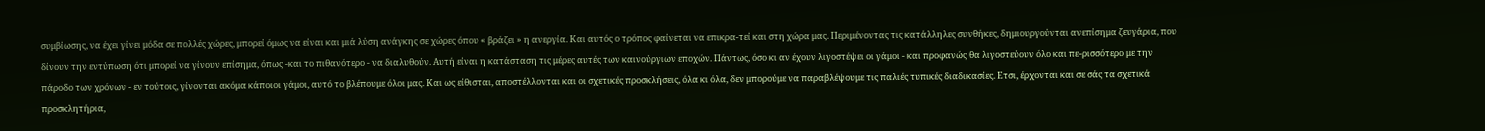συμβίωσης, να έχει γίνει μόδα σε πολλές χώρες, μπορεί όμως να είναι και μιά λύση ανάγκης σε χώρες όπου « βράζει » η ανεργία. Και αυτός ο τρόπος φαίνεται να επικρα-τεί και στη χώρα μας. Περιμένοντας τις κατάλληλες συνθήκες, δημιουργούνται ανεπίσημα ζευγάρια, που δίνουν την εντύπωση ότι μπορεί να γίνουν επίσημα, όπως -και το πιθανότερο - να διαλυθούν. Αυτή είναι η κατάσταση τις μέρες αυτές των καινούργιων εποχών. Πάντως, όσο κι αν έχουν λιγοστέψει οι γάμοι - και προφανώς θα λιγοστεύουν όλο και πε-ρισσότερο με την πάροδο των χρόνων - εν τούτοις, γίνονται ακόμα κάποιοι γάμοι, αυτό το βλέπουμε όλοι μας. Και ως είθισται, αποστέλλονται και οι σχετικές προσκλήσεις, όλα κι όλα, δεν μπορούμε να παραβλέψουμε τις παλιές τυπικές διαδικασίες. Ετσι, έρχονται και σε σάς τα σχετικά προσκλητήρια,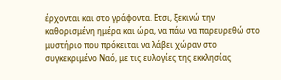έρχονται και στο γράφοντα. Ετσι, ξεκινώ την καθορισμένη ημέρα και ώρα, να πάω να παρευρεθώ στο μυστήριο που πρόκειται να λάβει χώραν στο συγκεκριμένο Ναό, με τις ευλογίες της εκκλησίας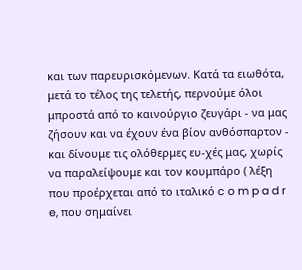και των παρευρισκόμενων. Κατά τα ειωθότα, μετά το τέλος της τελετής, περνούμε όλοι μπροστά από το καινούργιο ζευγάρι - να μας ζήσουν και να έχουν ένα βίον ανθόσπαρτον - και δίνουμε τις ολόθερμες ευ-χές μας, χωρίς να παραλείψουμε και τον κουμπάρο ( λέξη που προέρχεται από το ιταλικό c o m p a d r e, που σημαίνει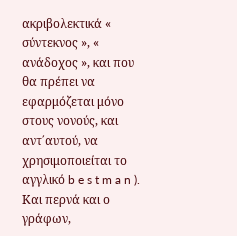ακριβολεκτικά « σύντεκνος », « ανάδοχος », και που θα πρέπει να εφαρμόζεται μόνο στους νονούς, και αντ΄αυτού, να χρησιμοποιείται το αγγλικό b e s t m a n ). Και περνά και ο γράφων,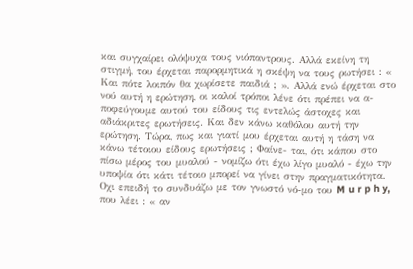και συγχαίρει ολόψυχα τους νιόπαντρους. Αλλά εκείνη τη στιγμή, του έρχεται παρορμητικά η σκέψη να τους ρωτήσει : « Και πότε λοιπόν θα χωρίσετε παιδιά ; ». Αλλά ενώ έρχεται στο νού αυτή η ερώτηση, οι καλοί τρόποι λένε ότι πρέπει να α-ποφεύγουμε αυτού του είδους τις εντελώς άστοχες και αδιάκριτες ερωτήσεις. Και δεν κάνω καθόλου αυτή την ερώτηση. Τώρα, πως και γιατί μου έρχεται αυτή η τάση να κάνω τέτοιου είδους ερωτήσεις ; Φαίνε- ται, ότι κάπου στο πίσω μέρος του μυαλού - νομίζω ότι έχω λίγο μυαλό - έχω την υποψία ότι κάτι τέτοιο μπορεί να γίνει στην πραγματικότητα. Οχι επειδή το συνδυάζω με τον γνωστό νό-μο του M u r p h y, που λέει : « αν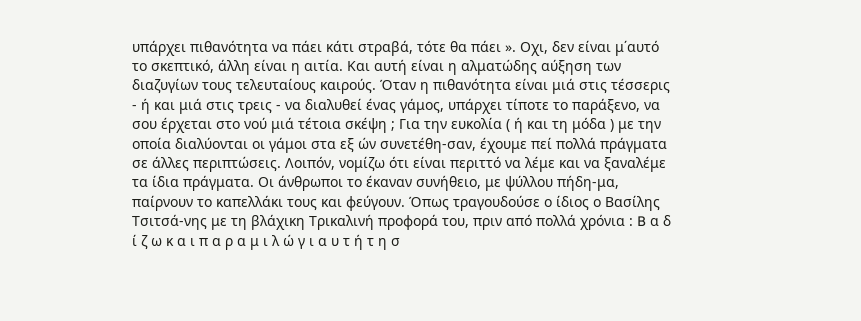υπάρχει πιθανότητα να πάει κάτι στραβά, τότε θα πάει ». Οχι, δεν είναι μ΄αυτό το σκεπτικό, άλλη είναι η αιτία. Και αυτή είναι η αλματώδης αύξηση των διαζυγίων τους τελευταίους καιρούς. Όταν η πιθανότητα είναι μιά στις τέσσερις - ή και μιά στις τρεις - να διαλυθεί ένας γάμος, υπάρχει τίποτε το παράξενο, να σου έρχεται στο νού μιά τέτοια σκέψη ; Για την ευκολία ( ή και τη μόδα ) με την οποία διαλύονται οι γάμοι στα εξ ών συνετέθη-σαν, έχουμε πεί πολλά πράγματα σε άλλες περιπτώσεις. Λοιπόν, νομίζω ότι είναι περιττό να λέμε και να ξαναλέμε τα ίδια πράγματα. Οι άνθρωποι το έκαναν συνήθειο, με ψύλλου πήδη-μα, παίρνουν το καπελλάκι τους και φεύγουν. Όπως τραγουδούσε ο ίδιος ο Βασίλης Τσιτσά-νης με τη βλάχικη Τρικαλινή προφορά του, πριν από πολλά χρόνια : B α δ ί ζ ω κ α ι π α ρ α μ ι λ ώ γ ι α υ τ ή τ η σ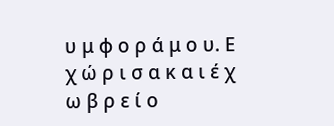υ μ φ ο ρ ά μ ο υ. Ε χ ώ ρ ι σ α κ α ι έ χ ω β ρ ε ί ο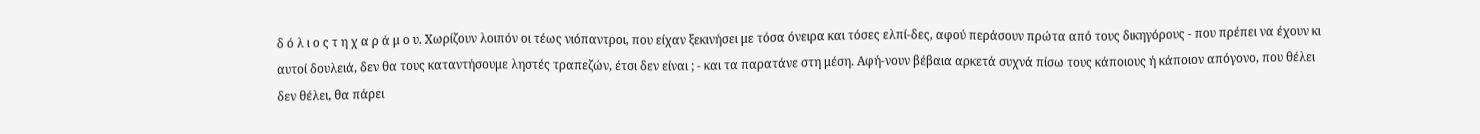δ ό λ ι ο ς τ η χ α ρ ά μ ο υ. Χωρίζουν λοιπόν οι τέως νιόπαντροι, που είχαν ξεκινήσει με τόσα όνειρα και τόσες ελπί-δες, αφού περάσουν πρώτα από τους δικηγόρους - που πρέπει να έχουν κι αυτοί δουλειά, δεν θα τους καταντήσουμε ληστές τραπεζών, έτσι δεν είναι ; - και τα παρατάνε στη μέση. Αφή-νουν βέβαια αρκετά συχνά πίσω τους κάποιους ή κάποιον απόγονο, που θέλει δεν θέλει, θα πάρει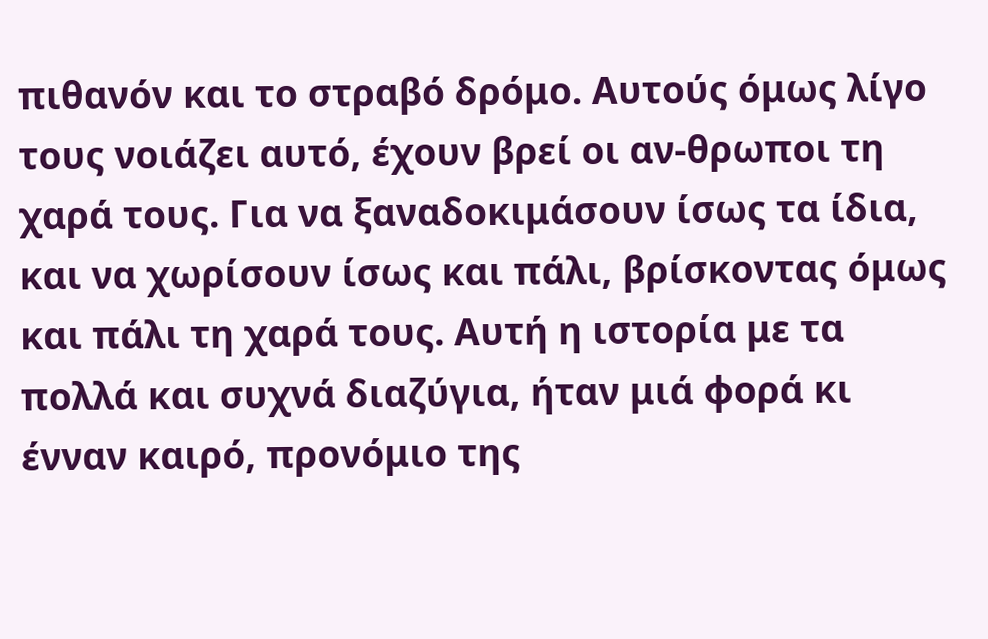πιθανόν και το στραβό δρόμο. Αυτούς όμως λίγο τους νοιάζει αυτό, έχουν βρεί οι αν-θρωποι τη χαρά τους. Για να ξαναδοκιμάσουν ίσως τα ίδια, και να χωρίσουν ίσως και πάλι, βρίσκοντας όμως και πάλι τη χαρά τους. Αυτή η ιστορία με τα πολλά και συχνά διαζύγια, ήταν μιά φορά κι ένναν καιρό, προνόμιο της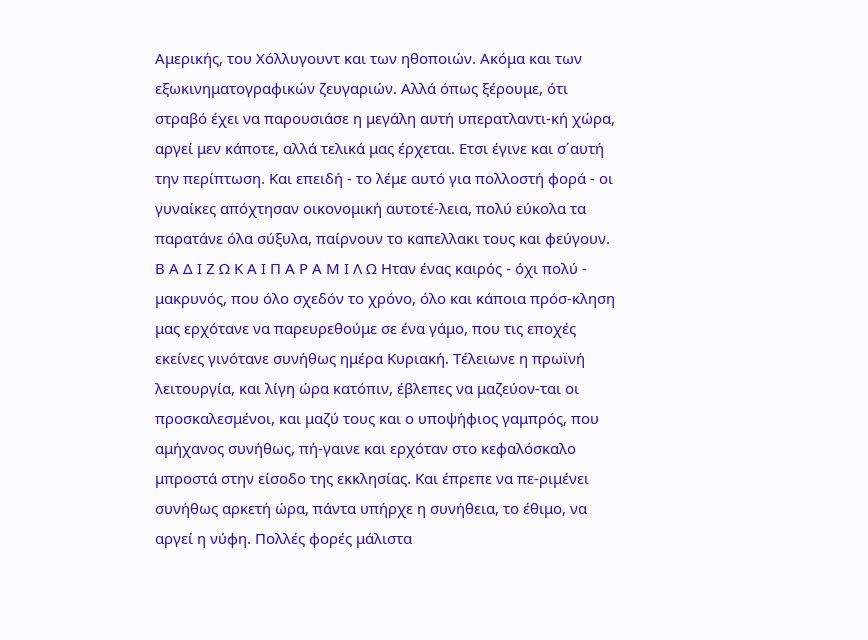Αμερικής, του Χόλλυγουντ και των ηθοποιών. Ακόμα και των εξωκινηματογραφικών ζευγαριών. Αλλά όπως ξέρουμε, ότι στραβό έχει να παρουσιάσε η μεγάλη αυτή υπερατλαντι-κή χώρα, αργεί μεν κάποτε, αλλά τελικά μας έρχεται. Ετσι έγινε και σ΄αυτή την περίπτωση. Και επειδή - το λέμε αυτό για πολλοστή φορά - οι γυναίκες απόχτησαν οικονομική αυτοτέ-λεια, πολύ εύκολα τα παρατάνε όλα σύξυλα, παίρνουν το καπελλακι τους και φεύγουν. Β Α Δ Ι Ζ Ω Κ Α Ι Π Α Ρ Α Μ Ι Λ Ω Ηταν ένας καιρός - όχι πολύ - μακρυνός, που όλο σχεδόν το χρόνο, όλο και κάποια πρόσ-κληση μας ερχότανε να παρευρεθούμε σε ένα γάμο, που τις εποχές εκείνες γινότανε συνήθως ημέρα Κυριακή. Τέλειωνε η πρωϊνή λειτουργία, και λίγη ώρα κατόπιν, έβλεπες να μαζεύον-ται οι προσκαλεσμένοι, και μαζύ τους και ο υποψήφιος γαμπρός, που αμήχανος συνήθως, πή-γαινε και ερχόταν στο κεφαλόσκαλο μπροστά στην είσοδο της εκκλησίας. Και έπρεπε να πε-ριμένει συνήθως αρκετή ώρα, πάντα υπήρχε η συνήθεια, το έθιμο, να αργεί η νύφη. Πολλές φορές μάλιστα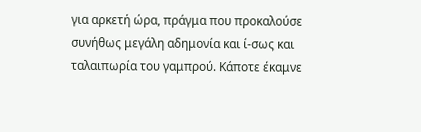για αρκετή ώρα, πράγμα που προκαλούσε συνήθως μεγάλη αδημονία και ί-σως και ταλαιπωρία του γαμπρού. Κάποτε έκαμνε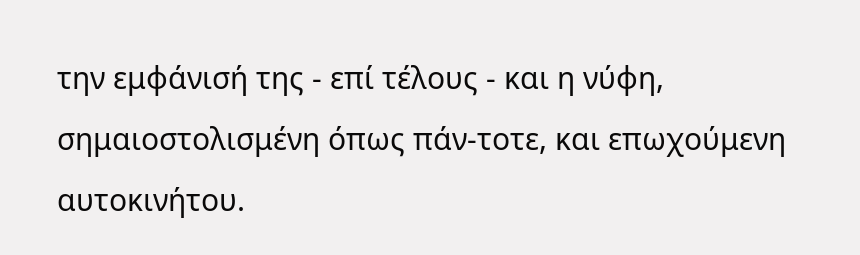την εμφάνισή της - επί τέλους - και η νύφη, σημαιοστολισμένη όπως πάν-τοτε, και επωχούμενη αυτοκινήτου.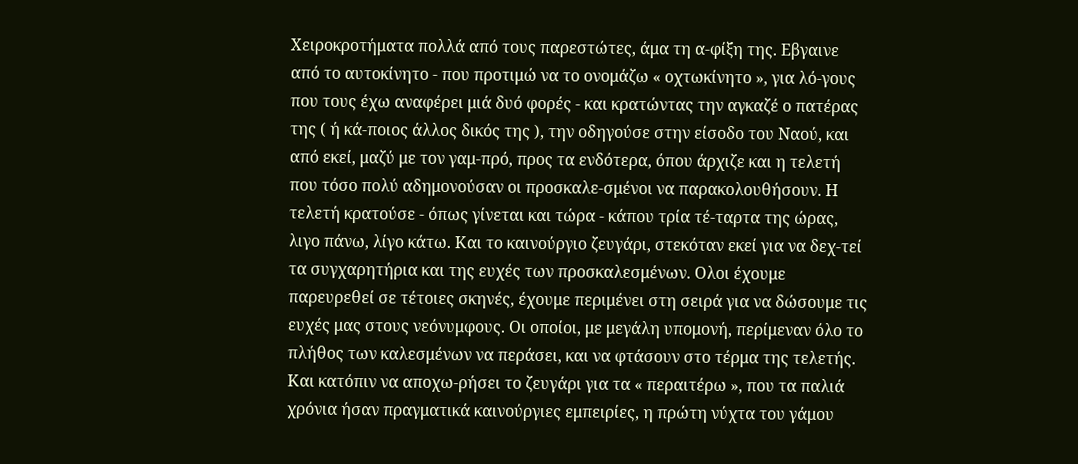Χειροκροτήματα πολλά από τους παρεστώτες, άμα τη α-φίξη της. Εβγαινε από το αυτοκίνητο - που προτιμώ να το ονομάζω « οχτωκίνητο », για λό-γους που τους έχω αναφέρει μιά δυό φορές - και κρατώντας την αγκαζέ ο πατέρας της ( ή κά-ποιος άλλος δικός της ), την οδηγούσε στην είσοδο του Ναού, και από εκεί, μαζύ με τον γαμ-πρό, προς τα ενδότερα, όπου άρχιζε και η τελετή που τόσο πολύ αδημονούσαν οι προσκαλε-σμένοι να παρακολουθήσουν. Η τελετή κρατούσε - όπως γίνεται και τώρα - κάπου τρία τέ-ταρτα της ώρας, λιγο πάνω, λίγο κάτω. Και το καινούργιο ζευγάρι, στεκόταν εκεί για να δεχ-τεί τα συγχαρητήρια και της ευχές των προσκαλεσμένων. Ολοι έχουμε παρευρεθεί σε τέτοιες σκηνές, έχουμε περιμένει στη σειρά για να δώσουμε τις ευχές μας στους νεόνυμφους. Οι οποίοι, με μεγάλη υπομονή, περίμεναν όλο το πλήθος των καλεσμένων να περάσει, και να φτάσουν στο τέρμα της τελετής. Και κατόπιν να αποχω-ρήσει το ζευγάρι για τα « περαιτέρω », που τα παλιά χρόνια ήσαν πραγματικά καινούργιες εμπειρίες, η πρώτη νύχτα του γάμου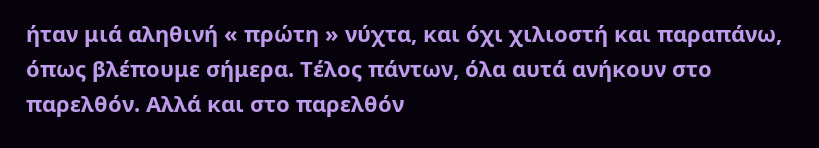ήταν μιά αληθινή « πρώτη » νύχτα, και όχι χιλιοστή και παραπάνω, όπως βλέπουμε σήμερα. Τέλος πάντων, όλα αυτά ανήκουν στο παρελθόν. Αλλά και στο παρελθόν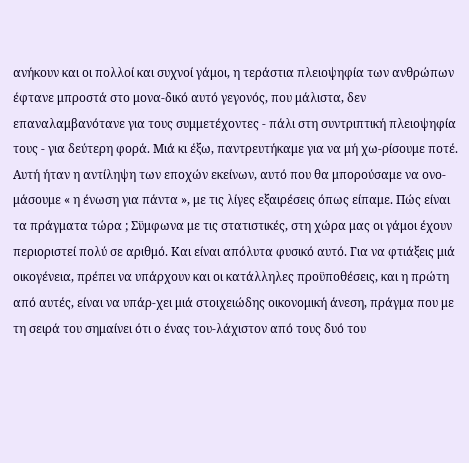ανήκουν και οι πολλοί και συχνοί γάμοι, η τεράστια πλειοψηφία των ανθρώπων έφτανε μπροστά στο μονα-δικό αυτό γεγονός, που μάλιστα, δεν επαναλαμβανότανε για τους συμμετέχοντες - πάλι στη συντριπτική πλειοψηφία τους - για δεύτερη φορά. Μιά κι έξω, παντρευτήκαμε για να μή χω-ρίσουμε ποτέ. Αυτή ήταν η αντίληψη των εποχών εκείνων, αυτό που θα μπορούσαμε να ονο-μάσουμε « η ένωση για πάντα », με τις λίγες εξαιρέσεις όπως είπαμε. Πώς είναι τα πράγματα τώρα ; Σϋμφωνα με τις στατιστικές, στη χώρα μας οι γάμοι έχουν περιοριστεί πολύ σε αριθμό. Και είναι απόλυτα φυσικό αυτό. Για να φτιάξεις μιά οικογένεια, πρέπει να υπάρχουν και οι κατάλληλες προϋποθέσεις, και η πρώτη από αυτές, είναι να υπάρ-χει μιά στοιχειώδης οικονομική άνεση, πράγμα που με τη σειρά του σημαίνει ότι ο ένας του-λάχιστον από τους δυό του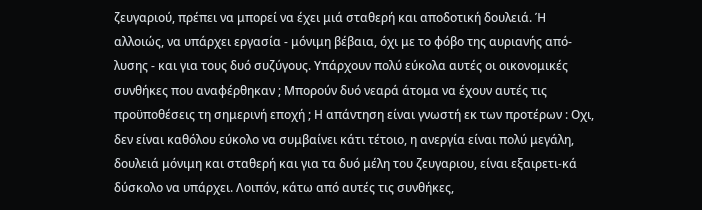ζευγαριού, πρέπει να μπορεί να έχει μιά σταθερή και αποδοτική δουλειά. Ή αλλοιώς, να υπάρχει εργασία - μόνιμη βέβαια, όχι με το φόβο της αυριανής από-λυσης - και για τους δυό συζύγους. Υπάρχουν πολύ εύκολα αυτές οι οικονομικές συνθήκες που αναφέρθηκαν ; Μπορούν δυό νεαρά άτομα να έχουν αυτές τις προϋποθέσεις τη σημερινή εποχή ; Η απάντηση είναι γνωστή εκ των προτέρων : Οχι, δεν είναι καθόλου εύκολο να συμβαίνει κάτι τέτοιο, η ανεργία είναι πολύ μεγάλη, δουλειά μόνιμη και σταθερή και για τα δυό μέλη του ζευγαριου, είναι εξαιρετι-κά δύσκολο να υπάρχει. Λοιπόν, κάτω από αυτές τις συνθήκες,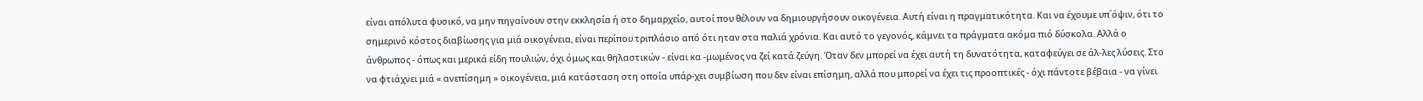είναι απόλυτα φυσικό, να μην πηγαίνουν στην εκκλησία ή στο δημαρχείο, αυτοί που θέλουν να δημιουργήσουν οικογένεια. Αυτή είναι η πραγματικότητα. Και να έχουμε υπ΄όψιν, ότι το σημερινό κόστος διαβίωσης για μιά οικογένεια, είναι περίπου τριπλάσιο από ότι ηταν στα παλιά χρόνια. Και αυτό το γεγονός, κάμνει τα πράγματα ακόμα πιό δύσκολα. Αλλά ο άνθρωπος - όπως και μερικά είδη πουλιών, όχι όμως και θηλαστικών - είναι κα -μωμένος να ζεί κατά ζεύγη. Όταν δεν μπορεί να έχει αυτή τη δυνατότητα, καταφεύγει σε άλ-λες λύσεις. Στο να φτιάχνει μιά « ανεπίσημη » οικογένεια, μιά κατάσταση στη οποία υπάρ-χει συμβίωση που δεν είναι επίσημη, αλλά που μπορεί να έχει τις προοπτικές - όχι πάντοτε βέβαια - να γίνει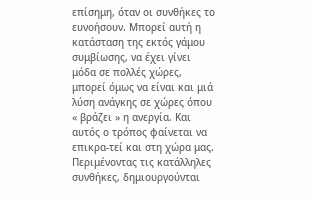επίσημη, όταν οι συνθήκες το ευνοήσουν. Μπορεί αυτή η κατάσταση της εκτός γάμου συμβίωσης, να έχει γίνει μόδα σε πολλές χώρες, μπορεί όμως να είναι και μιά λύση ανάγκης σε χώρες όπου « βράζει » η ανεργία. Και αυτός ο τρόπος φαίνεται να επικρα-τεί και στη χώρα μας. Περιμένοντας τις κατάλληλες συνθήκες, δημιουργούνται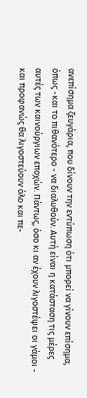ανεπίσημα ζευγάρια, που δίνουν την εντύπωση ότι μπορεί να γίνουν επίσημα, όπως -και το πιθανότερο - να διαλυθούν. Αυτή είναι η κατάσταση τις μέρες αυτές των καινούργιων εποχών. Πάντως, όσο κι αν έχουν λιγοστέψει οι γάμοι - και προφανώς θα λιγοστεύουν όλο και πε-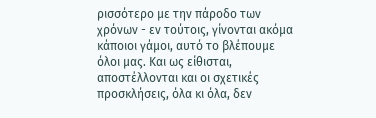ρισσότερο με την πάροδο των χρόνων - εν τούτοις, γίνονται ακόμα κάποιοι γάμοι, αυτό το βλέπουμε όλοι μας. Και ως είθισται, αποστέλλονται και οι σχετικές προσκλήσεις, όλα κι όλα, δεν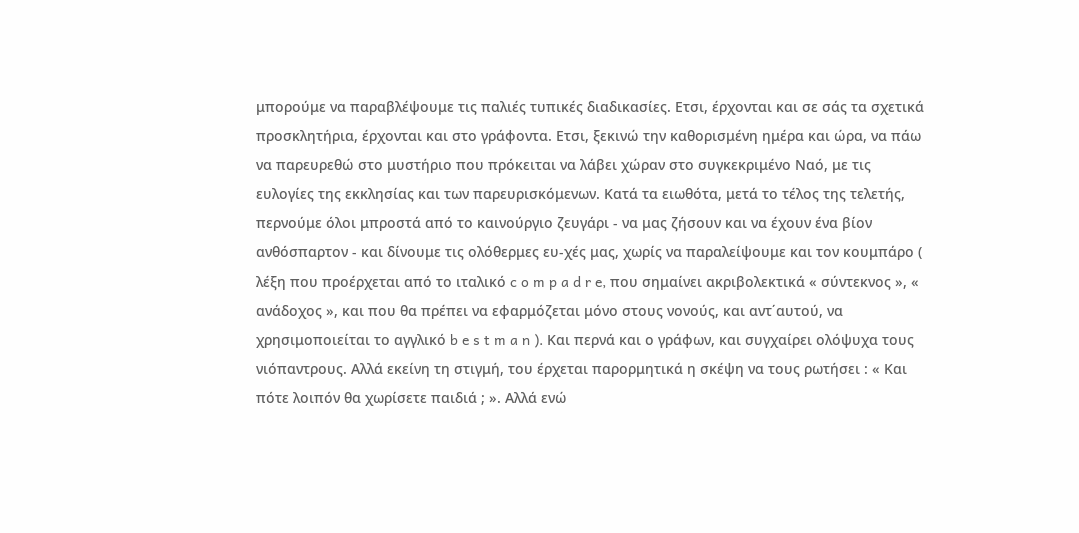μπορούμε να παραβλέψουμε τις παλιές τυπικές διαδικασίες. Ετσι, έρχονται και σε σάς τα σχετικά προσκλητήρια, έρχονται και στο γράφοντα. Ετσι, ξεκινώ την καθορισμένη ημέρα και ώρα, να πάω να παρευρεθώ στο μυστήριο που πρόκειται να λάβει χώραν στο συγκεκριμένο Ναό, με τις ευλογίες της εκκλησίας και των παρευρισκόμενων. Κατά τα ειωθότα, μετά το τέλος της τελετής, περνούμε όλοι μπροστά από το καινούργιο ζευγάρι - να μας ζήσουν και να έχουν ένα βίον ανθόσπαρτον - και δίνουμε τις ολόθερμες ευ-χές μας, χωρίς να παραλείψουμε και τον κουμπάρο ( λέξη που προέρχεται από το ιταλικό c o m p a d r e, που σημαίνει ακριβολεκτικά « σύντεκνος », « ανάδοχος », και που θα πρέπει να εφαρμόζεται μόνο στους νονούς, και αντ΄αυτού, να χρησιμοποιείται το αγγλικό b e s t m a n ). Και περνά και ο γράφων, και συγχαίρει ολόψυχα τους νιόπαντρους. Αλλά εκείνη τη στιγμή, του έρχεται παρορμητικά η σκέψη να τους ρωτήσει : « Και πότε λοιπόν θα χωρίσετε παιδιά ; ». Αλλά ενώ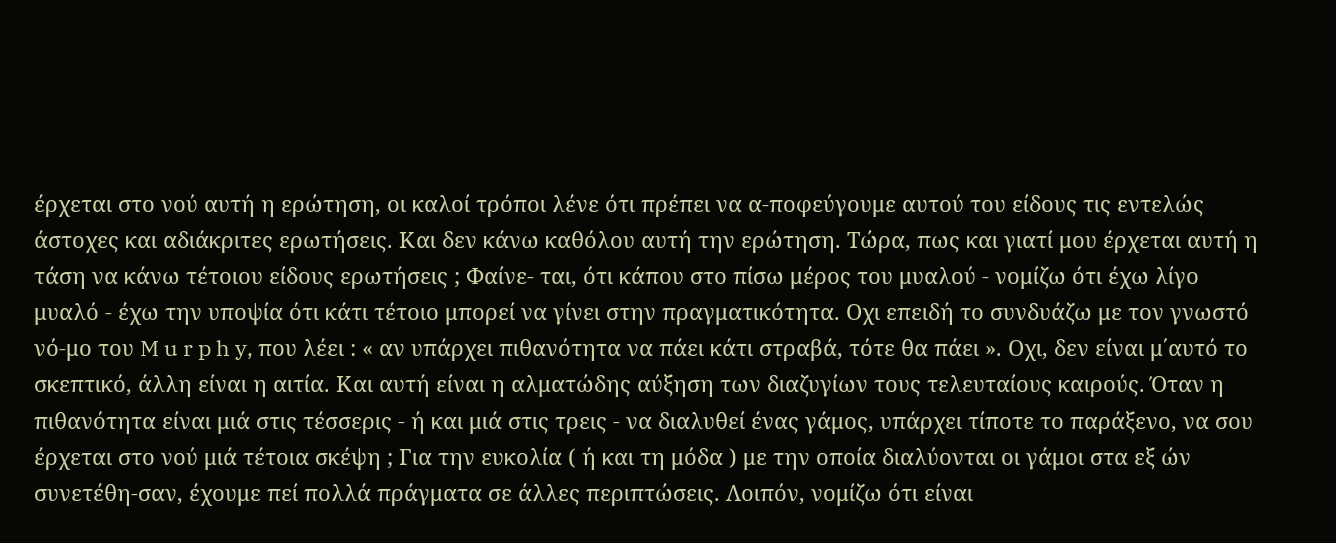έρχεται στο νού αυτή η ερώτηση, οι καλοί τρόποι λένε ότι πρέπει να α-ποφεύγουμε αυτού του είδους τις εντελώς άστοχες και αδιάκριτες ερωτήσεις. Και δεν κάνω καθόλου αυτή την ερώτηση. Τώρα, πως και γιατί μου έρχεται αυτή η τάση να κάνω τέτοιου είδους ερωτήσεις ; Φαίνε- ται, ότι κάπου στο πίσω μέρος του μυαλού - νομίζω ότι έχω λίγο μυαλό - έχω την υποψία ότι κάτι τέτοιο μπορεί να γίνει στην πραγματικότητα. Οχι επειδή το συνδυάζω με τον γνωστό νό-μο του M u r p h y, που λέει : « αν υπάρχει πιθανότητα να πάει κάτι στραβά, τότε θα πάει ». Οχι, δεν είναι μ΄αυτό το σκεπτικό, άλλη είναι η αιτία. Και αυτή είναι η αλματώδης αύξηση των διαζυγίων τους τελευταίους καιρούς. Όταν η πιθανότητα είναι μιά στις τέσσερις - ή και μιά στις τρεις - να διαλυθεί ένας γάμος, υπάρχει τίποτε το παράξενο, να σου έρχεται στο νού μιά τέτοια σκέψη ; Για την ευκολία ( ή και τη μόδα ) με την οποία διαλύονται οι γάμοι στα εξ ών συνετέθη-σαν, έχουμε πεί πολλά πράγματα σε άλλες περιπτώσεις. Λοιπόν, νομίζω ότι είναι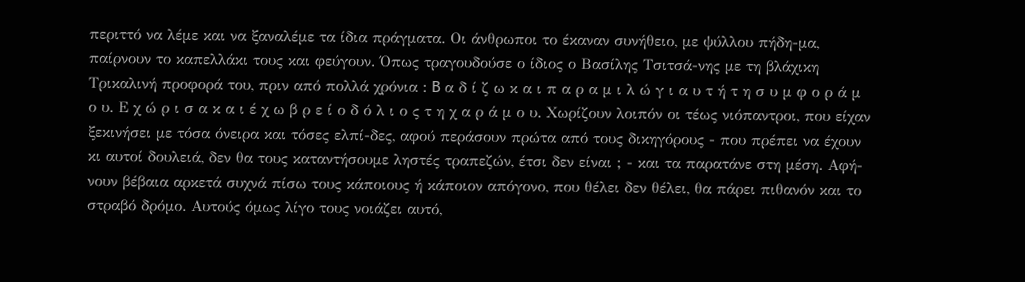περιττό να λέμε και να ξαναλέμε τα ίδια πράγματα. Οι άνθρωποι το έκαναν συνήθειο, με ψύλλου πήδη-μα, παίρνουν το καπελλάκι τους και φεύγουν. Όπως τραγουδούσε ο ίδιος ο Βασίλης Τσιτσά-νης με τη βλάχικη Τρικαλινή προφορά του, πριν από πολλά χρόνια : B α δ ί ζ ω κ α ι π α ρ α μ ι λ ώ γ ι α υ τ ή τ η σ υ μ φ ο ρ ά μ ο υ. Ε χ ώ ρ ι σ α κ α ι έ χ ω β ρ ε ί ο δ ό λ ι ο ς τ η χ α ρ ά μ ο υ. Χωρίζουν λοιπόν οι τέως νιόπαντροι, που είχαν ξεκινήσει με τόσα όνειρα και τόσες ελπί-δες, αφού περάσουν πρώτα από τους δικηγόρους - που πρέπει να έχουν κι αυτοί δουλειά, δεν θα τους καταντήσουμε ληστές τραπεζών, έτσι δεν είναι ; - και τα παρατάνε στη μέση. Αφή-νουν βέβαια αρκετά συχνά πίσω τους κάποιους ή κάποιον απόγονο, που θέλει δεν θέλει, θα πάρει πιθανόν και το στραβό δρόμο. Αυτούς όμως λίγο τους νοιάζει αυτό,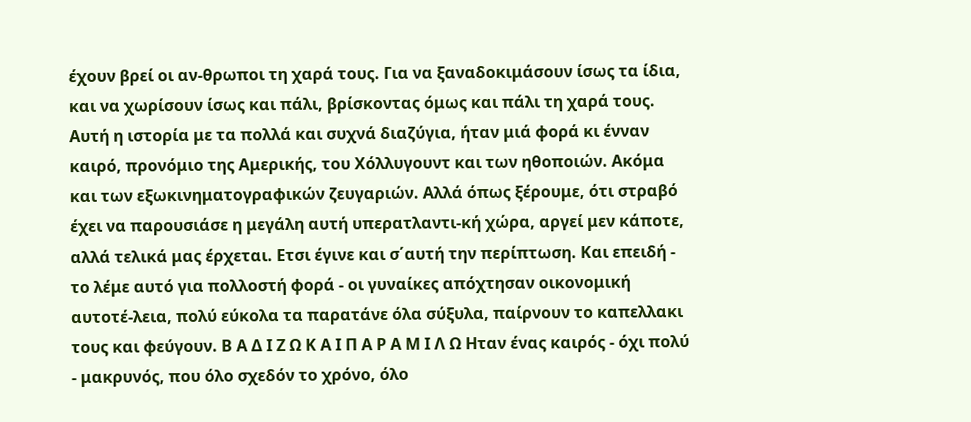έχουν βρεί οι αν-θρωποι τη χαρά τους. Για να ξαναδοκιμάσουν ίσως τα ίδια, και να χωρίσουν ίσως και πάλι, βρίσκοντας όμως και πάλι τη χαρά τους. Αυτή η ιστορία με τα πολλά και συχνά διαζύγια, ήταν μιά φορά κι ένναν καιρό, προνόμιο της Αμερικής, του Χόλλυγουντ και των ηθοποιών. Ακόμα και των εξωκινηματογραφικών ζευγαριών. Αλλά όπως ξέρουμε, ότι στραβό έχει να παρουσιάσε η μεγάλη αυτή υπερατλαντι-κή χώρα, αργεί μεν κάποτε, αλλά τελικά μας έρχεται. Ετσι έγινε και σ΄αυτή την περίπτωση. Και επειδή - το λέμε αυτό για πολλοστή φορά - οι γυναίκες απόχτησαν οικονομική αυτοτέ-λεια, πολύ εύκολα τα παρατάνε όλα σύξυλα, παίρνουν το καπελλακι τους και φεύγουν. Β Α Δ Ι Ζ Ω Κ Α Ι Π Α Ρ Α Μ Ι Λ Ω Ηταν ένας καιρός - όχι πολύ - μακρυνός, που όλο σχεδόν το χρόνο, όλο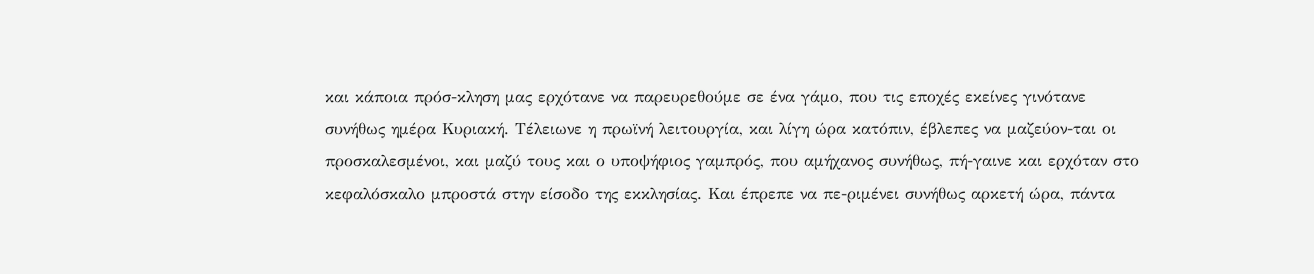και κάποια πρόσ-κληση μας ερχότανε να παρευρεθούμε σε ένα γάμο, που τις εποχές εκείνες γινότανε συνήθως ημέρα Κυριακή. Τέλειωνε η πρωϊνή λειτουργία, και λίγη ώρα κατόπιν, έβλεπες να μαζεύον-ται οι προσκαλεσμένοι, και μαζύ τους και ο υποψήφιος γαμπρός, που αμήχανος συνήθως, πή-γαινε και ερχόταν στο κεφαλόσκαλο μπροστά στην είσοδο της εκκλησίας. Και έπρεπε να πε-ριμένει συνήθως αρκετή ώρα, πάντα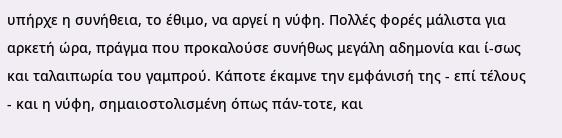υπήρχε η συνήθεια, το έθιμο, να αργεί η νύφη. Πολλές φορές μάλιστα για αρκετή ώρα, πράγμα που προκαλούσε συνήθως μεγάλη αδημονία και ί-σως και ταλαιπωρία του γαμπρού. Κάποτε έκαμνε την εμφάνισή της - επί τέλους - και η νύφη, σημαιοστολισμένη όπως πάν-τοτε, και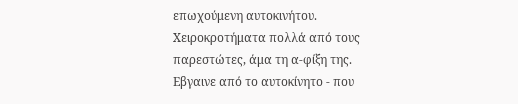επωχούμενη αυτοκινήτου. Χειροκροτήματα πολλά από τους παρεστώτες, άμα τη α-φίξη της. Εβγαινε από το αυτοκίνητο - που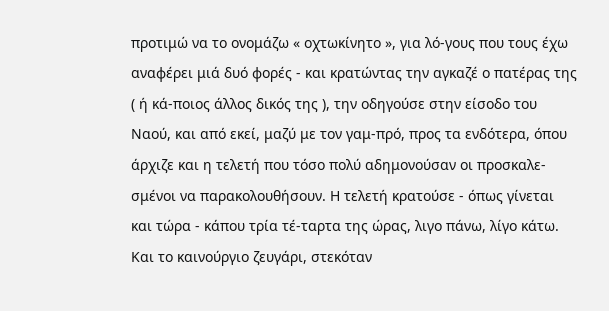προτιμώ να το ονομάζω « οχτωκίνητο », για λό-γους που τους έχω αναφέρει μιά δυό φορές - και κρατώντας την αγκαζέ ο πατέρας της ( ή κά-ποιος άλλος δικός της ), την οδηγούσε στην είσοδο του Ναού, και από εκεί, μαζύ με τον γαμ-πρό, προς τα ενδότερα, όπου άρχιζε και η τελετή που τόσο πολύ αδημονούσαν οι προσκαλε-σμένοι να παρακολουθήσουν. Η τελετή κρατούσε - όπως γίνεται και τώρα - κάπου τρία τέ-ταρτα της ώρας, λιγο πάνω, λίγο κάτω. Και το καινούργιο ζευγάρι, στεκόταν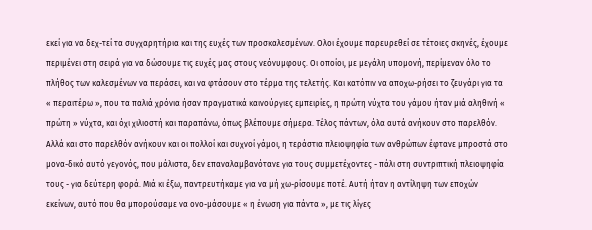εκεί για να δεχ-τεί τα συγχαρητήρια και της ευχές των προσκαλεσμένων. Ολοι έχουμε παρευρεθεί σε τέτοιες σκηνές, έχουμε περιμένει στη σειρά για να δώσουμε τις ευχές μας στους νεόνυμφους. Οι οποίοι, με μεγάλη υπομονή, περίμεναν όλο το πλήθος των καλεσμένων να περάσει, και να φτάσουν στο τέρμα της τελετής. Και κατόπιν να αποχω-ρήσει το ζευγάρι για τα « περαιτέρω », που τα παλιά χρόνια ήσαν πραγματικά καινούργιες εμπειρίες, η πρώτη νύχτα του γάμου ήταν μιά αληθινή « πρώτη » νύχτα, και όχι χιλιοστή και παραπάνω, όπως βλέπουμε σήμερα. Τέλος πάντων, όλα αυτά ανήκουν στο παρελθόν. Αλλά και στο παρελθόν ανήκουν και οι πολλοί και συχνοί γάμοι, η τεράστια πλειοψηφία των ανθρώπων έφτανε μπροστά στο μονα-δικό αυτό γεγονός, που μάλιστα, δεν επαναλαμβανότανε για τους συμμετέχοντες - πάλι στη συντριπτική πλειοψηφία τους - για δεύτερη φορά. Μιά κι έξω, παντρευτήκαμε για να μή χω-ρίσουμε ποτέ. Αυτή ήταν η αντίληψη των εποχών εκείνων, αυτό που θα μπορούσαμε να ονο-μάσουμε « η ένωση για πάντα », με τις λίγες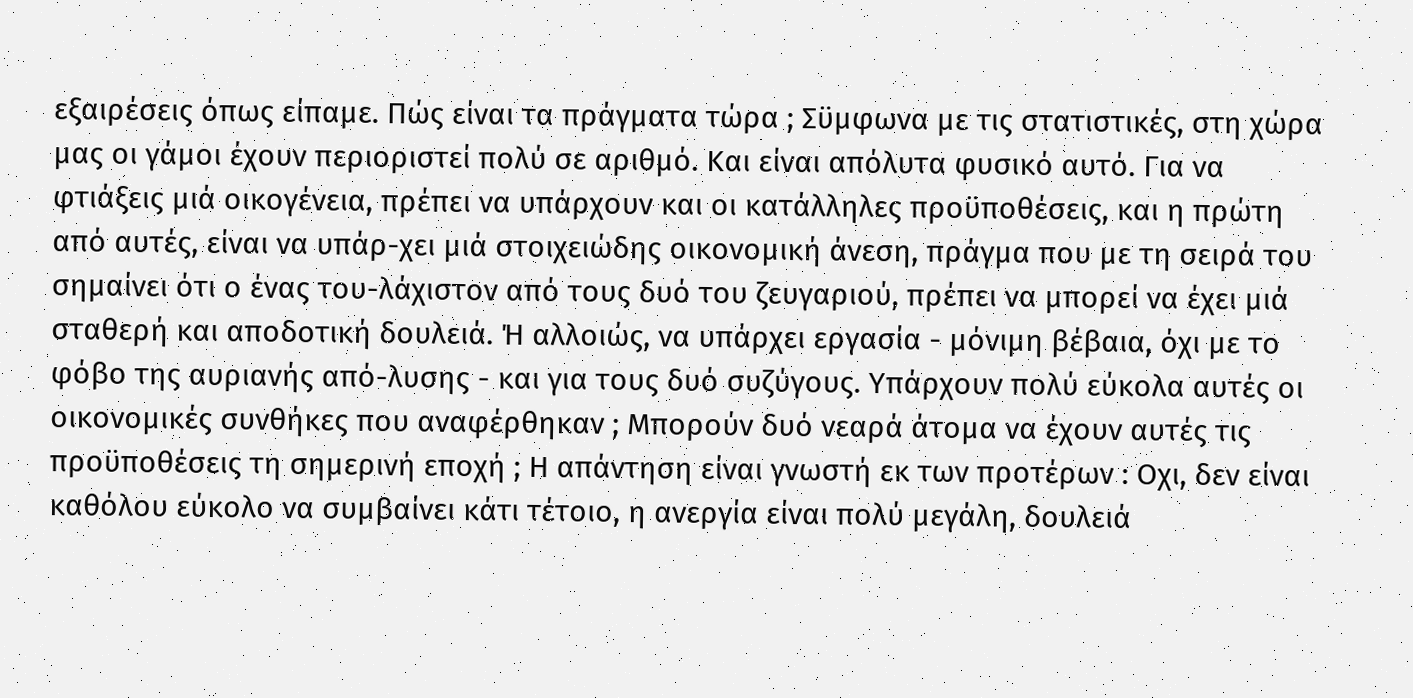εξαιρέσεις όπως είπαμε. Πώς είναι τα πράγματα τώρα ; Σϋμφωνα με τις στατιστικές, στη χώρα μας οι γάμοι έχουν περιοριστεί πολύ σε αριθμό. Και είναι απόλυτα φυσικό αυτό. Για να φτιάξεις μιά οικογένεια, πρέπει να υπάρχουν και οι κατάλληλες προϋποθέσεις, και η πρώτη από αυτές, είναι να υπάρ-χει μιά στοιχειώδης οικονομική άνεση, πράγμα που με τη σειρά του σημαίνει ότι ο ένας του-λάχιστον από τους δυό του ζευγαριού, πρέπει να μπορεί να έχει μιά σταθερή και αποδοτική δουλειά. Ή αλλοιώς, να υπάρχει εργασία - μόνιμη βέβαια, όχι με το φόβο της αυριανής από-λυσης - και για τους δυό συζύγους. Υπάρχουν πολύ εύκολα αυτές οι οικονομικές συνθήκες που αναφέρθηκαν ; Μπορούν δυό νεαρά άτομα να έχουν αυτές τις προϋποθέσεις τη σημερινή εποχή ; Η απάντηση είναι γνωστή εκ των προτέρων : Οχι, δεν είναι καθόλου εύκολο να συμβαίνει κάτι τέτοιο, η ανεργία είναι πολύ μεγάλη, δουλειά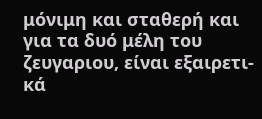μόνιμη και σταθερή και για τα δυό μέλη του ζευγαριου, είναι εξαιρετι-κά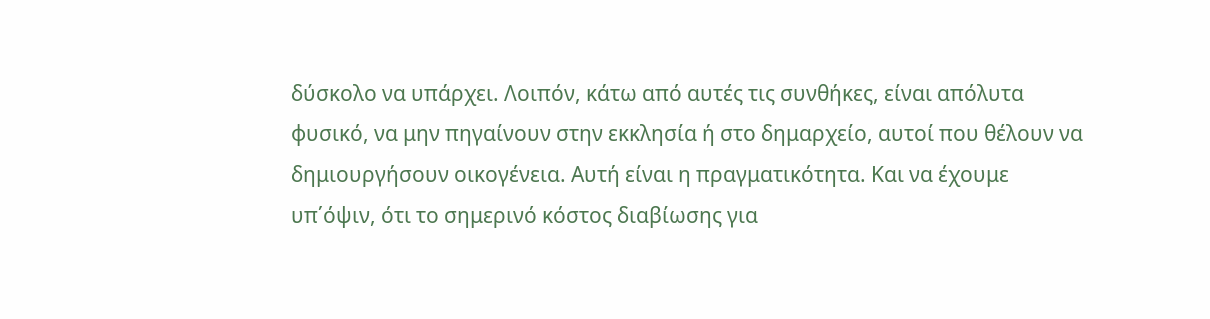δύσκολο να υπάρχει. Λοιπόν, κάτω από αυτές τις συνθήκες, είναι απόλυτα φυσικό, να μην πηγαίνουν στην εκκλησία ή στο δημαρχείο, αυτοί που θέλουν να δημιουργήσουν οικογένεια. Αυτή είναι η πραγματικότητα. Και να έχουμε υπ΄όψιν, ότι το σημερινό κόστος διαβίωσης για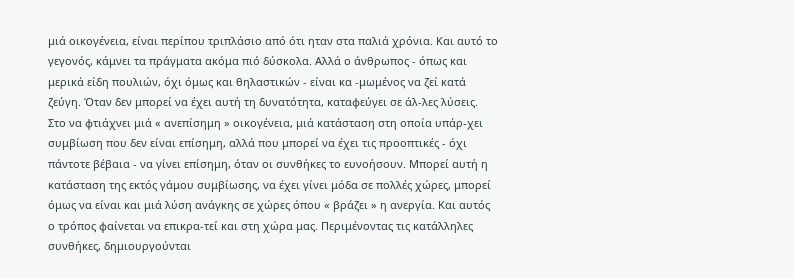μιά οικογένεια, είναι περίπου τριπλάσιο από ότι ηταν στα παλιά χρόνια. Και αυτό το γεγονός, κάμνει τα πράγματα ακόμα πιό δύσκολα. Αλλά ο άνθρωπος - όπως και μερικά είδη πουλιών, όχι όμως και θηλαστικών - είναι κα -μωμένος να ζεί κατά ζεύγη. Όταν δεν μπορεί να έχει αυτή τη δυνατότητα, καταφεύγει σε άλ-λες λύσεις. Στο να φτιάχνει μιά « ανεπίσημη » οικογένεια, μιά κατάσταση στη οποία υπάρ-χει συμβίωση που δεν είναι επίσημη, αλλά που μπορεί να έχει τις προοπτικές - όχι πάντοτε βέβαια - να γίνει επίσημη, όταν οι συνθήκες το ευνοήσουν. Μπορεί αυτή η κατάσταση της εκτός γάμου συμβίωσης, να έχει γίνει μόδα σε πολλές χώρες, μπορεί όμως να είναι και μιά λύση ανάγκης σε χώρες όπου « βράζει » η ανεργία. Και αυτός ο τρόπος φαίνεται να επικρα-τεί και στη χώρα μας. Περιμένοντας τις κατάλληλες συνθήκες, δημιουργούνται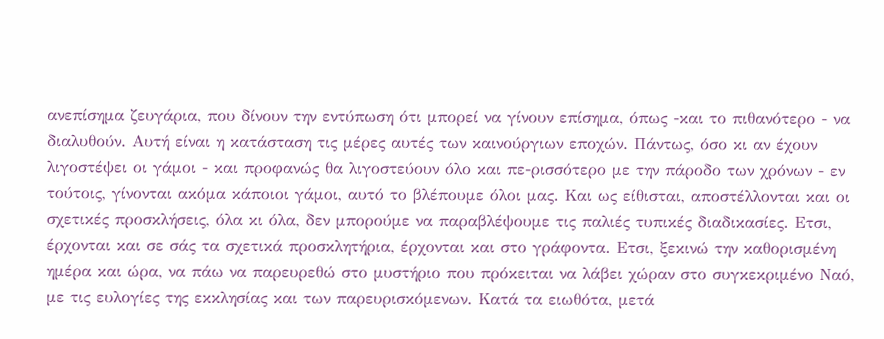ανεπίσημα ζευγάρια, που δίνουν την εντύπωση ότι μπορεί να γίνουν επίσημα, όπως -και το πιθανότερο - να διαλυθούν. Αυτή είναι η κατάσταση τις μέρες αυτές των καινούργιων εποχών. Πάντως, όσο κι αν έχουν λιγοστέψει οι γάμοι - και προφανώς θα λιγοστεύουν όλο και πε-ρισσότερο με την πάροδο των χρόνων - εν τούτοις, γίνονται ακόμα κάποιοι γάμοι, αυτό το βλέπουμε όλοι μας. Και ως είθισται, αποστέλλονται και οι σχετικές προσκλήσεις, όλα κι όλα, δεν μπορούμε να παραβλέψουμε τις παλιές τυπικές διαδικασίες. Ετσι, έρχονται και σε σάς τα σχετικά προσκλητήρια, έρχονται και στο γράφοντα. Ετσι, ξεκινώ την καθορισμένη ημέρα και ώρα, να πάω να παρευρεθώ στο μυστήριο που πρόκειται να λάβει χώραν στο συγκεκριμένο Ναό, με τις ευλογίες της εκκλησίας και των παρευρισκόμενων. Κατά τα ειωθότα, μετά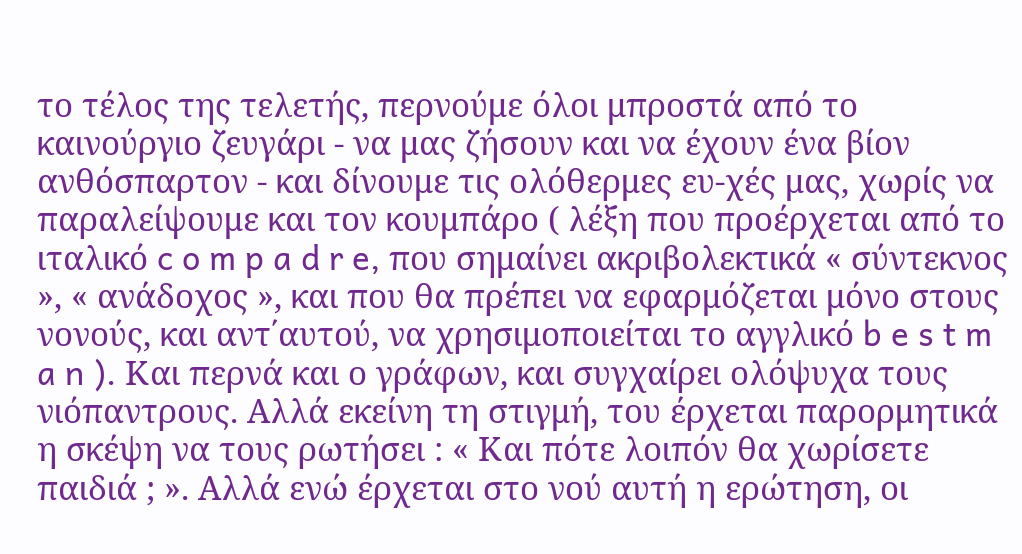το τέλος της τελετής, περνούμε όλοι μπροστά από το καινούργιο ζευγάρι - να μας ζήσουν και να έχουν ένα βίον ανθόσπαρτον - και δίνουμε τις ολόθερμες ευ-χές μας, χωρίς να παραλείψουμε και τον κουμπάρο ( λέξη που προέρχεται από το ιταλικό c o m p a d r e, που σημαίνει ακριβολεκτικά « σύντεκνος », « ανάδοχος », και που θα πρέπει να εφαρμόζεται μόνο στους νονούς, και αντ΄αυτού, να χρησιμοποιείται το αγγλικό b e s t m a n ). Και περνά και ο γράφων, και συγχαίρει ολόψυχα τους νιόπαντρους. Αλλά εκείνη τη στιγμή, του έρχεται παρορμητικά η σκέψη να τους ρωτήσει : « Και πότε λοιπόν θα χωρίσετε παιδιά ; ». Αλλά ενώ έρχεται στο νού αυτή η ερώτηση, οι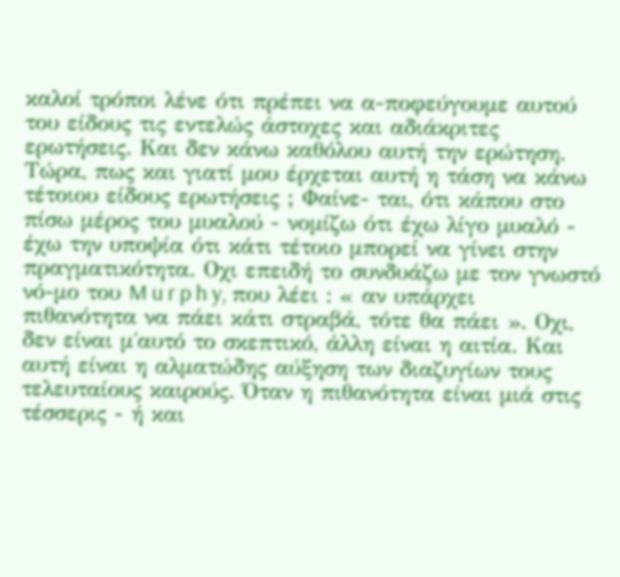καλοί τρόποι λένε ότι πρέπει να α-ποφεύγουμε αυτού του είδους τις εντελώς άστοχες και αδιάκριτες ερωτήσεις. Και δεν κάνω καθόλου αυτή την ερώτηση. Τώρα, πως και γιατί μου έρχεται αυτή η τάση να κάνω τέτοιου είδους ερωτήσεις ; Φαίνε- ται, ότι κάπου στο πίσω μέρος του μυαλού - νομίζω ότι έχω λίγο μυαλό - έχω την υποψία ότι κάτι τέτοιο μπορεί να γίνει στην πραγματικότητα. Οχι επειδή το συνδυάζω με τον γνωστό νό-μο του M u r p h y, που λέει : « αν υπάρχει πιθανότητα να πάει κάτι στραβά, τότε θα πάει ». Οχι, δεν είναι μ΄αυτό το σκεπτικό, άλλη είναι η αιτία. Και αυτή είναι η αλματώδης αύξηση των διαζυγίων τους τελευταίους καιρούς. Όταν η πιθανότητα είναι μιά στις τέσσερις - ή και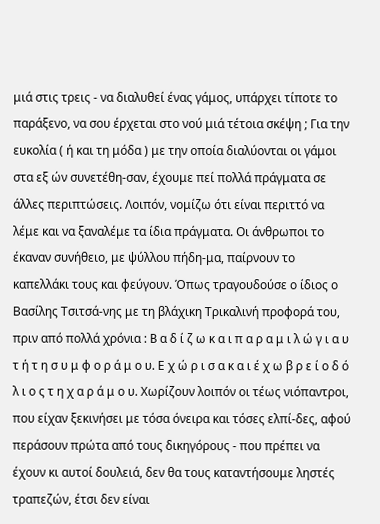μιά στις τρεις - να διαλυθεί ένας γάμος, υπάρχει τίποτε το παράξενο, να σου έρχεται στο νού μιά τέτοια σκέψη ; Για την ευκολία ( ή και τη μόδα ) με την οποία διαλύονται οι γάμοι στα εξ ών συνετέθη-σαν, έχουμε πεί πολλά πράγματα σε άλλες περιπτώσεις. Λοιπόν, νομίζω ότι είναι περιττό να λέμε και να ξαναλέμε τα ίδια πράγματα. Οι άνθρωποι το έκαναν συνήθειο, με ψύλλου πήδη-μα, παίρνουν το καπελλάκι τους και φεύγουν. Όπως τραγουδούσε ο ίδιος ο Βασίλης Τσιτσά-νης με τη βλάχικη Τρικαλινή προφορά του, πριν από πολλά χρόνια : B α δ ί ζ ω κ α ι π α ρ α μ ι λ ώ γ ι α υ τ ή τ η σ υ μ φ ο ρ ά μ ο υ. Ε χ ώ ρ ι σ α κ α ι έ χ ω β ρ ε ί ο δ ό λ ι ο ς τ η χ α ρ ά μ ο υ. Χωρίζουν λοιπόν οι τέως νιόπαντροι, που είχαν ξεκινήσει με τόσα όνειρα και τόσες ελπί-δες, αφού περάσουν πρώτα από τους δικηγόρους - που πρέπει να έχουν κι αυτοί δουλειά, δεν θα τους καταντήσουμε ληστές τραπεζών, έτσι δεν είναι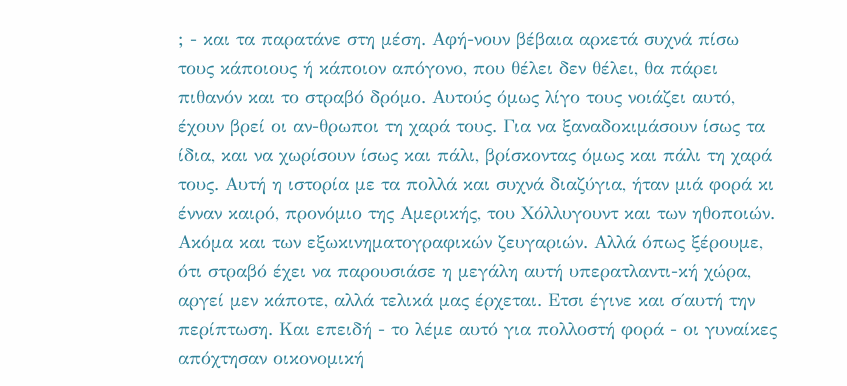; - και τα παρατάνε στη μέση. Αφή-νουν βέβαια αρκετά συχνά πίσω τους κάποιους ή κάποιον απόγονο, που θέλει δεν θέλει, θα πάρει πιθανόν και το στραβό δρόμο. Αυτούς όμως λίγο τους νοιάζει αυτό, έχουν βρεί οι αν-θρωποι τη χαρά τους. Για να ξαναδοκιμάσουν ίσως τα ίδια, και να χωρίσουν ίσως και πάλι, βρίσκοντας όμως και πάλι τη χαρά τους. Αυτή η ιστορία με τα πολλά και συχνά διαζύγια, ήταν μιά φορά κι ένναν καιρό, προνόμιο της Αμερικής, του Χόλλυγουντ και των ηθοποιών. Ακόμα και των εξωκινηματογραφικών ζευγαριών. Αλλά όπως ξέρουμε, ότι στραβό έχει να παρουσιάσε η μεγάλη αυτή υπερατλαντι-κή χώρα, αργεί μεν κάποτε, αλλά τελικά μας έρχεται. Ετσι έγινε και σ΄αυτή την περίπτωση. Και επειδή - το λέμε αυτό για πολλοστή φορά - οι γυναίκες απόχτησαν οικονομική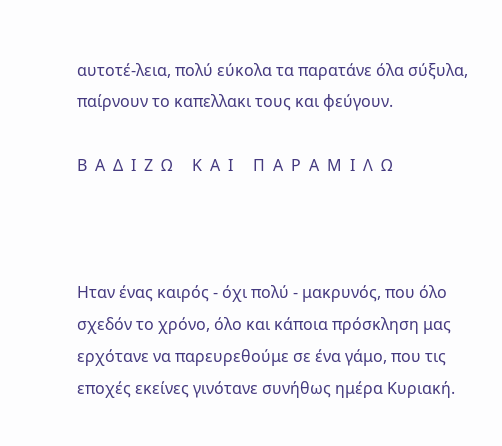αυτοτέ-λεια, πολύ εύκολα τα παρατάνε όλα σύξυλα, παίρνουν το καπελλακι τους και φεύγουν.

Β  Α  Δ  Ι  Ζ  Ω     Κ  Α  Ι     Π  Α  Ρ  Α  Μ  Ι  Λ  Ω



Ηταν ένας καιρός - όχι πολύ - μακρυνός, που όλο σχεδόν το χρόνο, όλο και κάποια πρόσκληση μας ερχότανε να παρευρεθούμε σε ένα γάμο, που τις εποχές εκείνες γινότανε συνήθως ημέρα Κυριακή.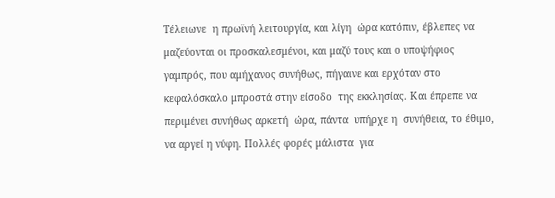Τέλειωνε  η πρωϊνή λειτουργία, και λίγη  ώρα κατόπιν, έβλεπες να μαζεύονται οι προσκαλεσμένοι, και μαζύ τους και ο υποψήφιος γαμπρός, που αμήχανος συνήθως, πήγαινε και ερχόταν στο κεφαλόσκαλο μπροστά στην είσοδο  της εκκλησίας. Και έπρεπε να περιμένει συνήθως αρκετή  ώρα, πάντα  υπήρχε η  συνήθεια, το έθιμο, να αργεί η νύφη. Πολλές φορές μάλιστα  για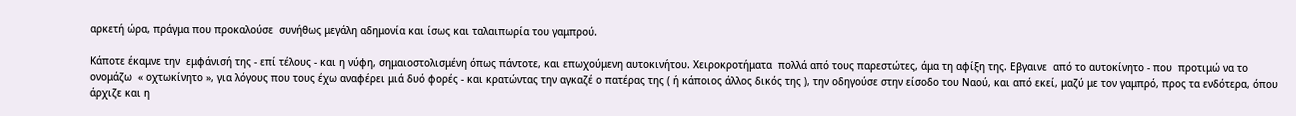αρκετή ώρα, πράγμα που προκαλούσε  συνήθως μεγάλη αδημονία και ίσως και ταλαιπωρία του γαμπρού.

Κάποτε έκαμνε την  εμφάνισή της - επί τέλους - και η νύφη, σημαιοστολισμένη όπως πάντοτε, και επωχούμενη αυτοκινήτου. Χειροκροτήματα  πολλά από τους παρεστώτες, άμα τη αφίξη της. Εβγαινε  από το αυτοκίνητο - που  προτιμώ να το ονομάζω  « οχτωκίνητο », για λόγους που τους έχω αναφέρει μιά δυό φορές - και κρατώντας την αγκαζέ ο πατέρας της ( ή κάποιος άλλος δικός της ), την οδηγούσε στην είσοδο του Ναού, και από εκεί, μαζύ με τον γαμπρό, προς τα ενδότερα, όπου  άρχιζε και η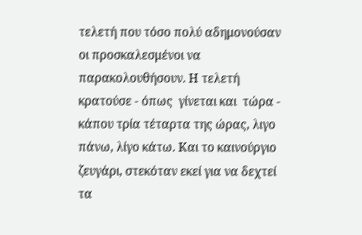τελετή που τόσο πολύ αδημονούσαν οι προσκαλεσμένοι να  παρακολουθήσουν. Η τελετή  κρατούσε - όπως  γίνεται και  τώρα - κάπου τρία τέταρτα της ώρας, λιγο πάνω, λίγο κάτω. Και το καινούργιο ζευγάρι, στεκόταν εκεί για να δεχτεί τα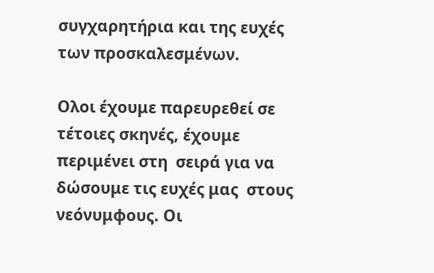συγχαρητήρια και της ευχές των προσκαλεσμένων.

Ολοι έχουμε παρευρεθεί σε τέτοιες σκηνές, έχουμε  περιμένει στη  σειρά για να δώσουμε τις ευχές μας  στους νεόνυμφους. Οι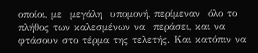οποίοι, με  μεγάλη  υπομονή, περίμεναν  όλο το πλήθος των καλεσμένων να  περάσει, και να φτάσουν στο τέρμα της τελετής. Και κατόπιν να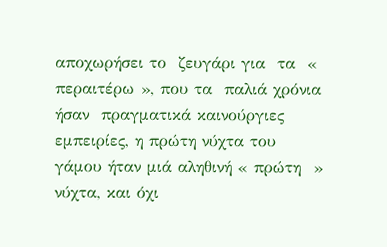αποχωρήσει το  ζευγάρι για  τα  « περαιτέρω », που τα  παλιά χρόνια ήσαν  πραγματικά καινούργιες εμπειρίες, η πρώτη νύχτα του γάμου ήταν μιά αληθινή « πρώτη  » νύχτα, και όχι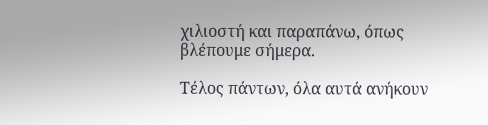χιλιοστή και παραπάνω, όπως βλέπουμε σήμερα.

Τέλος πάντων, όλα αυτά ανήκουν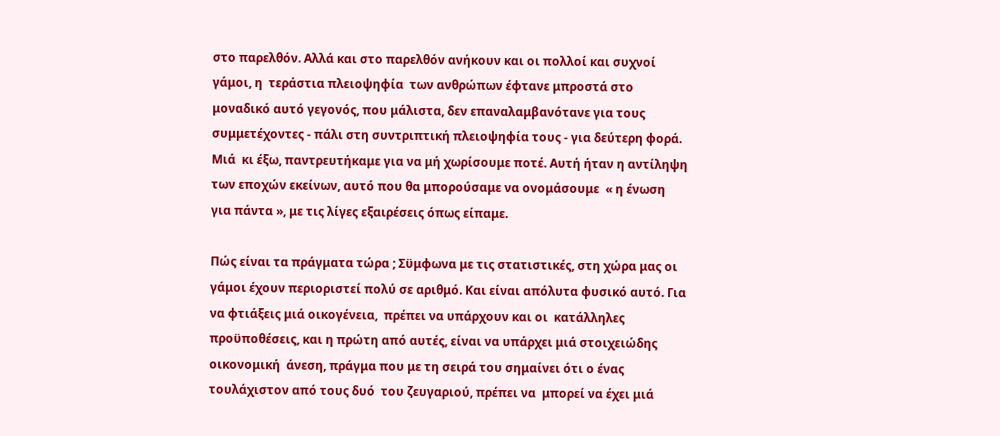στο παρελθόν. Αλλά και στο παρελθόν ανήκουν και οι πολλοί και συχνοί γάμοι, η  τεράστια πλειοψηφία  των ανθρώπων έφτανε μπροστά στο μοναδικό αυτό γεγονός, που μάλιστα, δεν επαναλαμβανότανε για τους συμμετέχοντες - πάλι στη συντριπτική πλειοψηφία τους - για δεύτερη φορά. Μιά  κι έξω, παντρευτήκαμε για να μή χωρίσουμε ποτέ. Αυτή ήταν η αντίληψη των εποχών εκείνων, αυτό που θα μπορούσαμε να ονομάσουμε  « η ένωση για πάντα », με τις λίγες εξαιρέσεις όπως είπαμε.

Πώς είναι τα πράγματα τώρα ; Σϋμφωνα με τις στατιστικές, στη χώρα μας οι γάμοι έχουν περιοριστεί πολύ σε αριθμό. Και είναι απόλυτα φυσικό αυτό. Για να φτιάξεις μιά οικογένεια,  πρέπει να υπάρχουν και οι  κατάλληλες προϋποθέσεις, και η πρώτη από αυτές, είναι να υπάρχει μιά στοιχειώδης οικονομική  άνεση, πράγμα που με τη σειρά του σημαίνει ότι ο ένας τουλάχιστον από τους δυό  του ζευγαριού, πρέπει να  μπορεί να έχει μιά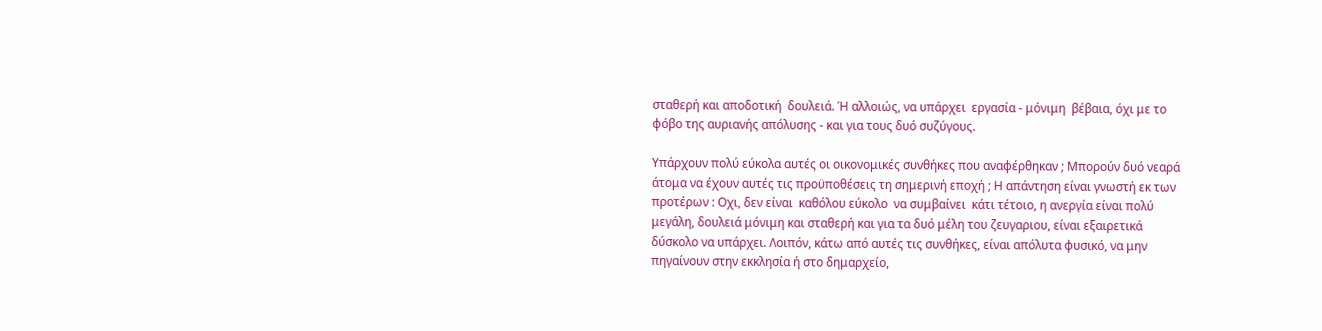σταθερή και αποδοτική  δουλειά. Ή αλλοιώς, να υπάρχει  εργασία - μόνιμη  βέβαια, όχι με το φόβο της αυριανής απόλυσης - και για τους δυό συζύγους.

Υπάρχουν πολύ εύκολα αυτές οι οικονομικές συνθήκες που αναφέρθηκαν ; Μπορούν δυό νεαρά άτομα να έχουν αυτές τις προϋποθέσεις τη σημερινή εποχή ; Η απάντηση είναι γνωστή εκ των προτέρων : Οχι, δεν είναι  καθόλου εύκολο  να συμβαίνει  κάτι τέτοιο, η ανεργία είναι πολύ μεγάλη, δουλειά μόνιμη και σταθερή και για τα δυό μέλη του ζευγαριου, είναι εξαιρετικά δύσκολο να υπάρχει. Λοιπόν, κάτω από αυτές τις συνθήκες, είναι απόλυτα φυσικό, να μην πηγαίνουν στην εκκλησία ή στο δημαρχείο,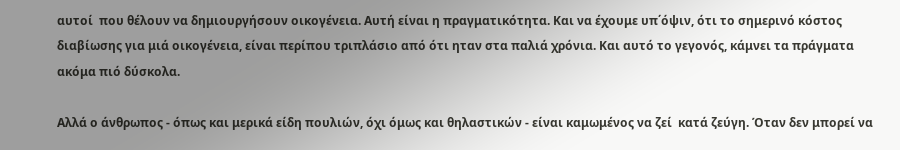αυτοί  που θέλουν να δημιουργήσουν οικογένεια. Αυτή είναι η πραγματικότητα. Και να έχουμε υπ΄όψιν, ότι το σημερινό κόστος διαβίωσης για μιά οικογένεια, είναι περίπου τριπλάσιο από ότι ηταν στα παλιά χρόνια. Και αυτό το γεγονός, κάμνει τα πράγματα ακόμα πιό δύσκολα.

Αλλά ο άνθρωπος - όπως και μερικά είδη πουλιών, όχι όμως και θηλαστικών - είναι καμωμένος να ζεί  κατά ζεύγη. Όταν δεν μπορεί να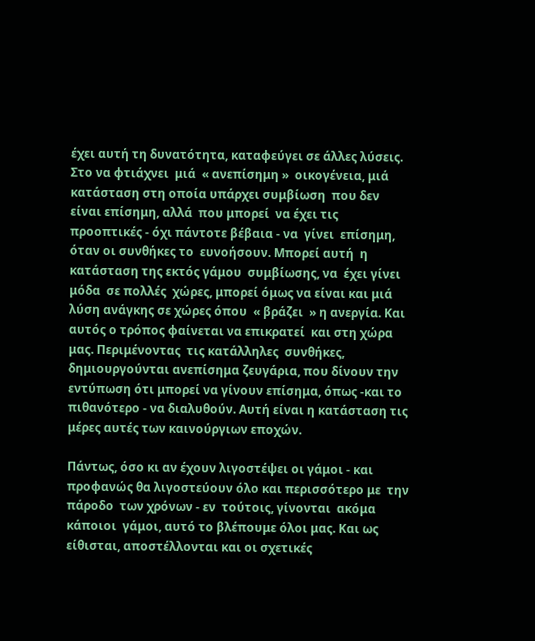έχει αυτή τη δυνατότητα, καταφεύγει σε άλλες λύσεις. Στο να φτιάχνει  μιά  « ανεπίσημη »  οικογένεια, μιά κατάσταση στη οποία υπάρχει συμβίωση  που δεν είναι επίσημη, αλλά  που μπορεί  να έχει τις  προοπτικές - όχι πάντοτε βέβαια - να  γίνει  επίσημη, όταν οι συνθήκες το  ευνοήσουν. Μπορεί αυτή  η κατάσταση της εκτός γάμου  συμβίωσης, να  έχει γίνει μόδα  σε πολλές  χώρες, μπορεί όμως να είναι και μιά λύση ανάγκης σε χώρες όπου  « βράζει  » η ανεργία. Και αυτός ο τρόπος φαίνεται να επικρατεί  και στη χώρα μας. Περιμένοντας  τις κατάλληλες  συνθήκες, δημιουργούνται ανεπίσημα ζευγάρια, που δίνουν την εντύπωση ότι μπορεί να γίνουν επίσημα, όπως -και το πιθανότερο - να διαλυθούν. Αυτή είναι η κατάσταση τις μέρες αυτές των καινούργιων εποχών.

Πάντως, όσο κι αν έχουν λιγοστέψει οι γάμοι - και προφανώς θα λιγοστεύουν όλο και περισσότερο με  την πάροδο  των χρόνων - εν  τούτοις, γίνονται  ακόμα κάποιοι  γάμοι, αυτό το βλέπουμε όλοι μας. Και ως είθισται, αποστέλλονται και οι σχετικές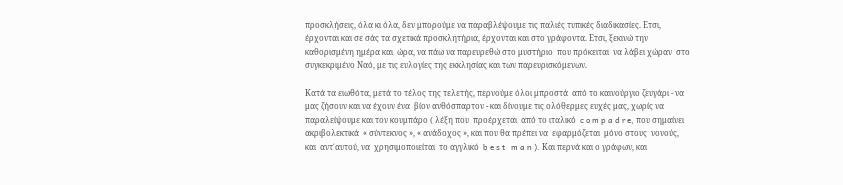προσκλήσεις, όλα κι όλα, δεν μπορούμε να παραβλέψουμε τις παλιές τυπικές διαδικασίες. Ετσι, έρχονται και σε σάς τα σχετικά προσκλητήρια, έρχονται και στο γράφοντα. Ετσι, ξεκινώ την καθορισμένη ημέρα και  ώρα, να πάω να παρευρεθώ στο μυστήριο  που πρόκειται  να λάβει χώραν  στο συγκεκριμένο Ναό, με τις ευλογίες της εκκλησίας και των παρευρισκόμενων.

Κατά τα ειωθότα, μετά το τέλος της τελετής, περνούμε όλοι μπροστά  από το καινούργιο ζευγάρι - να μας ζήσουν και να έχουν ένα  βίον ανθόσπαρτον - και δίνουμε τις ολόθερμες ευχές μας, χωρίς να  παραλείψουμε και τον κουμπάρο ( λέξη που  προέρχεται  από το ιταλικό  c o m p a d r e, που σημαίνει  ακριβολεκτικά  « σύντεκνος », « ανάδοχος », και που θα πρέπει να  εφαρμόζεται  μόνο στους  νονούς, και  αντ΄αυτού, να  χρησιμοποιείται  το αγγλικό  b e s t   m a n ). Και περνά και ο γράφων, και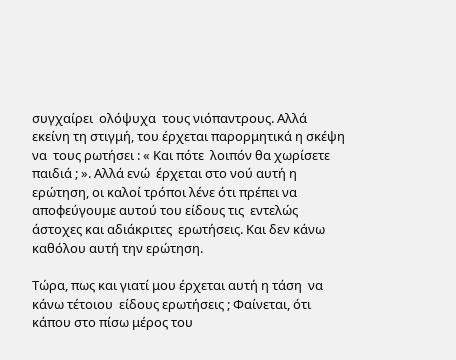συγχαίρει  ολόψυχα  τους νιόπαντρους. Αλλά εκείνη τη στιγμή, του έρχεται παρορμητικά η σκέψη να  τους ρωτήσει : « Και πότε  λοιπόν θα χωρίσετε παιδιά ; ». Αλλά ενώ  έρχεται στο νού αυτή η ερώτηση, οι καλοί τρόποι λένε ότι πρέπει να αποφεύγουμε αυτού του είδους τις  εντελώς  άστοχες και αδιάκριτες  ερωτήσεις. Και δεν κάνω καθόλου αυτή την ερώτηση.

Τώρα, πως και γιατί μου έρχεται αυτή η τάση  να κάνω τέτοιου  είδους ερωτήσεις ; Φαίνεται, ότι κάπου στο πίσω μέρος του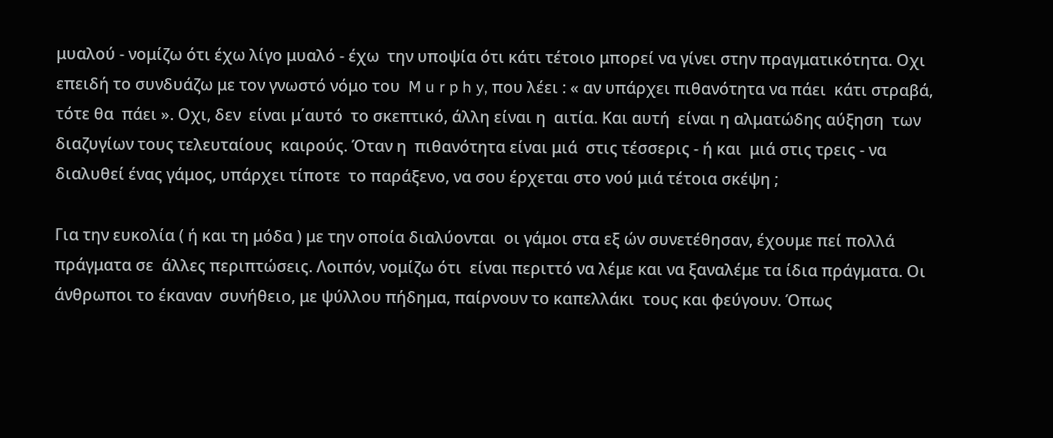μυαλού - νομίζω ότι έχω λίγο μυαλό - έχω  την υποψία ότι κάτι τέτοιο μπορεί να γίνει στην πραγματικότητα. Οχι επειδή το συνδυάζω με τον γνωστό νόμο του  M u r p h y, που λέει : « αν υπάρχει πιθανότητα να πάει  κάτι στραβά, τότε θα  πάει ». Οχι, δεν  είναι μ΄αυτό  το σκεπτικό, άλλη είναι η  αιτία. Και αυτή  είναι η αλματώδης αύξηση  των διαζυγίων τους τελευταίους  καιρούς. Όταν η  πιθανότητα είναι μιά  στις τέσσερις - ή και  μιά στις τρεις - να διαλυθεί ένας γάμος, υπάρχει τίποτε  το παράξενο, να σου έρχεται στο νού μιά τέτοια σκέψη ;

Για την ευκολία ( ή και τη μόδα ) με την οποία διαλύονται  οι γάμοι στα εξ ών συνετέθησαν, έχουμε πεί πολλά πράγματα σε  άλλες περιπτώσεις. Λοιπόν, νομίζω ότι  είναι περιττό να λέμε και να ξαναλέμε τα ίδια πράγματα. Οι άνθρωποι το έκαναν  συνήθειο, με ψύλλου πήδημα, παίρνουν το καπελλάκι  τους και φεύγουν. Όπως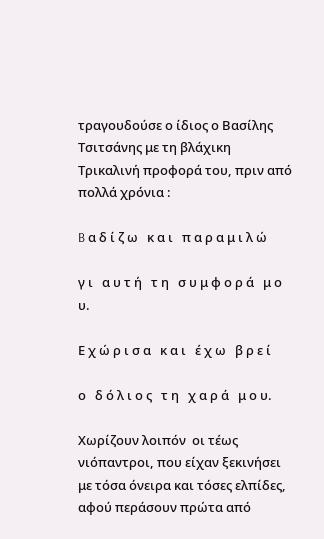τραγουδούσε ο ίδιος ο Βασίλης Τσιτσάνης με τη βλάχικη Τρικαλινή προφορά του, πριν από πολλά χρόνια :

B α δ ί ζ ω   κ α ι   π α ρ α μ ι λ ώ

γ ι   α υ τ ή   τ η   σ υ μ φ ο ρ ά   μ ο υ.

Ε χ ώ ρ ι σ α   κ α ι   έ χ ω   β ρ ε ί

ο   δ ό λ ι ο ς   τ η   χ α ρ ά   μ ο υ.

Χωρίζουν λοιπόν  οι τέως νιόπαντροι, που είχαν ξεκινήσει με τόσα όνειρα και τόσες ελπίδες, αφού περάσουν πρώτα από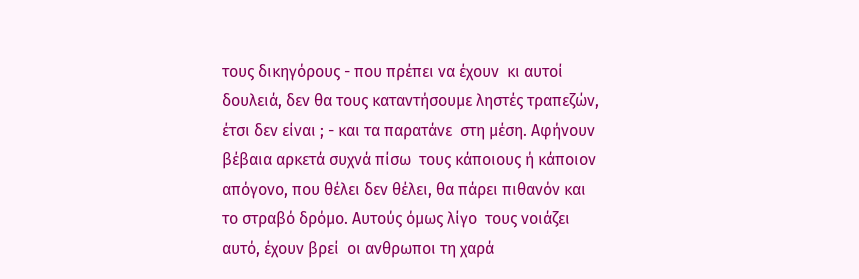τους δικηγόρους - που πρέπει να έχουν  κι αυτοί δουλειά, δεν θα τους καταντήσουμε ληστές τραπεζών, έτσι δεν είναι ; - και τα παρατάνε  στη μέση. Αφήνουν βέβαια αρκετά συχνά πίσω  τους κάποιους ή κάποιον  απόγονο, που θέλει δεν θέλει, θα πάρει πιθανόν και  το στραβό δρόμο. Αυτούς όμως λίγο  τους νοιάζει αυτό, έχουν βρεί  οι ανθρωποι τη χαρά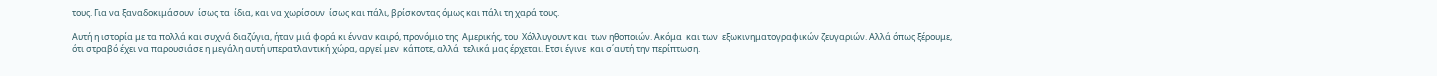τους. Για να ξαναδοκιμάσουν  ίσως τα  ίδια, και να χωρίσουν  ίσως και πάλι, βρίσκοντας όμως και πάλι τη χαρά τους.

Αυτή η ιστορία με τα πολλά και συχνά διαζύγια, ήταν μιά φορά κι ένναν καιρό, προνόμιο της  Αμερικής, του  Χόλλυγουντ και  των ηθοποιών. Ακόμα  και των  εξωκινηματογραφικών ζευγαριών. Αλλά όπως ξέρουμε, ότι στραβό έχει να παρουσιάσε η μεγάλη αυτή υπερατλαντική χώρα, αργεί μεν  κάποτε, αλλά  τελικά μας έρχεται. Ετσι έγινε  και σ΄αυτή την περίπτωση.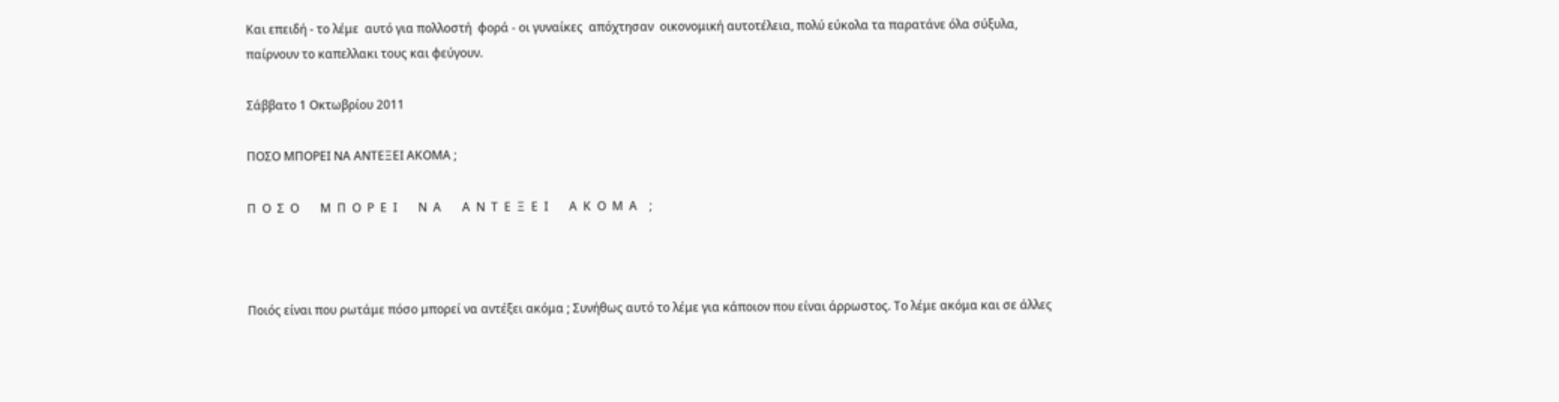Και επειδή - το λέμε  αυτό για πολλοστή  φορά - οι γυναίκες  απόχτησαν  οικονομική αυτοτέλεια, πολύ εύκολα τα παρατάνε όλα σύξυλα, παίρνουν το καπελλακι τους και φεύγουν.

Σάββατο 1 Οκτωβρίου 2011

ΠΟΣΟ ΜΠΟΡΕΙ ΝΑ ΑΝΤΕΞΕΙ ΑΚΟΜΑ ;

Π  Ο  Σ  Ο       Μ  Π  Ο  Ρ  Ε  Ι       Ν  Α       Α  Ν  Τ  Ε  Ξ  Ε  Ι       Α  Κ  Ο  Μ  Α    ;



Ποιός είναι που ρωτάμε πόσο μπορεί να αντέξει ακόμα ; Συνήθως αυτό το λέμε για κάποιον που είναι άρρωστος. Το λέμε ακόμα και σε άλλες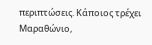περιπτώσεις. Κάποιος τρέχει Μαραθώνιο,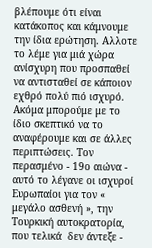βλέπουμε ότι είναι κατάκοπος και κάμνουμε την ίδια ερώτηση. Αλλοτε το λέμε για μιά χώρα ανίσχυρη που προσπαθεί να αντισταθεί σε κάποιον εχθρό πολύ πιό ισχυρό. Ακόμα μπορούμε με το ίδιο σκεπτικό να το αναφέρουμε και σε άλλες περιπτώσεις. Τον περασμένο - 19ο αιώνα - αυτό το λέγανε οι ισχυροί Ευρωπαίοι για τον « μεγάλο ασθενή », την Τουρκική αυτοκρατορία, που τελικά  δεν άντεξε -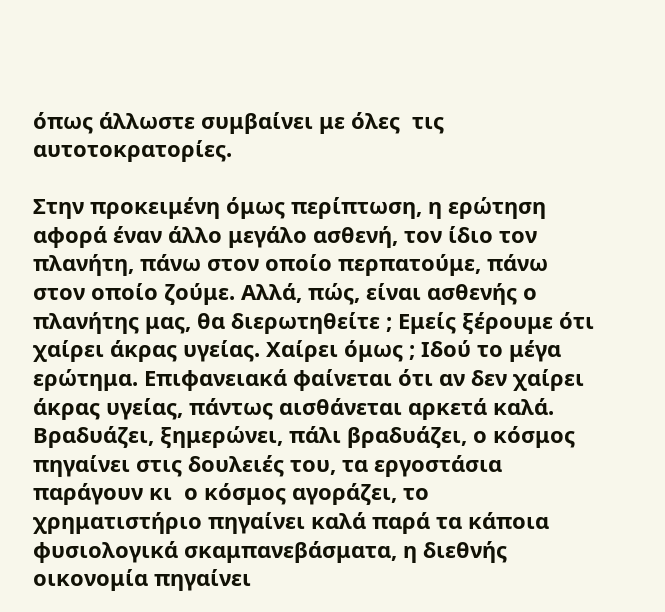όπως άλλωστε συμβαίνει με όλες  τις αυτοτοκρατορίες.

Στην προκειμένη όμως περίπτωση, η ερώτηση αφορά έναν άλλο μεγάλο ασθενή, τον ίδιο τον πλανήτη, πάνω στον οποίο περπατούμε, πάνω στον οποίο ζούμε. Αλλά, πώς, είναι ασθενής ο πλανήτης μας, θα διερωτηθείτε ; Εμείς ξέρουμε ότι χαίρει άκρας υγείας. Χαίρει όμως ; Ιδού το μέγα  ερώτημα. Επιφανειακά φαίνεται ότι αν δεν χαίρει άκρας υγείας, πάντως αισθάνεται αρκετά καλά. Βραδυάζει, ξημερώνει, πάλι βραδυάζει, ο κόσμος πηγαίνει στις δουλειές του, τα εργοστάσια παράγουν κι  ο κόσμος αγοράζει, το χρηματιστήριο πηγαίνει καλά παρά τα κάποια φυσιολογικά σκαμπανεβάσματα, η διεθνής οικονομία πηγαίνει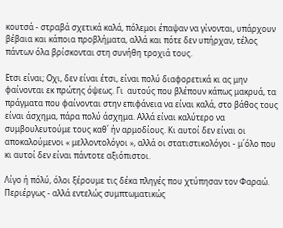κουτσά - στραβά σχετικά καλά, πόλεμοι έπαψαν να γίνονται, υπάρχουν βέβαια και κάποια προβλήματα, αλλά και πότε δεν υπήρχαν, τέλος πάντων όλα βρίσκονται στη συνήθη τροχιά τους.

Ετσι είναι; Οχι, δεν είναι έτσι, είναι πολύ διαφορετικά κι ας μην φαίνονται εκ πρώτης όψεως. Γι  αυτούς που βλέπουν κάπως μακρυά, τα πράγματα που φαίνονται στην επιφάνεια να είναι καλά, στο βάθος τους είναι άσχημα, πάρα πολύ άσχημα. Αλλά είναι καλύτερο να συμβουλευτούμε τους καθ΄ ήν αρμοδίους. Κι αυτοί δεν είναι οι αποκαλούμενοι « μελλοντολόγοι », αλλά οι στατιστικολόγοι - μ΄όλο που κι αυτοί δεν είναι πάντοτε αξιόπιστοι.

Λίγο ή πόλύ, όλοι ξέρουμε τις δέκα πληγές που χτύπησαν τον Φαραώ. Περιέργως - αλλά εντελώς συμπτωματικώς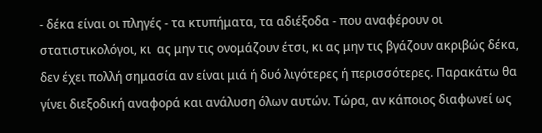- δέκα είναι οι πληγές - τα κτυπήματα, τα αδιέξοδα - που αναφέρουν οι στατιστικολόγοι, κι  ας μην τις ονομάζουν έτσι, κι ας μην τις βγάζουν ακριβώς δέκα, δεν έχει πολλή σημασία αν είναι μιά ή δυό λιγότερες ή περισσότερες. Παρακάτω θα γίνει διεξοδική αναφορά και ανάλυση όλων αυτών. Τώρα, αν κάποιος διαφωνεί ως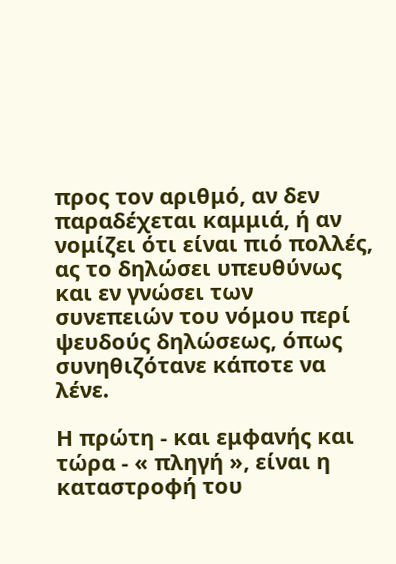προς τον αριθμό, αν δεν παραδέχεται καμμιά, ή αν νομίζει ότι είναι πιό πολλές, ας το δηλώσει υπευθύνως και εν γνώσει των συνεπειών του νόμου περί ψευδούς δηλώσεως, όπως συνηθιζότανε κάποτε να λένε.

Η πρώτη - και εμφανής και τώρα - « πληγή », είναι η καταστροφή του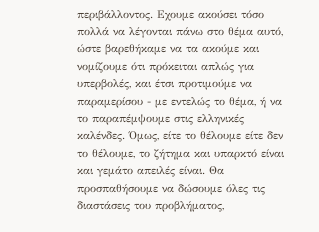περιβάλλοντος. Εχουμε ακούσει τόσο πολλά να λέγονται πάνω στο θέμα αυτό, ώστε βαρεθήκαμε να τα ακούμε και νομίζουμε ότι πρόκειται απλώς για υπερβολές, και έτσι προτιμούμε να παραμερίσου - με εντελώς το θέμα, ή να το παραπέμψουμε στις ελληνικές καλένδες. Όμως, είτε το θέλουμε είτε δεν το θέλουμε, το ζήτημα και υπαρκτό είναι και γεμάτο απειλές είναι. Θα προσπαθήσουμε να δώσουμε όλες τις διαστάσεις του προβλήματος,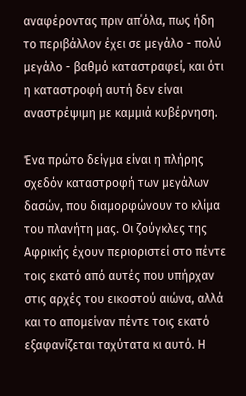αναφέροντας πριν απ΄όλα, πως ήδη το περιβάλλον έχει σε μεγάλο - πολύ μεγάλο - βαθμό καταστραφεί, και ότι η καταστροφή αυτή δεν είναι αναστρέψιμη με καμμιά κυβέρνηση.

Ένα πρώτο δείγμα είναι η πλήρης σχεδόν καταστροφή των μεγάλων δασών, που διαμορφώνουν το κλίμα του πλανήτη μας. Οι ζούγκλες της Αφρικής έχουν περιοριστεί στο πέντε τοις εκατό από αυτές που υπήρχαν στις αρχές του εικοστού αιώνα, αλλά και το απομείναν πέντε τοις εκατό εξαφανίζεται ταχύτατα κι αυτό. Η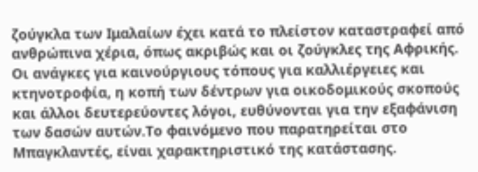ζούγκλα των Ιμαλαίων έχει κατά το πλείστον καταστραφεί από ανθρώπινα χέρια, όπως ακριβώς και οι ζούγκλες της Αφρικής. Οι ανάγκες για καινούργιους τόπους για καλλιέργειες και κτηνοτροφία, η κοπή των δέντρων για οικοδομικούς σκοπούς και άλλοι δευτερεύοντες λόγοι, ευθύνονται για την εξαφάνιση των δασών αυτών.Το φαινόμενο που παρατηρείται στο Μπαγκλαντές, είναι χαρακτηριστικό της κατάστασης.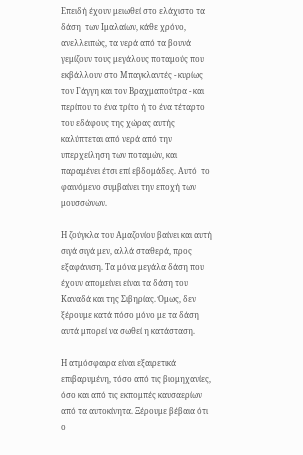Επειδή έχουν μειωθεί στο ελάχιστο τα δάση  των Ιμαλαίων, κάθε χρόνο, ανελλειπώς, τα νερά από τα βουνά γεμίζουν τους μεγάλους ποταμούς που εκβάλλουν στο Μπαγκλαντές - κυρίως τον Γάγγη και τον Βραχμαπούτρα - και περίπου το ένα τρίτο ή το ένα τέταρτο του εδάφους της χώρας αυτής καλύπτεται από νερά από την υπερχείληση των ποταμών, και παραμένει έτσι επί εβδομάδες. Αυτό  το φαινόμενο συμβαίνει την εποχή των μουσσώνων.

Η ζούγκλα του Αμαζονίου βαίνει και αυτή σιγά σιγά μεν, αλλά σταθερά, προς εξαφάνιση. Τα μόνα μεγάλα δάση που έχουν απομείνει είναι τα δάση του Καναδά και της Σιβηρίας. Όμως, δεν ξέρουμε κατά πόσο μόνο με τα δάση αυτά μπορεί να σωθεί η κατάσταση.

Η ατμόσφαιρα είναι εξαιρετικά επιβαρυμένη, τόσο από τις βιομηχανίες, όσο και από τις εκπομπές καυσαερίων από τα αυτοκίνητα. Ξέρουμε βέβαια ότι ο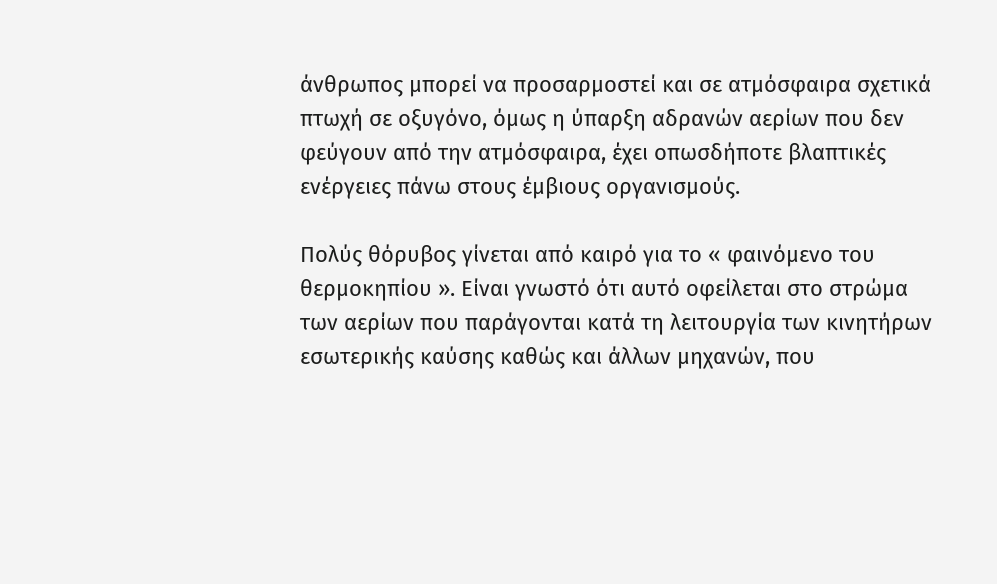άνθρωπος μπορεί να προσαρμοστεί και σε ατμόσφαιρα σχετικά πτωχή σε οξυγόνο, όμως η ύπαρξη αδρανών αερίων που δεν φεύγουν από την ατμόσφαιρα, έχει οπωσδήποτε βλαπτικές ενέργειες πάνω στους έμβιους οργανισμούς.

Πολύς θόρυβος γίνεται από καιρό για το « φαινόμενο του θερμοκηπίου ». Είναι γνωστό ότι αυτό οφείλεται στο στρώμα των αερίων που παράγονται κατά τη λειτουργία των κινητήρων εσωτερικής καύσης καθώς και άλλων μηχανών, που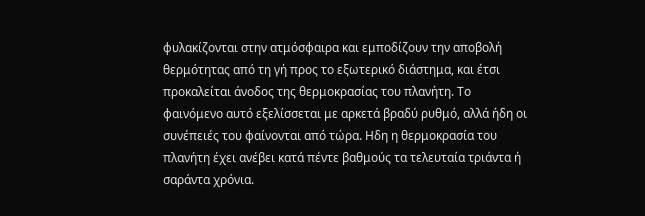φυλακίζονται στην ατμόσφαιρα και εμποδίζουν την αποβολή θερμότητας από τη γή προς το εξωτερικό διάστημα, και έτσι προκαλείται άνοδος της θερμοκρασίας του πλανήτη. Το φαινόμενο αυτό εξελίσσεται με αρκετά βραδύ ρυθμό, αλλά ήδη οι συνέπειές του φαίνονται από τώρα. Ηδη η θερμοκρασία του πλανήτη έχει ανέβει κατά πέντε βαθμούς τα τελευταία τριάντα ή σαράντα χρόνια.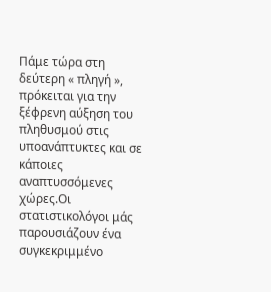Πάμε τώρα στη δεύτερη « πληγή », πρόκειται για την ξέφρενη αύξηση του πληθυσμού στις υποανάπτυκτες και σε κάποιες αναπτυσσόμενες χώρες.Οι στατιστικολόγοι μάς παρουσιάζουν ένα συγκεκριμμένο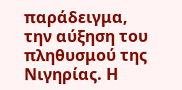παράδειγμα, την αύξηση του πληθυσμού της Νιγηρίας. Η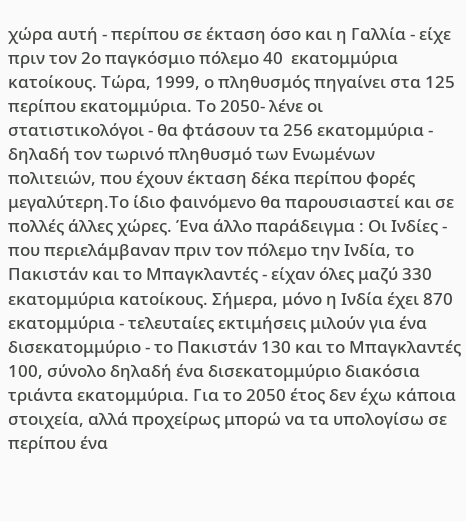χώρα αυτή - περίπου σε έκταση όσο και η Γαλλία - είχε πριν τον 2ο παγκόσμιο πόλεμο 40  εκατομμύρια κατοίκους. Τώρα, 1999, ο πληθυσμός πηγαίνει στα 125 περίπου εκατομμύρια. Το 2050- λένε οι στατιστικολόγοι - θα φτάσουν τα 256 εκατομμύρια - δηλαδή τον τωρινό πληθυσμό των Eνωμένων πολιτειών, που έχουν έκταση δέκα περίπου φορές μεγαλύτερη.Το ίδιο φαινόμενο θα παρουσιαστεί και σε πολλές άλλες χώρες. Ένα άλλο παράδειγμα : Οι Ινδίες - που περιελάμβαναν πριν τον πόλεμο την Ινδία, το Πακιστάν και το Μπαγκλαντές - είχαν όλες μαζύ 330 εκατομμύρια κατοίκους. Σήμερα, μόνο η Ινδία έχει 870 εκατομμύρια - τελευταίες εκτιμήσεις μιλούν για ένα δισεκατομμύριο - το Πακιστάν 130 και το Μπαγκλαντές 100, σύνολο δηλαδή ένα δισεκατομμύριο διακόσια τριάντα εκατομμύρια. Για το 2050 έτος δεν έχω κάποια στοιχεία, αλλά προχείρως μπορώ να τα υπολογίσω σε περίπου ένα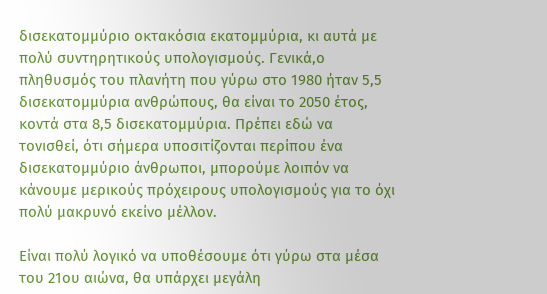δισεκατομμύριο οκτακόσια εκατομμύρια, κι αυτά με πολύ συντηρητικούς υπολογισμούς. Γενικά,ο πληθυσμός του πλανήτη που γύρω στο 1980 ήταν 5,5 δισεκατομμύρια ανθρώπους, θα είναι το 2050 έτος, κοντά στα 8,5 δισεκατομμύρια. Πρέπει εδώ να τονισθεί, ότι σήμερα υποσιτίζονται περίπου ένα  δισεκατομμύριο άνθρωποι, μπορούμε λοιπόν να κάνουμε μερικούς πρόχειρους υπολογισμούς για το όχι πολύ μακρυνό εκείνο μέλλον.

Είναι πολύ λογικό να υποθέσουμε ότι γύρω στα μέσα του 21ου αιώνα, θα υπάρχει μεγάλη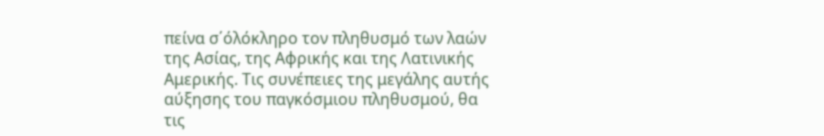πείνα σ΄όλόκληρο τον πληθυσμό των λαών της Ασίας, της Αφρικής και της Λατινικής Αμερικής. Τις συνέπειες της μεγάλης αυτής αύξησης του παγκόσμιου πληθυσμού, θα τις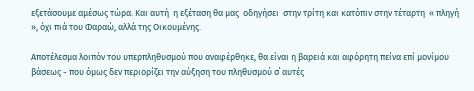εξετάσουμε αμέσως τώρα. Και αυτή  η εξέταση θα μας  οδηγήσει  στην τρίτη και κατόπιν στην τέταρτη  « πληγή », όχι πιά του Φαραώ, αλλά της Οικουμένης.

Αποτέλεσμα λοιπόν του υπερπληθυσμού που αναφέρθηκε, θα είναι η βαρειά και αφόρητη πείνα επί μονίμου βάσεως - που όμως δεν περιορίζει την αύξηση του πληθυσμού σ΄ αυτές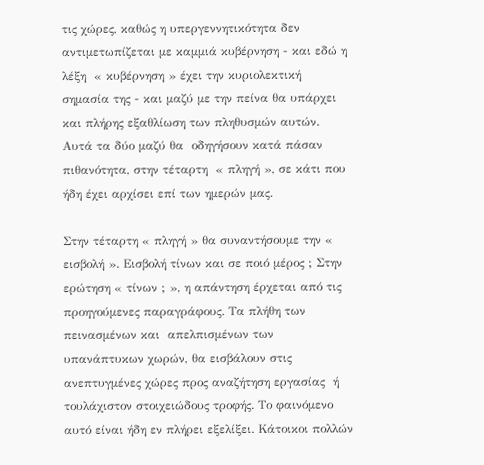τις χώρες, καθώς η υπεργεννητικότητα δεν αντιμετωπίζεται με καμμιά κυβέρνηση - και εδώ η λέξη  « κυβέρνηση » έχει την κυριολεκτική σημασία της - και μαζύ με την πείνα θα υπάρχει και πλήρης εξαθλίωση των πληθυσμών αυτών. Αυτά τα δύο μαζύ θα  οδηγήσουν κατά πάσαν πιθανότητα, στην τέταρτη  « πληγή », σε κάτι που ήδη έχει αρχίσει επί των ημερών μας.

Στην τέταρτη « πληγή » θα συναντήσουμε την « εισβολή ». Εισβολή τίνων και σε ποιό μέρος ; Στην ερώτηση « τίνων ; », η απάντηση έρχεται από τις προηγούμενες παραγράφους. Τα πλήθη των  πεινασμένων και  απελπισμένων των υπανάπτυκων χωρών, θα εισβάλουν στις ανεπτυγμένες χώρες προς αναζήτηση εργασίας  ή τουλάχιστον στοιχειώδους τροφής. Το φαινόμενο αυτό είναι ήδη εν πλήρει εξελίξει. Κάτοικοι πολλών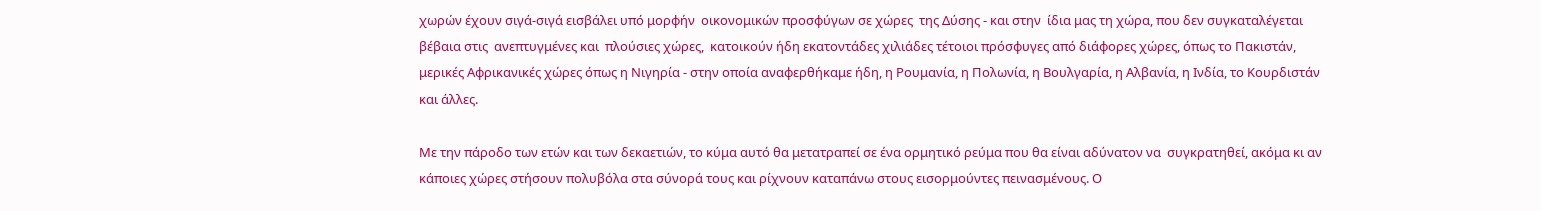χωρών έχουν σιγά-σιγά εισβάλει υπό μορφήν  οικονομικών προσφύγων σε χώρες  της Δύσης - και στην  ίδια μας τη χώρα, που δεν συγκαταλέγεται  βέβαια στις  ανεπτυγμένες και  πλούσιες χώρες,  κατοικούν ήδη εκατοντάδες χιλιάδες τέτοιοι πρόσφυγες από διάφορες χώρες, όπως το Πακιστάν, μερικές Αφρικανικές χώρες όπως η Νιγηρία - στην οποία αναφερθήκαμε ήδη, η Ρουμανία, η Πολωνία, η Βουλγαρία, η Αλβανία, η Ινδία, το Κουρδιστάν και άλλες.

Με την πάροδο των ετών και των δεκαετιών, το κύμα αυτό θα μετατραπεί σε ένα ορμητικό ρεύμα που θα είναι αδύνατον να  συγκρατηθεί, ακόμα κι αν κάποιες χώρες στήσουν πολυβόλα στα σύνορά τους και ρίχνουν καταπάνω στους εισορμούντες πεινασμένους. Ο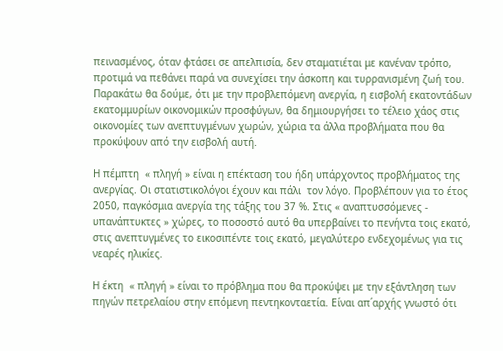πεινασμένος, όταν φτάσει σε απελπισία, δεν σταματιέται με κανέναν τρόπο, προτιμά να πεθάνει παρά να συνεχίσει την άσκοπη και τυρρανισμένη ζωή του. Παρακάτω θα δούμε, ότι με την προβλεπόμενη ανεργία, η εισβολή εκατοντάδων εκατομμυρίων οικονομικών προσφύγων, θα δημιουργήσει το τέλειο χάος στις οικονομίες των ανεπτυγμένων χωρών, χώρια τα άλλα προβλήματα που θα προκύψουν από την εισβολή αυτή.

Η πέμπτη  « πληγή » είναι η επέκταση του ήδη υπάρχοντος προβλήματος της ανεργίας. Οι στατιστικολόγοι έχουν και πάλι  τον λόγο. Προβλέπουν για το έτος 2050, παγκόσμια ανεργία της τάξης του 37 %. Στις « αναπτυσσόμενες - υπανάπτυκτες » χώρες, το ποσοστό αυτό θα υπερβαίνει το πενήντα τοις εκατό, στις ανεπτυγμένες το εικοσιπέντε τοις εκατό, μεγαλύτερο ενδεχομένως για τις νεαρές ηλικίες.

Η έκτη  « πληγή » είναι το πρόβλημα που θα προκύψει με την εξάντληση των πηγών πετρελαίου στην επόμενη πεντηκονταετία. Είναι απ΄αρχής γνωστό ότι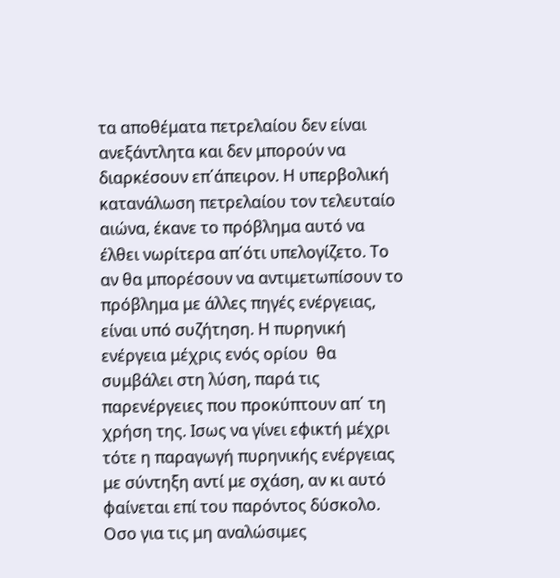τα αποθέματα πετρελαίου δεν είναι ανεξάντλητα και δεν μπορούν να διαρκέσουν επ΄άπειρον. Η υπερβολική κατανάλωση πετρελαίου τον τελευταίο αιώνα, έκανε το πρόβλημα αυτό να έλθει νωρίτερα απ΄ότι υπελογίζετο. Το αν θα μπορέσουν να αντιμετωπίσουν το πρόβλημα με άλλες πηγές ενέργειας, είναι υπό συζήτηση. Η πυρηνική ενέργεια μέχρις ενός ορίου  θα συμβάλει στη λύση, παρά τις παρενέργειες που προκύπτουν απ΄ τη χρήση της. Ισως να γίνει εφικτή μέχρι τότε η παραγωγή πυρηνικής ενέργειας με σύντηξη αντί με σχάση, αν κι αυτό φαίνεται επί του παρόντος δύσκολο. Οσο για τις μη αναλώσιμες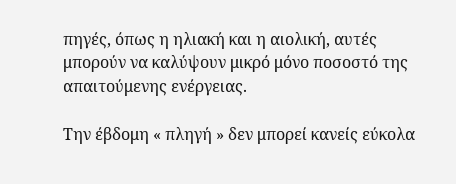πηγές, όπως η ηλιακή και η αιολική, αυτές μπορούν να καλύψουν μικρό μόνο ποσοστό της απαιτούμενης ενέργειας.

Την έβδομη « πληγή » δεν μπορεί κανείς εύκολα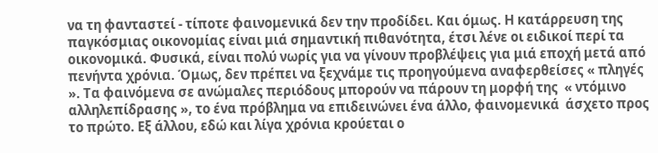να τη φανταστεί - τίποτε φαινομενικά δεν την προδίδει. Και όμως. Η κατάρρευση της παγκόσμιας οικονομίας είναι μιά σημαντική πιθανότητα, έτσι λένε οι ειδικοί περί τα οικονομικά. Φυσικά, είναι πολύ νωρίς για να γίνουν προβλέψεις για μιά εποχή μετά από πενήντα χρόνια. Όμως, δεν πρέπει να ξεχνάμε τις προηγούμενα αναφερθείσες « πληγές ». Τα φαινόμενα σε ανώμαλες περιόδους μπορούν να πάρουν τη μορφή της  « ντόμινο αλληλεπίδρασης », το ένα πρόβλημα να επιδεινώνει ένα άλλο, φαινομενικά  άσχετο προς το πρώτο. Εξ άλλου, εδώ και λίγα χρόνια κρούεται ο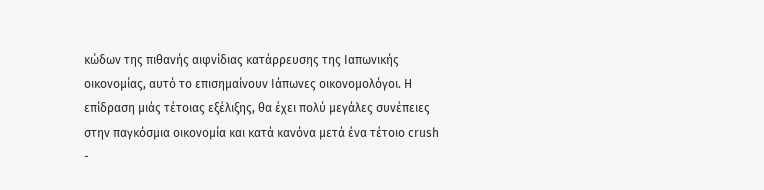κώδων της πιθανής αιφνίδιας κατάρρευσης της Ιαπωνικής οικονομίας, αυτό το επισημαίνουν Ιάπωνες οικονομολόγοι. Η επίδραση μιάς τέτοιας εξέλιξης, θα έχει πολύ μεγάλες συνέπειες στην παγκόσμια οικονομία και κατά κανόνα μετά ένα τέτοιο crush -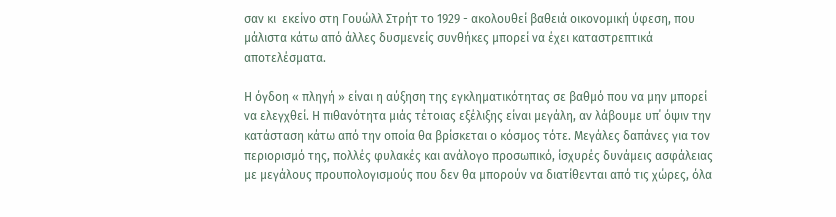σαν κι  εκείνο στη Γουώλλ Στρήτ το 1929 - ακολουθεί βαθειά οικονομική ύφεση, που μάλιστα κάτω από άλλες δυσμενείς συνθήκες μπορεί να έχει καταστρεπτικά αποτελέσματα.

Η όγδοη « πληγή » είναι η αύξηση της εγκληματικότητας σε βαθμό που να μην μπορεί να ελεγχθεί. Η πιθανότητα μιάς τέτοιας εξέλιξης είναι μεγάλη, αν λάβουμε υπ΄ όψιν την κατάσταση κάτω από την οποία θα βρίσκεται ο κόσμος τότε. Μεγάλες δαπάνες για τον περιορισμό της, πολλές φυλακές και ανάλογο προσωπικό, ίσχυρές δυνάμεις ασφάλειας με μεγάλους προυπολογισμούς που δεν θα μπορούν να διατίθενται από τις χώρες, όλα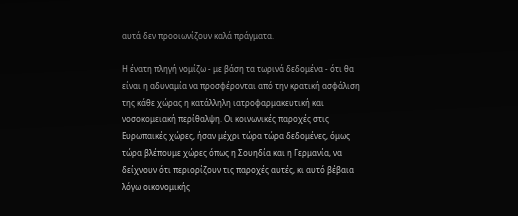αυτά δεν προοιωνίζουν καλά πράγματα.

Η ένατη πληγή νομίζω - με βάση τα τωρινά δεδομένα - ότι θα είναι η αδυναμία να προσφέρονται από την κρατική ασφάλιση της κάθε χώρας η κατάλληλη ιατροφαρμακευτική και νοσοκομειακή περίθαλψη. Οι κοινωνικές παροχές στις Ευρωπαικές χώρες, ήσαν μέχρι τώρα τώρα δεδομένες, όμως τώρα βλέπουμε χώρες όπως η Σουηδία και η Γερμανία, να δείχνουν ότι περιορίζουν τις παροχές αυτές, κι αυτό βέβαια λόγω οικονομικής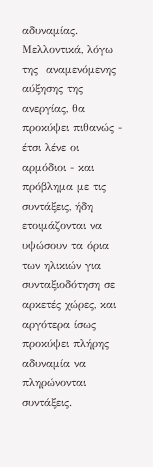αδυναμίας. Μελλοντικά, λόγω της  αναμενόμενης αύξησης της ανεργίας, θα  προκύψει πιθανώς - έτσι λένε οι αρμόδιοι - και πρόβλημα με τις συντάξεις, ήδη ετοιμάζονται να υψώσουν τα όρια των ηλικιών για συνταξιοδότηση σε αρκετές χώρες, και αργότερα ίσως προκύψει πλήρης αδυναμία να πληρώνονται συντάξεις.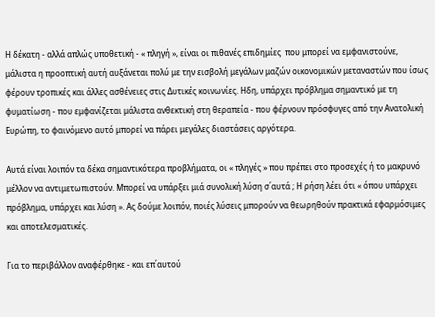Η δέκατη - αλλά απλώς υποθετική - « πληγή », είναι οι πιθανές επιδημίες  που μπορεί να εμφανιστούνε, μάλιστα η προοπτική αυτή αυξάνεται πολύ με την εισβολή μεγάλων μαζών οικονομικών μεταναστών που ίσως φέρουν τροπικές και άλλες ασθένειες στις Δυτικές κοινωνίες. Ηδη, υπάρχει πρόβλημα σημαντικό με τη φυματίωση - που εμφανίζεται μάλιστα ανθεκτική στη θεραπεία - που φέρνουν πρόσφυγες από την Ανατολική Ευρώπη, το φαινόμενο αυτό μπορεί να πάρει μεγάλες διαστάσεις αργότερα.

Αυτά είναι λοιπόν τα δέκα σημαντικότερα προβλήματα, οι « πληγές » που πρέπει στο προσεχές ή το μακρυνό μέλλον να αντιμετωπιστούν. Μπορεί να υπάρξει μιά συνολική λύση σ΄αυτά ; Η ρήση λέει ότι « όπου υπάρχει πρόβλημα, υπάρχει και λύση ». Ας δούμε λοιπόν, ποιές λύσεις μπορούν να θεωρηθούν πρακτικά εφαρμόσιμες και αποτελεσματικές.

Για το περιβάλλον αναφέρθηκε - και επ΄αυτού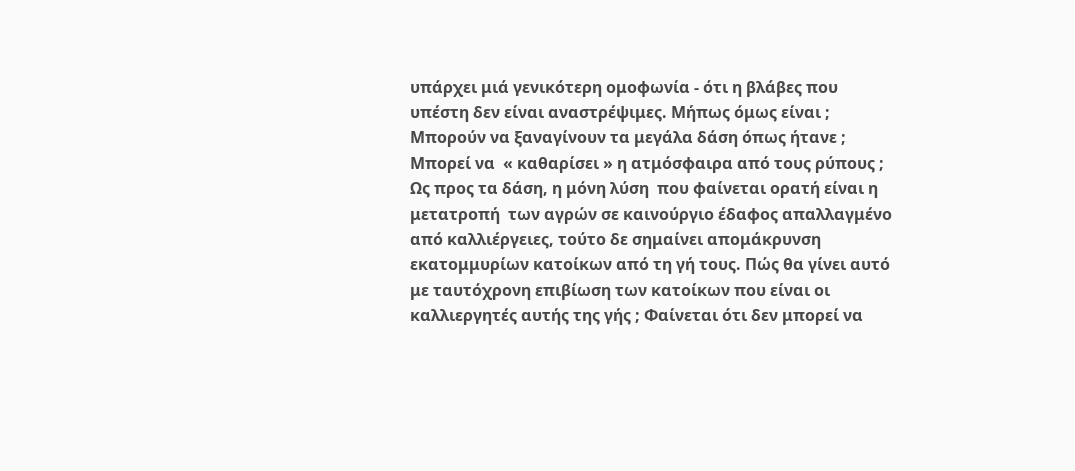υπάρχει μιά γενικότερη ομοφωνία - ότι η βλάβες που υπέστη δεν είναι αναστρέψιμες. Μήπως όμως είναι ; Μπορούν να ξαναγίνουν τα μεγάλα δάση όπως ήτανε ; Μπορεί να  « καθαρίσει » η ατμόσφαιρα από τους ρύπους ; Ως προς τα δάση, η μόνη λύση  που φαίνεται ορατή είναι η μετατροπή  των αγρών σε καινούργιο έδαφος απαλλαγμένο από καλλιέργειες, τούτο δε σημαίνει απομάκρυνση εκατομμυρίων κατοίκων από τη γή τους. Πώς θα γίνει αυτό με ταυτόχρονη επιβίωση των κατοίκων που είναι οι καλλιεργητές αυτής της γής ; Φαίνεται ότι δεν μπορεί να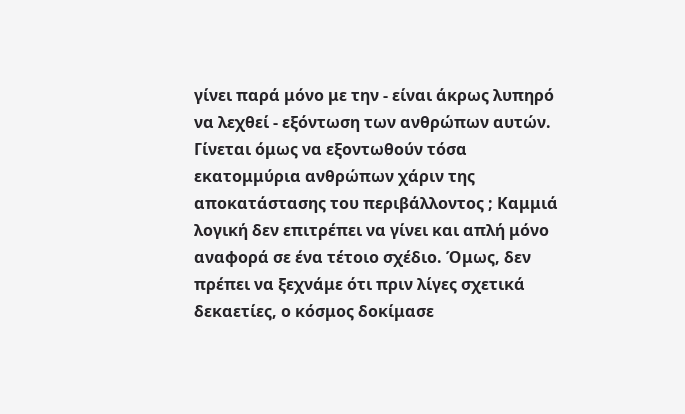γίνει παρά μόνο με την - είναι άκρως λυπηρό να λεχθεί - εξόντωση των ανθρώπων αυτών. Γίνεται όμως να εξοντωθούν τόσα εκατομμύρια ανθρώπων χάριν της αποκατάστασης του περιβάλλοντος ; Καμμιά λογική δεν επιτρέπει να γίνει και απλή μόνο αναφορά σε ένα τέτοιο σχέδιο. Όμως, δεν πρέπει να ξεχνάμε ότι πριν λίγες σχετικά δεκαετίες, ο κόσμος δοκίμασε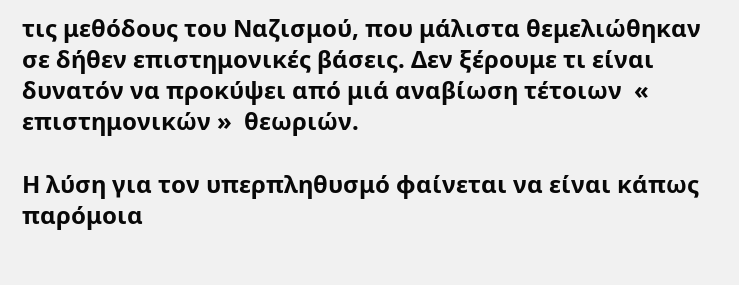τις μεθόδους του Ναζισμού, που μάλιστα θεμελιώθηκαν σε δήθεν επιστημονικές βάσεις. Δεν ξέρουμε τι είναι δυνατόν να προκύψει από μιά αναβίωση τέτοιων  « επιστημονικών »  θεωριών.

Η λύση για τον υπερπληθυσμό φαίνεται να είναι κάπως παρόμοια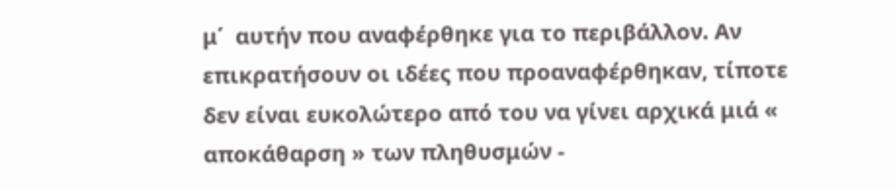μ΄  αυτήν που αναφέρθηκε για το περιβάλλον. Αν επικρατήσουν οι ιδέες που προαναφέρθηκαν, τίποτε δεν είναι ευκολώτερο από του να γίνει αρχικά μιά « αποκάθαρση » των πληθυσμών -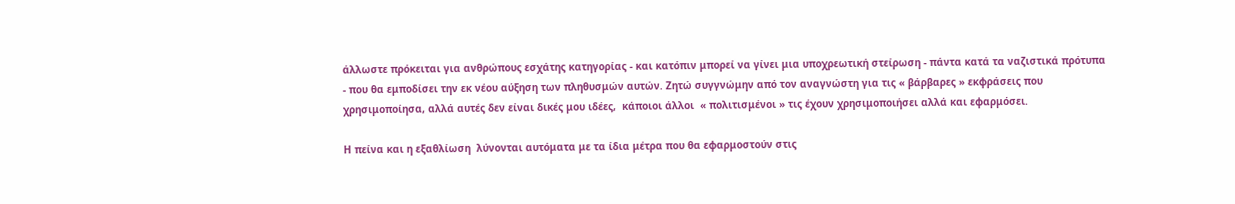άλλωστε πρόκειται για ανθρώπους εσχάτης κατηγορίας - και κατόπιν μπορεί να γίνει μια υποχρεωτική στείρωση - πάντα κατά τα ναζιστικά πρότυπα - που θα εμποδίσει την εκ νέου αύξηση των πληθυσμών αυτών. Ζητώ συγγνώμην από τον αναγνώστη για τις « βάρβαρες » εκφράσεις που χρησιμοποίησα, αλλά αυτές δεν είναι δικές μου ιδέες,  κάποιοι άλλοι  « πολιτισμένοι » τις έχουν χρησιμοποιήσει αλλά και εφαρμόσει.

Η πείνα και η εξαθλίωση  λύνονται αυτόματα με τα ίδια μέτρα που θα εφαρμοστούν στις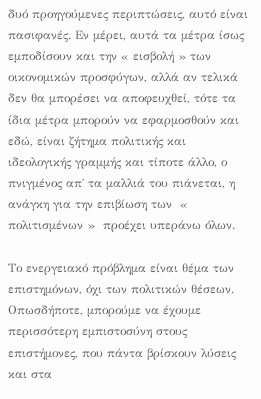δυό προηγούμενες περιπτώσεις, αυτό είναι πασιφανές. Εν μέρει, αυτά τα μέτρα ίσως εμποδίσουν και την « εισβολή » των οικονομικών προσφύγων, αλλά αν τελικά δεν θα μπορέσει να αποφευχθεί, τότε τα ίδια μέτρα μπορούν να εφαρμοσθούν και εδώ, είναι ζήτημα πολιτικής και ιδεολογικής γραμμής και τίποτε άλλο, ο πνιγμένος απ΄ τα μαλλιά του πιάνεται, η ανάγκη για την επιβίωση των  « πολιτισμένων »  προέχει υπεράνω όλων.

Το ενεργειακό πρόβλημα είναι θέμα των επιστημόνων, όχι των πολιτικών θέσεων. Οπωσδήποτε, μπορούμε να έχουμε περισσότερη εμπιστοσύνη στους  επιστήμονες, που πάντα βρίσκουν λύσεις και στα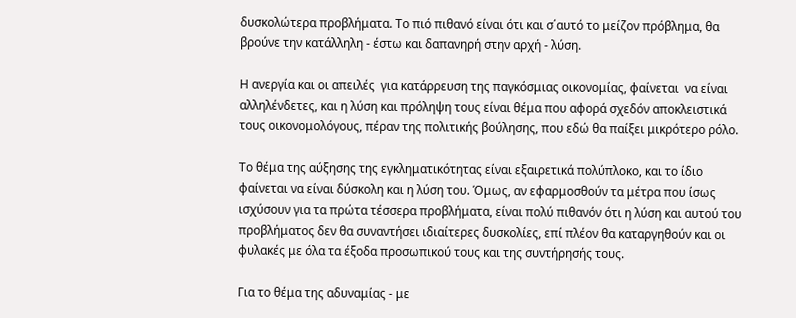δυσκολώτερα προβλήματα. Το πιό πιθανό είναι ότι και σ΄αυτό το μείζον πρόβλημα, θα βρούνε την κατάλληλη - έστω και δαπανηρή στην αρχή - λύση.

Η ανεργία και οι απειλές  για κατάρρευση της παγκόσμιας οικονομίας, φαίνεται  να είναι αλληλένδετες, και η λύση και πρόληψη τους είναι θέμα που αφορά σχεδόν αποκλειστικά τους οικονομολόγους, πέραν της πολιτικής βούλησης, που εδώ θα παίξει μικρότερο ρόλο.

Το θέμα της αύξησης της εγκληματικότητας είναι εξαιρετικά πολύπλοκο, και το ίδιο φαίνεται να είναι δύσκολη και η λύση του. Όμως, αν εφαρμοσθούν τα μέτρα που ίσως ισχύσουν για τα πρώτα τέσσερα προβλήματα, είναι πολύ πιθανόν ότι η λύση και αυτού του προβλήματος δεν θα συναντήσει ιδιαίτερες δυσκολίες, επί πλέον θα καταργηθούν και οι φυλακές με όλα τα έξοδα προσωπικού τους και της συντήρησής τους.

Για το θέμα της αδυναμίας - με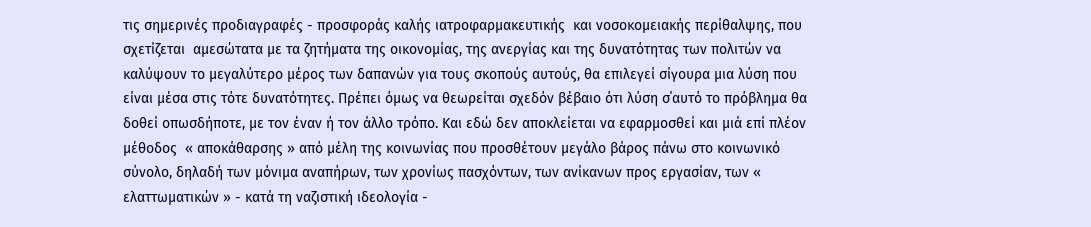τις σημερινές προδιαγραφές - προσφοράς καλής ιατροφαρμακευτικής  και νοσοκομειακής περίθαλψης, που σχετίζεται  αμεσώτατα με τα ζητήματα της οικονομίας, της ανεργίας και της δυνατότητας των πολιτών να καλύψουν το μεγαλύτερο μέρος των δαπανών για τους σκοπούς αυτούς, θα επιλεγεί σίγουρα μια λύση που είναι μέσα στις τότε δυνατότητες. Πρέπει όμως να θεωρείται σχεδόν βέβαιο ότι λύση σ΄αυτό το πρόβλημα θα δοθεί οπωσδήποτε, με τον έναν ή τον άλλο τρόπο. Και εδώ δεν αποκλείεται να εφαρμοσθεί και μιά επί πλέον μέθοδος  « αποκάθαρσης » από μέλη της κοινωνίας που προσθέτουν μεγάλο βάρος πάνω στο κοινωνικό σύνολο, δηλαδή των μόνιμα αναπήρων, των χρονίως πασχόντων, των ανίκανων προς εργασίαν, των « ελαττωματικών » - κατά τη ναζιστική ιδεολογία -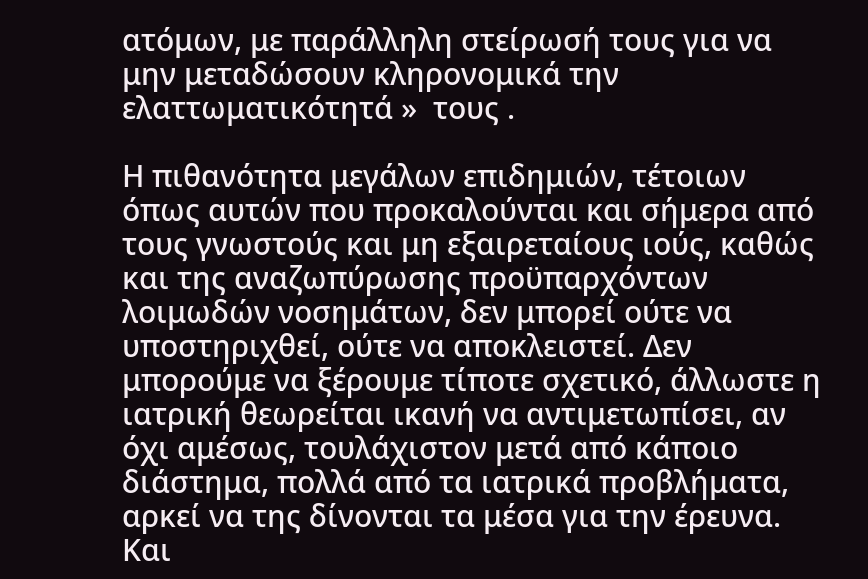ατόμων, με παράλληλη στείρωσή τους για να μην μεταδώσουν κληρονομικά την ελαττωματικότητά »  τους .

Η πιθανότητα μεγάλων επιδημιών, τέτοιων όπως αυτών που προκαλούνται και σήμερα από τους γνωστούς και μη εξαιρεταίους ιούς, καθώς και της αναζωπύρωσης προϋπαρχόντων λοιμωδών νοσημάτων, δεν μπορεί ούτε να υποστηριχθεί, ούτε να αποκλειστεί. Δεν μπορούμε να ξέρουμε τίποτε σχετικό, άλλωστε η ιατρική θεωρείται ικανή να αντιμετωπίσει, αν όχι αμέσως, τουλάχιστον μετά από κάποιο διάστημα, πολλά από τα ιατρικά προβλήματα, αρκεί να της δίνονται τα μέσα για την έρευνα. Και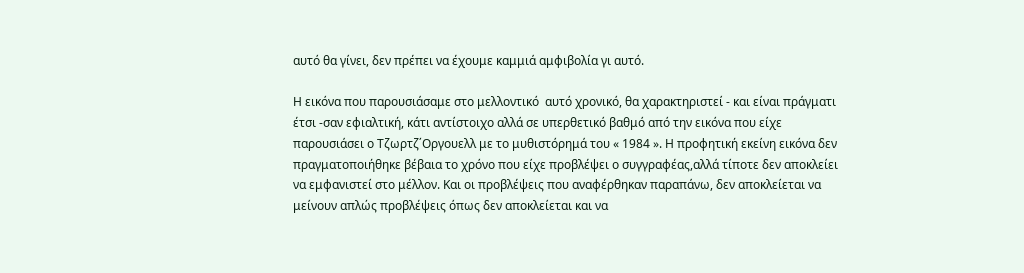αυτό θα γίνει, δεν πρέπει να έχουμε καμμιά αμφιβολία γι αυτό.

Η εικόνα που παρουσιάσαμε στο μελλοντικό  αυτό χρονικό, θα χαρακτηριστεί - και είναι πράγματι έτσι -σαν εφιαλτική, κάτι αντίστοιχο αλλά σε υπερθετικό βαθμό από την εικόνα που είχε παρουσιάσει ο Τζωρτζ΄Οργουελλ με το μυθιστόρημά του « 1984 ». Η προφητική εκείνη εικόνα δεν πραγματοποιήθηκε βέβαια το χρόνο που είχε προβλέψει ο συγγραφέας,αλλά τίποτε δεν αποκλείει να εμφανιστεί στο μέλλον. Και οι προβλέψεις που αναφέρθηκαν παραπάνω, δεν αποκλείεται να μείνουν απλώς προβλέψεις όπως δεν αποκλείεται και να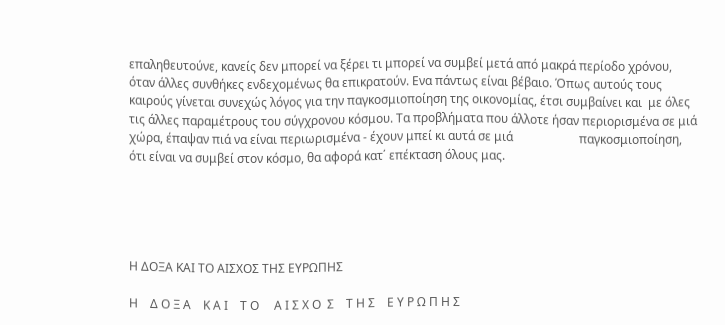επαληθευτούνε, κανείς δεν μπορεί να ξέρει τι μπορεί να συμβεί μετά από μακρά περίοδο χρόνου, όταν άλλες συνθήκες ενδεχομένως θα επικρατούν. Eνα πάντως είναι βέβαιο. Όπως αυτούς τους καιρούς γίνεται συνεχώς λόγος για την παγκοσμιοποίηση της οικονομίας, έτσι συμβαίνει και  με όλες τις άλλες παραμέτρους του σύγχρονου κόσμου. Τα προβλήματα που άλλοτε ήσαν περιορισμένα σε μιά χώρα, έπαψαν πιά να είναι περιωρισμένα - έχουν μπεί κι αυτά σε μιά                      παγκοσμιοποίηση, ότι είναι να συμβεί στον κόσμο, θα αφορά κατ΄ επέκταση όλους μας.





Η ΔΟΞΑ ΚΑΙ ΤΟ ΑΙΣΧΟΣ ΤΗΣ ΕΥΡΩΠΗΣ

Η    Δ Ο Ξ Α    Κ Α Ι    Τ Ο     Α Ι Σ Χ Ο  Σ    Τ Η Σ    Ε Υ Ρ Ω Π Η Σ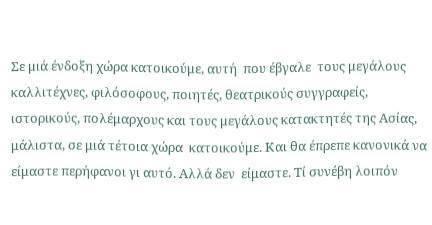Σε μιά ένδοξη χώρα κατοικούμε, αυτή  που έβγαλε  τους μεγάλους  καλλιτέχνες, φιλόσοφους, ποιητές, θεατρικούς συγγραφείς, ιστορικούς, πολέμαρχους και τους μεγάλους κατακτητές της Ασίας, μάλιστα, σε μιά τέτοια χώρα  κατοικούμε. Και θα έπρεπε κανονικά να είμαστε περήφανοι γι αυτό. Αλλά δεν  είμαστε. Τί συνέβη λοιπόν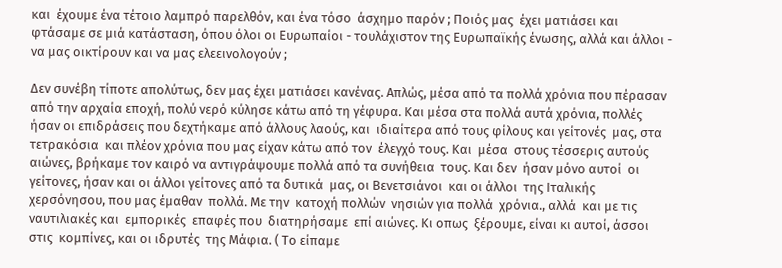και  έχουμε ένα τέτοιο λαμπρό παρελθόν, και ένα τόσο  άσχημο παρόν ; Ποιός μας  έχει ματιάσει και φτάσαμε σε μιά κατάσταση, όπου όλοι οι Ευρωπαίοι - τουλάχιστον της Ευρωπαϊκής ένωσης, αλλά και άλλοι - να μας οικτίρουν και να μας ελεεινολογούν ;

Δεν συνέβη τίποτε απολύτως, δεν μας έχει ματιάσει κανένας. Απλώς, μέσα από τα πολλά χρόνια που πέρασαν  από την αρχαία εποχή, πολύ νερό κύλησε κάτω από τη γέφυρα. Και μέσα στα πολλά αυτά χρόνια, πολλές ήσαν οι επιδράσεις που δεχτήκαμε από άλλους λαούς, και  ιδιαίτερα από τους φίλους και γείτονές  μας, στα τετρακόσια  και πλέον χρόνια που μας είχαν κάτω από τον  έλεγχό τους. Και  μέσα  στους τέσσερις αυτούς  αιώνες, βρήκαμε τον καιρό να αντιγράψουμε πολλά από τα συνήθεια  τους. Και δεν  ήσαν μόνο αυτοί  οι γείτονες, ήσαν και οι άλλοι γείτονες από τα δυτικά  μας, οι Βενετσιάνοι  και οι άλλοι  της Ιταλικής χερσόνησου, που μας έμαθαν  πολλά. Με την  κατοχή πολλών  νησιών για πολλά  χρόνια., αλλά  και με τις ναυτιλιακές και  εμπορικές  επαφές που  διατηρήσαμε  επί αιώνες. Κι οπως  ξέρουμε, είναι κι αυτοί, άσσοι στις  κομπίνες, και οι ιδρυτές  της Μάφια. ( Το είπαμε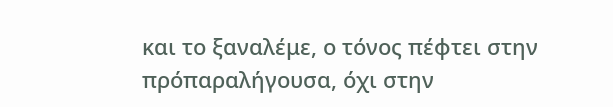και το ξαναλέμε, ο τόνος πέφτει στην πρόπαραλήγουσα, όχι στην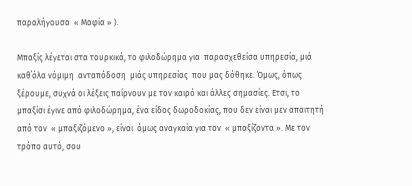παραλήγουσα  « Μαφία » ).

Μπαξίς λέγεται στα τουρκικά, το φιλοδώρημα για  παρασχεθείσα υπηρεσία, μιά καθ΄όλα νόμιμη  ανταπόδοση  μιάς υπηρεσίας  που μας δόθηκε. Όμως, όπως  ξέρουμε, συχνά οι λέξεις παίρνουν με τον καιρό και άλλες σημασίες. Ετσι, το μπαξίσι έγινε από φιλοδώρημα, ένα είδος δωροδοκίας, που δεν είναι μεν απαιτητή  από τον  « μπαξιζόμενο », είναι  όμως αναγκαία για τον  « μπαξίζοντα ». Με τον τρόπο αυτό, σου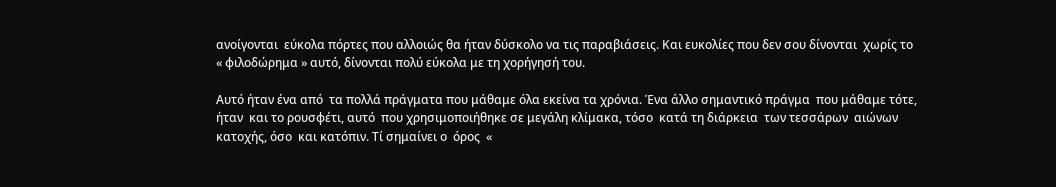ανοίγονται  εύκολα πόρτες που αλλοιώς θα ήταν δύσκολο να τις παραβιάσεις. Και ευκολίες που δεν σου δίνονται  χωρίς το « φιλοδώρημα » αυτό, δίνονται πολύ εύκολα με τη χορήγησή του.

Αυτό ήταν ένα από  τα πολλά πράγματα που μάθαμε όλα εκείνα τα χρόνια. Ένα άλλο σημαντικό πράγμα  που μάθαμε τότε, ήταν  και το ρουσφέτι, αυτό  που χρησιμοποιήθηκε σε μεγάλη κλίμακα, τόσο  κατά τη διάρκεια  των τεσσάρων  αιώνων κατοχής, όσο  και κατόπιν. Τί σημαίνει ο  όρος  «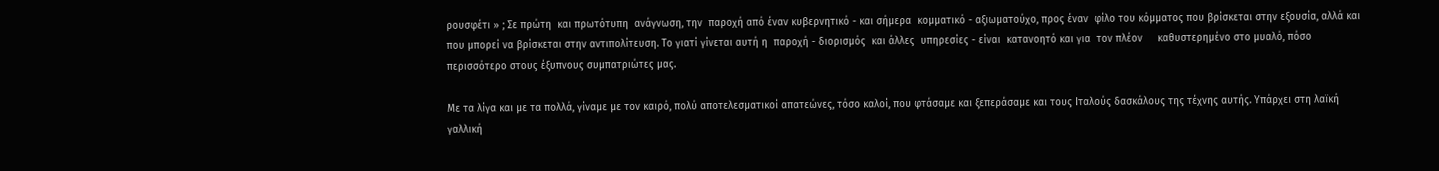ρουσφέτι » ; Σε πρώτη  και πρωτότυπη  ανάγνωση, την  παροχή από έναν κυβερνητικό - και σήμερα  κομματικό - αξιωματούχο, προς έναν  φίλο του κόμματος που βρίσκεται στην εξουσία, αλλά και που μπορεί να βρίσκεται στην αντιπολίτευση. Το γιατί γίνεται αυτή η  παροχή - διορισμός  και άλλες  υπηρεσίες - είναι  κατανοητό και για  τον πλέον     καθυστερημένο στο μυαλό, πόσο περισσότερο στους έξυπνους συμπατριώτες μας.

Με τα λίγα και με τα πολλά, γίναμε με τον καιρό, πολύ αποτελεσματικοί απατεώνες, τόσο καλοί, που φτάσαμε και ξεπεράσαμε και τους Ιταλούς δασκάλους της τέχνης αυτής. Υπάρχει στη λαϊκή γαλλική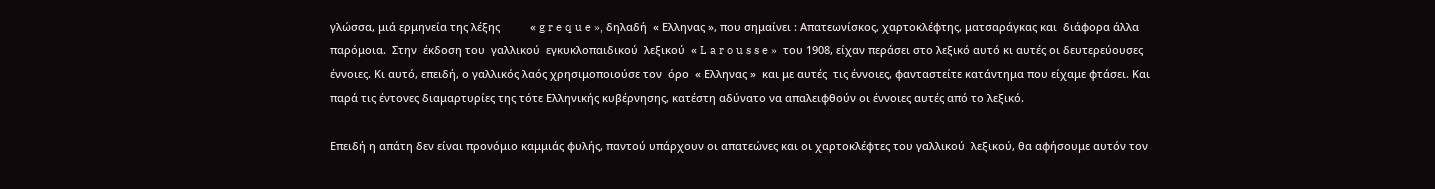γλώσσα, μιά ερμηνεία της λέξης          « g r e q u e », δηλαδή  « Ελληνας », που σημαίνει : Aπατεωνίσκος, χαρτοκλέφτης, ματσαράγκας και  διάφορα άλλα παρόμοια.  Στην  έκδοση του  γαλλικού  εγκυκλοπαιδικού  λεξικού  « L a r o u s s e »  του 1908, είχαν περάσει στο λεξικό αυτό κι αυτές οι δευτερεύουσες  έννοιες. Κι αυτό, επειδή, ο γαλλικός λαός χρησιμοποιούσε τον  όρο  « Ελληνας »  και με αυτές  τις έννοιες, φανταστείτε κατάντημα που είχαμε φτάσει. Και παρά τις έντονες διαμαρτυρίες της τότε Ελληνικής κυβέρνησης, κατέστη αδύνατο να απαλειφθούν οι έννοιες αυτές από το λεξικό.

Επειδή η απάτη δεν είναι προνόμιο καμμιάς φυλής, παντού υπάρχουν οι απατεώνες και οι χαρτοκλέφτες του γαλλικού  λεξικού, θα αφήσουμε αυτόν τον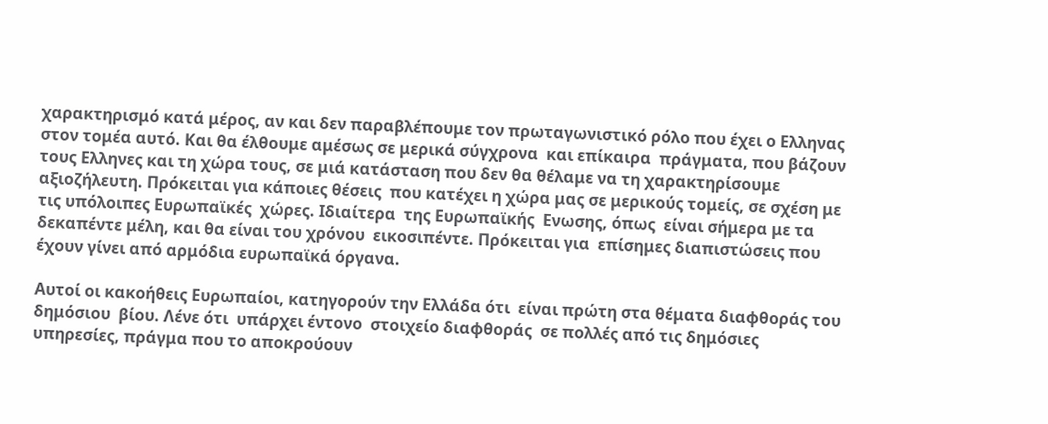χαρακτηρισμό κατά μέρος, αν και δεν παραβλέπουμε τον πρωταγωνιστικό ρόλο που έχει ο Ελληνας στον τομέα αυτό. Και θα έλθουμε αμέσως σε μερικά σύγχρονα  και επίκαιρα  πράγματα, που βάζουν τους Ελληνες και τη χώρα τους, σε μιά κατάσταση που δεν θα θέλαμε να τη χαρακτηρίσουμε αξιοζήλευτη. Πρόκειται για κάποιες θέσεις  που κατέχει η χώρα μας σε μερικούς τομείς, σε σχέση με τις υπόλοιπες Ευρωπαϊκές  χώρες. Ιδιαίτερα  της Ευρωπαϊκής  Ενωσης, όπως  είναι σήμερα με τα δεκαπέντε μέλη, και θα είναι του χρόνου  εικοσιπέντε. Πρόκειται για  επίσημες διαπιστώσεις που έχουν γίνει από αρμόδια ευρωπαϊκά όργανα.

Αυτοί οι κακοήθεις Ευρωπαίοι, κατηγορούν την Ελλάδα ότι  είναι πρώτη στα θέματα διαφθοράς του δημόσιου  βίου. Λένε ότι  υπάρχει έντονο  στοιχείο διαφθοράς  σε πολλές από τις δημόσιες υπηρεσίες, πράγμα που το αποκρούουν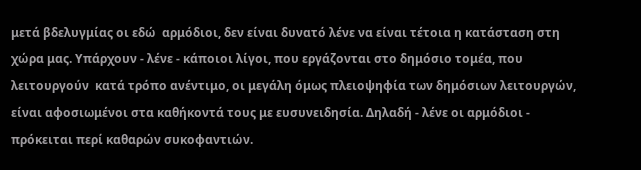μετά βδελυγμίας οι εδώ  αρμόδιοι, δεν είναι δυνατό λένε να είναι τέτοια η κατάσταση στη χώρα μας. Υπάρχουν - λένε - κάποιοι λίγοι, που εργάζονται στο δημόσιο τομέα, που λειτουργούν  κατά τρόπο ανέντιμο, οι μεγάλη όμως πλειοψηφία των δημόσιων λειτουργών, είναι αφοσιωμένοι στα καθήκοντά τους με ευσυνειδησία. Δηλαδή - λένε οι αρμόδιοι - πρόκειται περί καθαρών συκοφαντιών.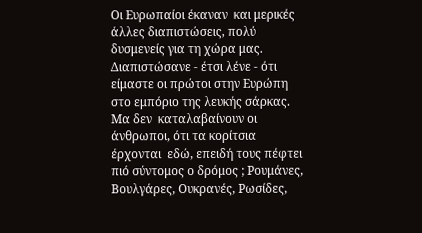Οι Ευρωπαίοι έκαναν  και μερικές άλλες διαπιστώσεις, πολύ δυσμενείς για τη χώρα μας. Διαπιστώσανε - έτσι λένε - ότι είμαστε οι πρώτοι στην Ευρώπη στο εμπόριο της λευκής σάρκας. Μα δεν  καταλαβαίνουν οι άνθρωποι, ότι τα κορίτσια  έρχονται  εδώ, επειδή τους πέφτει πιό σύντομος ο δρόμος ; Ρουμάνες, Βουλγάρες, Ουκρανές, Ρωσίδες,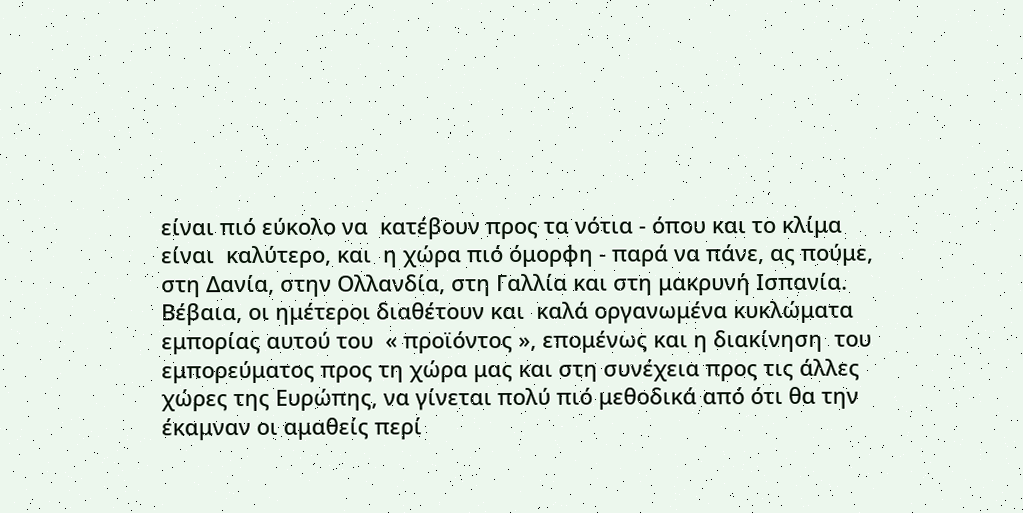είναι πιό εύκολο να  κατέβουν προς τα νότια - όπου και το κλίμα  είναι  καλύτερο, και  η χώρα πιό όμορφη - παρά να πάνε, ας πούμε, στη Δανία, στην Ολλανδία, στη Γαλλία και στη μακρυνή Ισπανία. Βέβαια, οι ημέτεροι διαθέτουν και  καλά οργανωμένα κυκλώματα εμπορίας αυτού του  « προϊόντος », επομένως και η διακίνηση  του εμπορεύματος προς τη χώρα μας και στη συνέχεια προς τις άλλες χώρες της Ευρώπης, να γίνεται πολύ πιό μεθοδικά από ότι θα την έκαμναν οι αμαθείς περί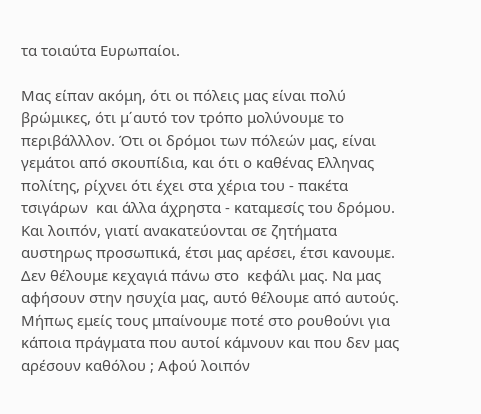τα τοιαύτα Ευρωπαίοι.

Μας είπαν ακόμη, ότι οι πόλεις μας είναι πολύ βρώμικες, ότι μ΄αυτό τον τρόπο μολύνουμε το περιβάλλλον. Ότι οι δρόμοι των πόλεών μας, είναι γεμάτοι από σκουπίδια, και ότι ο καθένας Ελληνας πολίτης, ρίχνει ότι έχει στα χέρια του - πακέτα τσιγάρων  και άλλα άχρηστα - καταμεσίς του δρόμου. Και λοιπόν, γιατί ανακατεύονται σε ζητήματα  αυστηρως προσωπικά, έτσι μας αρέσει, έτσι κανουμε. Δεν θέλουμε κεχαγιά πάνω στο  κεφάλι μας. Να μας αφήσουν στην ησυχία μας, αυτό θέλουμε από αυτούς. Μήπως εμείς τους μπαίνουμε ποτέ στο ρουθούνι για κάποια πράγματα που αυτοί κάμνουν και που δεν μας αρέσουν καθόλου ; Αφού λοιπόν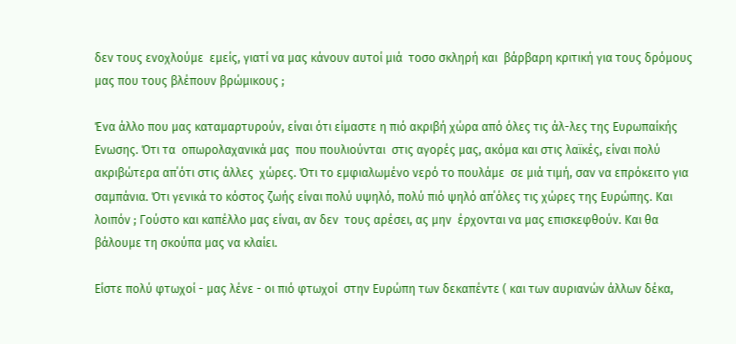δεν τους ενοχλούμε  εμείς, γιατί να μας κάνουν αυτοί μιά  τοσο σκληρή και  βάρβαρη κριτική για τους δρόμους μας που τους βλέπουν βρώμικους ;

Ένα άλλο που μας καταμαρτυρούν, είναι ότι είμαστε η πιό ακριβή χώρα από όλες τις άλ-λες της Ευρωπαίκής Ενωσης. Ότι τα  οπωρολαχανικά μας  που πουλιούνται  στις αγορές μας, ακόμα και στις λαϊκές, είναι πολύ ακριβώτερα απ΄ότι στις άλλες  χώρες. Ότι το εμφιαλωμένο νερό το πουλάμε  σε μιά τιμή, σαν να επρόκειτο για σαμπάνια. Ότι γενικά το κόστος ζωής είναι πολύ υψηλό, πολύ πιό ψηλό απ΄όλες τις χώρες της Ευρώπης. Και  λοιπόν ; Γούστο και καπέλλο μας είναι, αν δεν  τους αρέσει, ας μην  έρχονται να μας επισκεφθούν. Και θα βάλουμε τη σκούπα μας να κλαίει.

Είστε πολύ φτωχοί - μας λένε - οι πιό φτωχοί  στην Ευρώπη των δεκαπέντε ( και των αυριανών άλλων δέκα,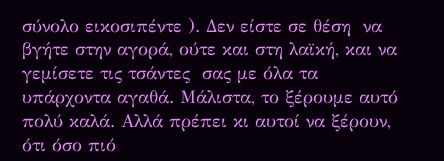σύνολο εικοσιπέντε ). Δεν είστε σε θέση  να βγήτε στην αγορά, ούτε και στη λαϊκή, και να γεμίσετε τις τσάντες  σας με όλα τα υπάρχοντα αγαθά. Μάλιστα, το ξέρουμε αυτό πολύ καλά. Αλλά πρέπει κι αυτοί να ξέρουν, ότι όσο πιό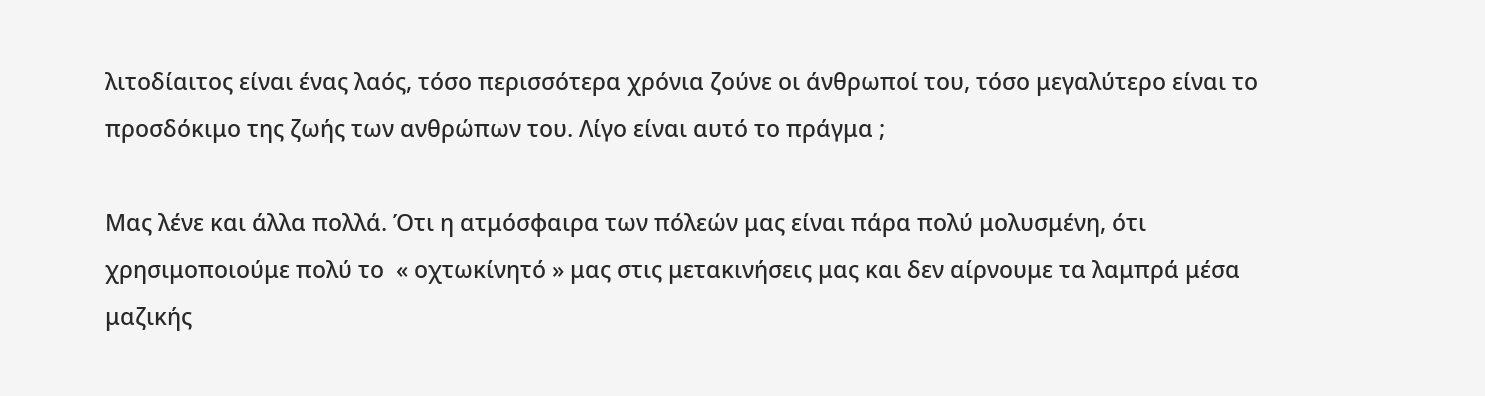λιτοδίαιτος είναι ένας λαός, τόσο περισσότερα χρόνια ζούνε οι άνθρωποί του, τόσο μεγαλύτερο είναι το προσδόκιμο της ζωής των ανθρώπων του. Λίγο είναι αυτό το πράγμα ;

Μας λένε και άλλα πολλά. Ότι η ατμόσφαιρα των πόλεών μας είναι πάρα πολύ μολυσμένη, ότι χρησιμοποιούμε πολύ το  « οχτωκίνητό » μας στις μετακινήσεις μας και δεν αίρνουμε τα λαμπρά μέσα  μαζικής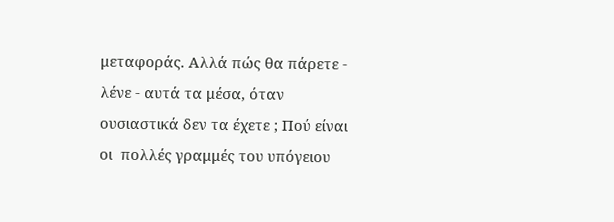μεταφοράς. Αλλά πώς θα πάρετε - λένε - αυτά τα μέσα, όταν ουσιαστικά δεν τα έχετε ; Πού είναι οι  πολλές γραμμές του υπόγειου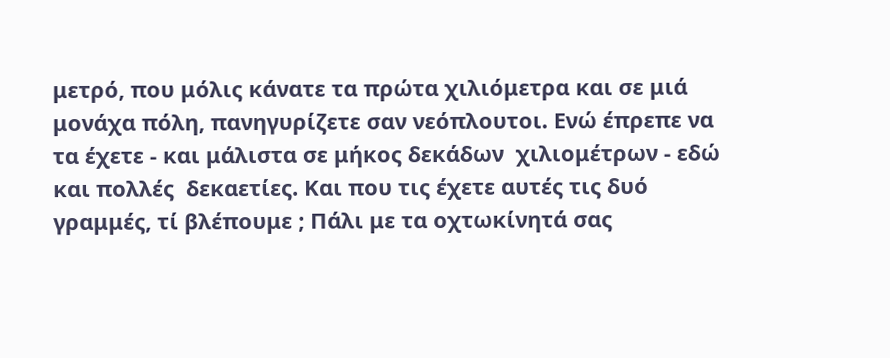μετρό, που μόλις κάνατε τα πρώτα χιλιόμετρα και σε μιά μονάχα πόλη, πανηγυρίζετε σαν νεόπλουτοι. Ενώ έπρεπε να τα έχετε - και μάλιστα σε μήκος δεκάδων  χιλιομέτρων - εδώ και πολλές  δεκαετίες. Και που τις έχετε αυτές τις δυό γραμμές, τί βλέπουμε ; Πάλι με τα οχτωκίνητά σας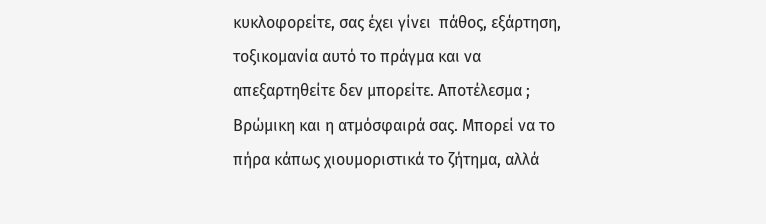κυκλοφορείτε, σας έχει γίνει  πάθος, εξάρτηση, τοξικομανία αυτό το πράγμα και να απεξαρτηθείτε δεν μπορείτε. Αποτέλεσμα ; Βρώμικη και η ατμόσφαιρά σας. Μπορεί να το πήρα κάπως χιουμοριστικά το ζήτημα, αλλά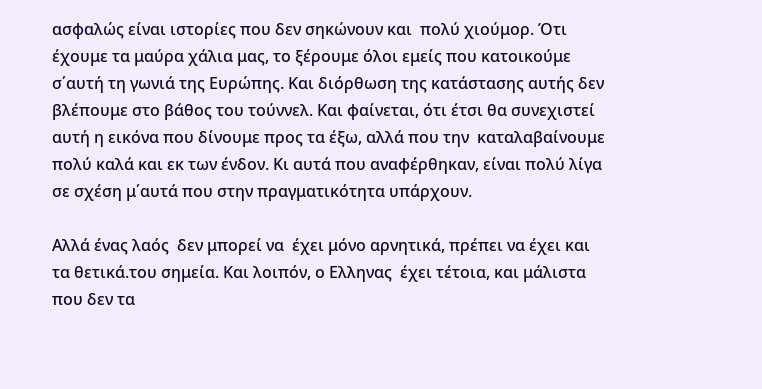ασφαλώς είναι ιστορίες που δεν σηκώνουν και  πολύ χιούμορ. Ότι έχουμε τα μαύρα χάλια μας, το ξέρουμε όλοι εμείς που κατοικούμε σ΄αυτή τη γωνιά της Ευρώπης. Και διόρθωση της κατάστασης αυτής δεν βλέπουμε στο βάθος του τούννελ. Και φαίνεται, ότι έτσι θα συνεχιστεί αυτή η εικόνα που δίνουμε προς τα έξω, αλλά που την  καταλαβαίνουμε  πολύ καλά και εκ των ένδον. Κι αυτά που αναφέρθηκαν, είναι πολύ λίγα σε σχέση μ΄αυτά που στην πραγματικότητα υπάρχουν.

Αλλά ένας λαός  δεν μπορεί να  έχει μόνο αρνητικά, πρέπει να έχει και τα θετικά.του σημεία. Και λοιπόν, ο Ελληνας  έχει τέτοια, και μάλιστα που δεν τα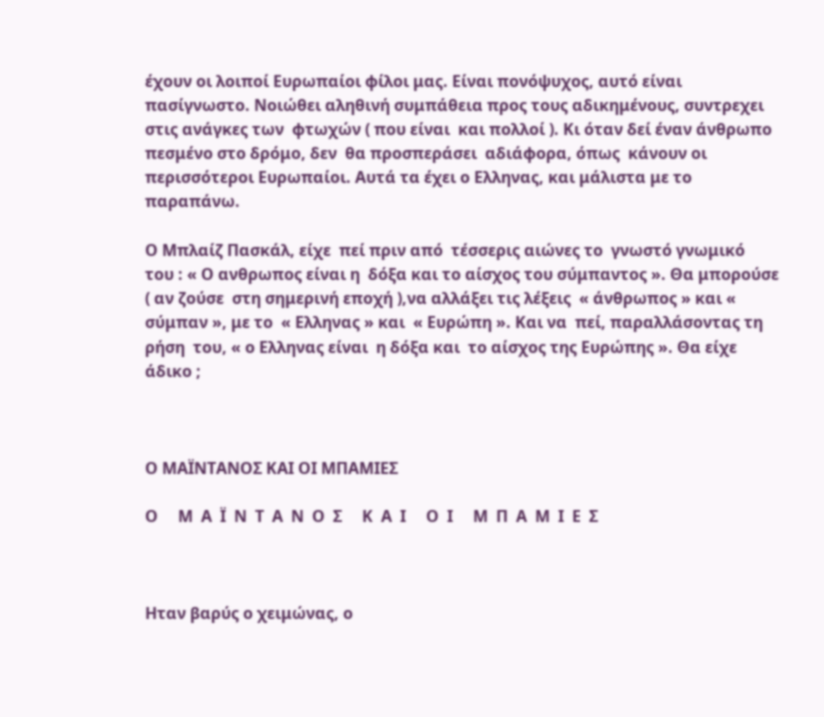έχουν οι λοιποί Ευρωπαίοι φίλοι μας. Είναι πονόψυχος, αυτό είναι  πασίγνωστο. Νοιώθει αληθινή συμπάθεια προς τους αδικημένους, συντρεχει στις ανάγκες των  φτωχών ( που είναι  και πολλοί ). Κι όταν δεί έναν άνθρωπο πεσμένο στο δρόμο, δεν  θα προσπεράσει  αδιάφορα, όπως  κάνουν οι περισσότεροι Ευρωπαίοι. Αυτά τα έχει ο Ελληνας, και μάλιστα με το παραπάνω.

Ο Μπλαίζ Πασκάλ, είχε  πεί πριν από  τέσσερις αιώνες το  γνωστό γνωμικό  του : « Ο ανθρωπος είναι η  δόξα και το αίσχος του σύμπαντος ». Θα μπορούσε ( αν ζούσε  στη σημερινή εποχή ),να αλλάξει τις λέξεις  « άνθρωπος » και « σύμπαν », με το  « Ελληνας » και  « Ευρώπη ». Και να  πεί, παραλλάσοντας τη ρήση  του, « ο Ελληνας είναι  η δόξα και  το αίσχος της Ευρώπης ». Θα είχε άδικο ;



Ο ΜΑΪΝΤΑΝΟΣ ΚΑΙ ΟΙ ΜΠΑΜΙΕΣ

Ο     Μ  Α  Ϊ  Ν  Τ  Α  Ν  Ο  Σ     Κ  Α  Ι     Ο  Ι     Μ  Π  Α  Μ  Ι  Ε  Σ



Ηταν βαρύς ο χειμώνας, ο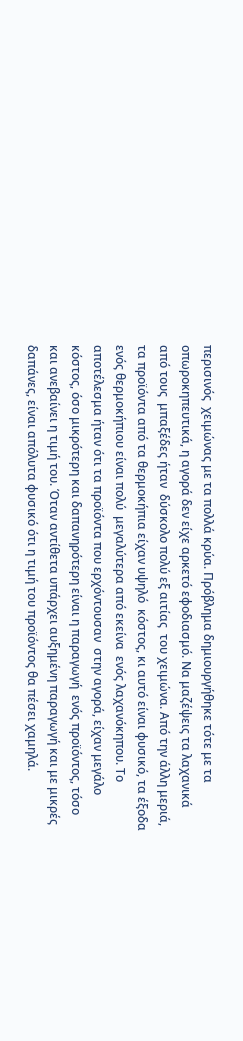περισινός  χειμώνας με τα πολλά κρύα. Πρόβλημα δημιουργήθηκε τότε με τα οπωροκηπευτικά, η αγορά δεν είχε αρκετό εφοδιασμό. Να μαζέψεις τα λαχανικά από τους  μπαξέδες ήταν  δύσκολο πολύ εξ αιτίας  του χειμώνα. Από την άλλη μεριά, τα προϊόντα από τα θερμοκήπια είχαν υψηλό  κόστος, κι αυτό είναι φυσικό, τα έξοδα ενός θερμοκήπιου είναι πολύ  μεγαλύτερα από εκείνα  ενός λαχανόκηπου. Το αποτέλεσμα ήταν ότι τα προϊόντα που ερχόντουσαν  στην αγορά, είχαν μεγάλο κόστος, όσο μικρότερη και δαπανηρότερη είναι η παραγωγή  ενός προϊόντος, τόσο και ανεβαίνει η τιμή του. Όταν αντίθετα υπάρχει αυξημένη παραγωγή και με μικρές δαπάνες, είναι απόλυτα φυσικό ότι η τιμή του προϊόντος θα πέσει χαμηλά.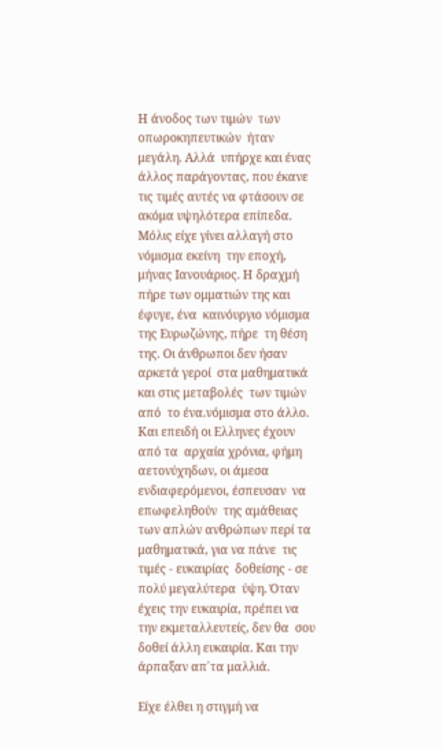Η άνοδος των τιμών  των οπωροκηπευτικών  ήταν μεγάλη. Αλλά  υπήρχε και ένας άλλος παράγοντας, που έκανε τις τιμές αυτές να φτάσουν σε ακόμα υψηλότερα επίπεδα. Μόλις είχε γίνει αλλαγή στο  νόμισμα εκείνη  την εποχή, μήνας Ιανουάριος. Η δραχμή πήρε των ομματιών της και έφυγε, ένα  καινόυργιο νόμισμα  της Ευρωζώνης, πήρε  τη θέση της. Οι άνθρωποι δεν ήσαν  αρκετά γεροί  στα μαθηματικά  και στις μεταβολές  των τιμών από  το ένα.νόμισμα στο άλλο. Και επειδή οι Ελληνες έχουν από τα  αρχαία χρόνια, φήμη  αετονύχηδων, οι άμεσα ενδιαφερόμενοι, έσπευσαν  να επωφεληθούν  της αμάθειας των απλών ανθρώπων περί τα μαθηματικά, για να πάνε  τις τιμές - ευκαιρίας  δοθείσης - σε πολύ μεγαλύτερα  ύψη. Όταν έχεις την ευκαιρία, πρέπει να την εκμεταλλευτείς, δεν θα  σου δοθεί άλλη ευκαιρία. Και την άρπαξαν απ΄τα μαλλιά.

Είχε έλθει η στιγμή να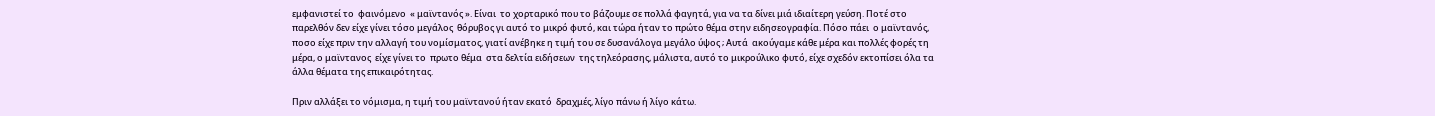εμφανιστεί το  φαινόμενο  « μαϊντανός ». Είναι  το χορταρικό που το βάζουμε σε πολλά φαγητά, για να τα δίνει μιά ιδιαίτερη γεύση. Ποτέ στο παρελθόν δεν είχε γίνει τόσο μεγάλος  θόρυβος γι αυτό το μικρό φυτό, και τώρα ήταν το πρώτο θέμα στην ειδησεογραφία. Πόσο πάει  ο μαϊντανός, ποσο είχε πριν την αλλαγή του νομίσματος, γιατί ανέβηκε η τιμή του σε δυσανάλογα μεγάλο ύψος ; Αυτά  ακούγαμε κάθε μέρα και πολλές φορές τη μέρα, ο μαϊντανος  είχε γίνει το  πρωτο θέμα  στα δελτία ειδήσεων  της τηλεόρασης, μάλιστα, αυτό το μικρούλικο φυτό, είχε σχεδόν εκτοπίσει όλα τα άλλα θέματα της επικαιρότητας.

Πριν αλλάξει το νόμισμα, η τιμή του μαϊντανού ήταν εκατό  δραχμές, λίγο πάνω ή λίγο κάτω.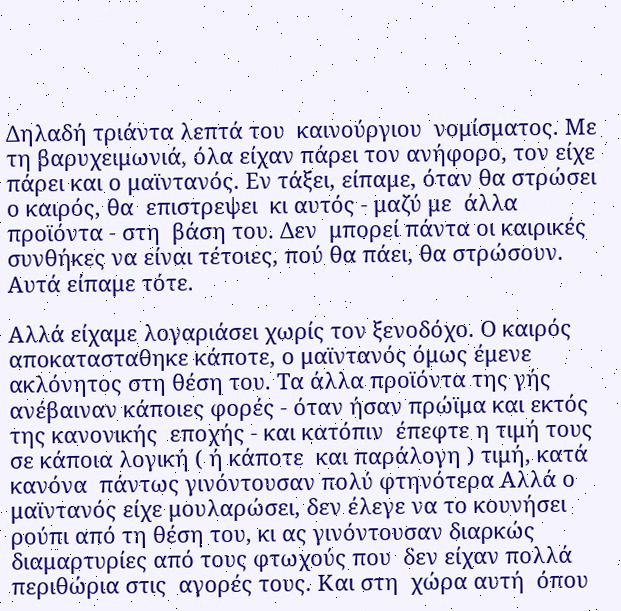Δηλαδή τριάντα λεπτά του  καινούργιου  νομίσματος. Με τη βαρυχειμωνιά, όλα είχαν πάρει τον ανήφορο, τον είχε πάρει και ο μαϊντανός. Εν τάξει, είπαμε, όταν θα στρώσει ο καιρός, θα  επιστρεψει  κι αυτός - μαζύ με  άλλα προϊόντα - στη  βάση του. Δεν  μπορεί πάντα οι καιρικές συνθήκες να είναι τέτοιες, πού θα πάει, θα στρώσουν. Αυτά είπαμε τότε.

Αλλά είχαμε λογαριάσει χωρίς τον ξενοδόχο. Ο καιρός αποκατασταθηκε κάποτε, ο μαϊντανός όμως έμενε ακλόνητος στη θέση του. Τα άλλα προϊόντα της γής ανέβαιναν κάποιες φορές - όταν ήσαν πρώϊμα και εκτός της κανονικής  εποχής - και κατόπιν  έπεφτε η τιμή τους σε κάποια λογική ( ή κάποτε  και παράλογη ) τιμή, κατά κανόνα  πάντως γινόντουσαν πολύ φτηνότερα Αλλά ο μαϊντανός είχε μουλαρώσει, δεν έλεγε να το κουνήσει ρούπι από τη θέση του, κι ας γινόντουσαν διαρκώς  διαμαρτυρίες από τους φτωχούς που  δεν είχαν πολλά  περιθώρια στις  αγορές τους. Και στη  χώρα αυτή  όπου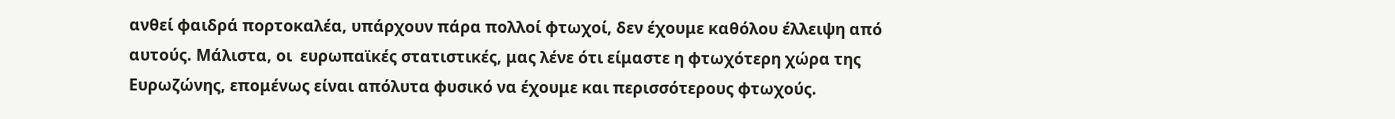ανθεί φαιδρά πορτοκαλέα, υπάρχουν πάρα πολλοί φτωχοί, δεν έχουμε καθόλου έλλειψη από αυτούς. Μάλιστα, οι  ευρωπαϊκές στατιστικές, μας λένε ότι είμαστε η φτωχότερη χώρα της Ευρωζώνης, επομένως είναι απόλυτα φυσικό να έχουμε και περισσότερους φτωχούς.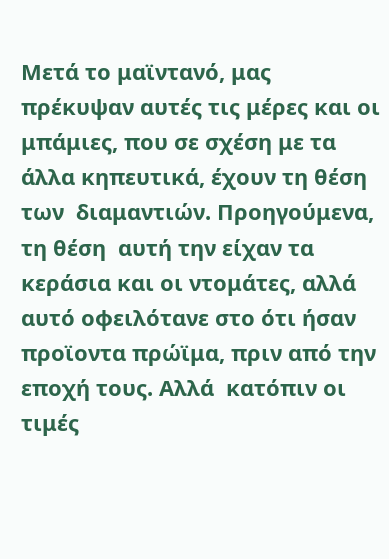Μετά το μαϊντανό, μας  πρέκυψαν αυτές τις μέρες και οι  μπάμιες, που σε σχέση με τα άλλα κηπευτικά, έχουν τη θέση των  διαμαντιών. Προηγούμενα, τη θέση  αυτή την είχαν τα κεράσια και οι ντομάτες, αλλά αυτό οφειλότανε στο ότι ήσαν προϊοντα πρώϊμα, πριν από την εποχή τους. Αλλά  κατόπιν οι  τιμές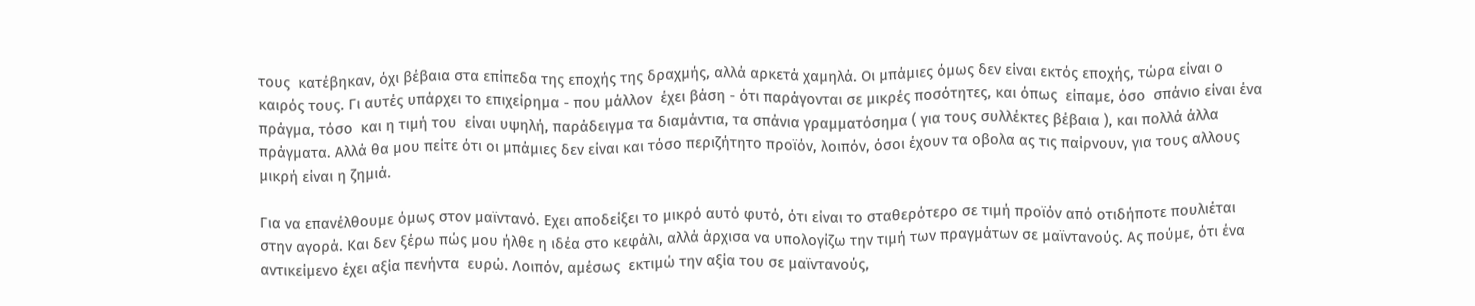τους  κατέβηκαν, όχι βέβαια στα επίπεδα της εποχής της δραχμής, αλλά αρκετά χαμηλά. Οι μπάμιες όμως δεν είναι εκτός εποχής, τώρα είναι ο καιρός τους. Γι αυτές υπάρχει το επιχείρημα - που μάλλον  έχει βάση - ότι παράγονται σε μικρές ποσότητες, και όπως  είπαμε, όσο  σπάνιο είναι ένα  πράγμα, τόσο  και η τιμή του  είναι υψηλή, παράδειγμα τα διαμάντια, τα σπάνια γραμματόσημα ( για τους συλλέκτες βέβαια ), και πολλά άλλα πράγματα. Αλλά θα μου πείτε ότι οι μπάμιες δεν είναι και τόσο περιζήτητο προϊόν, λοιπόν, όσοι έχουν τα οβολα ας τις παίρνουν, για τους αλλους μικρή είναι η ζημιά.

Για να επανέλθουμε όμως στον μαϊντανό. Εχει αποδείξει το μικρό αυτό φυτό, ότι είναι το σταθερότερο σε τιμή προϊόν από οτιδήποτε πουλιέται στην αγορά. Και δεν ξέρω πώς μου ήλθε η ιδέα στο κεφάλι, αλλά άρχισα να υπολογίζω την τιμή των πραγμάτων σε μαϊντανούς. Ας πούμε, ότι ένα αντικείμενο έχει αξία πενήντα  ευρώ. Λοιπόν, αμέσως  εκτιμώ την αξία του σε μαϊντανούς,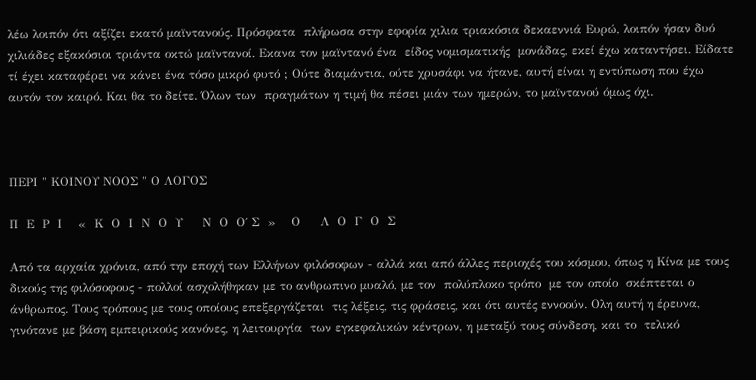λέω λοιπόν ότι αξίζει εκατό μαϊντανούς. Πρόσφατα  πλήρωσα στην εφορία χιλια τριακόσια δεκαεννιά Ευρώ, λοιπόν ήσαν δυό χιλιάδες εξακόσιοι τριάντα οκτώ μαϊντανοί. Εκανα τον μαϊντανό ένα  είδος νομισματικής  μονάδας, εκεί έχω καταντήσει. Είδατε τί έχει καταφέρει να κάνει ένα τόσο μικρό φυτό ; Ούτε διαμάντια, ούτε χρυσάφι να ήτανε, αυτή είναι η εντύπωση που έχω  αυτόν τον καιρό. Και θα το δείτε. Όλων των  πραγμάτων η τιμή θα πέσει μιάν των ημερών, το μαϊντανού όμως όχι.



ΠΕΡΙ " ΚΟΙΝΟΥ ΝΟΟΣ " Ο ΛΟΓΟΣ

Π  Ε  Ρ  Ι    «  Κ  Ο  Ι  Ν  Ο  Υ     Ν  Ο  Ο΄ Σ  »    Ο     Λ  Ο  Γ  Ο  Σ

Από τα αρχαία χρόνια, από την εποχή των Ελλήνων φιλόσοφων - αλλά και από άλλες περιοχές του κόσμου, όπως η Κίνα με τους δικούς της φιλόσοφους - πολλοί ασχολήθηκαν με το ανθρωπινο μυαλό, με τον  πολύπλοκο τρόπο  με τον οποίο  σκέπτεται ο άνθρωπος. Τους τρόπους με τους οποίους επεξεργάζεται  τις λέξεις, τις φράσεις, και ότι αυτές εννοούν. Ολη αυτή η έρευνα, γινότανε με βάση εμπειρικούς κανόνες, η λειτουργία  των εγκεφαλικών κέντρων, η μεταξύ τους σύνδεση, και το  τελικό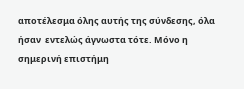αποτέλεσμα όλης αυτής της σύνδεσης, όλα ήσαν  εντελώς άγνωστα τότε. Μόνο η  σημερινή επιστήμη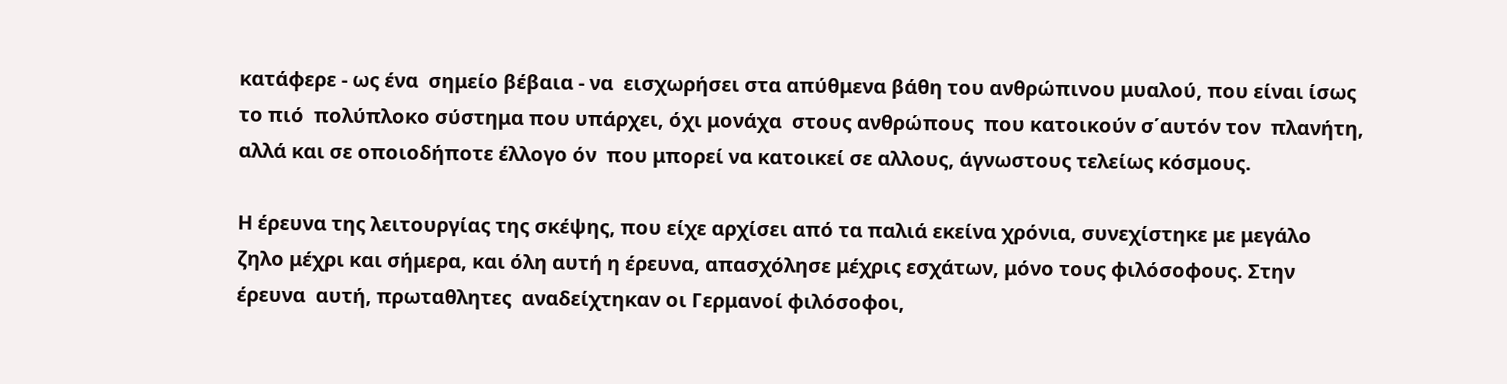κατάφερε - ως ένα  σημείο βέβαια - να  εισχωρήσει στα απύθμενα βάθη του ανθρώπινου μυαλού, που είναι ίσως το πιό  πολύπλοκο σύστημα που υπάρχει, όχι μονάχα  στους ανθρώπους  που κατοικούν σ΄αυτόν τον  πλανήτη, αλλά και σε οποιοδήποτε έλλογο όν  που μπορεί να κατοικεί σε αλλους, άγνωστους τελείως κόσμους.

Η έρευνα της λειτουργίας της σκέψης, που είχε αρχίσει από τα παλιά εκείνα χρόνια, συνεχίστηκε με μεγάλο  ζηλο μέχρι και σήμερα, και όλη αυτή η έρευνα, απασχόλησε μέχρις εσχάτων, μόνο τους φιλόσοφους. Στην έρευνα  αυτή, πρωταθλητες  αναδείχτηκαν οι Γερμανοί φιλόσοφοι,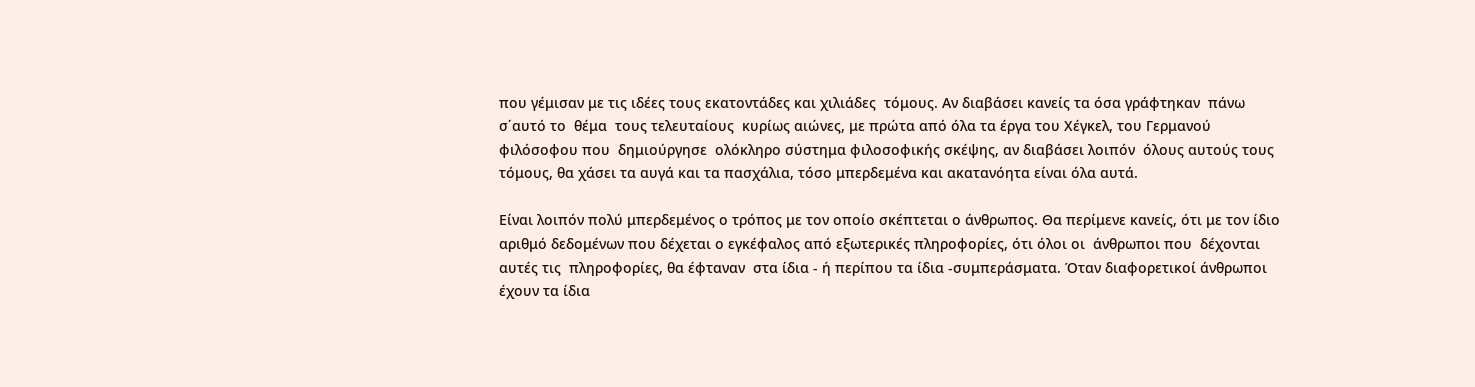που γέμισαν με τις ιδέες τους εκατοντάδες και χιλιάδες  τόμους. Αν διαβάσει κανείς τα όσα γράφτηκαν  πάνω σ΄αυτό το  θέμα  τους τελευταίους  κυρίως αιώνες, με πρώτα από όλα τα έργα του Χέγκελ, του Γερμανού  φιλόσοφου που  δημιούργησε  ολόκληρο σύστημα φιλοσοφικής σκέψης, αν διαβάσει λοιπόν  όλους αυτούς τους  τόμους, θα χάσει τα αυγά και τα πασχάλια, τόσο μπερδεμένα και ακατανόητα είναι όλα αυτά.

Είναι λοιπόν πολύ μπερδεμένος ο τρόπος με τον οποίο σκέπτεται ο άνθρωπος. Θα περίμενε κανείς, ότι με τον ίδιο αριθμό δεδομένων που δέχεται ο εγκέφαλος από εξωτερικές πληροφορίες, ότι όλοι οι  άνθρωποι που  δέχονται  αυτές τις  πληροφορίες, θα έφταναν  στα ίδια - ή περίπου τα ίδια -συμπεράσματα. Όταν διαφορετικοί άνθρωποι έχουν τα ίδια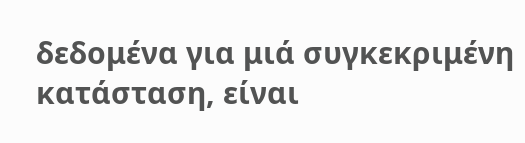δεδομένα για μιά συγκεκριμένη κατάσταση, είναι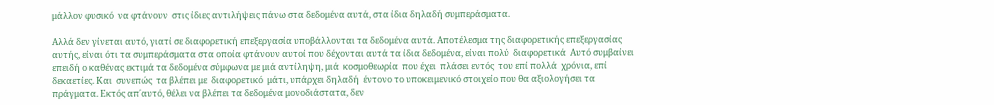μάλλον φυσικό  να φτάνουν  στις ίδιες αντιλήψεις πάνω στα δεδομένα αυτά, στα ίδια δηλαδή συμπεράσματα.

Αλλά δεν γίνεται αυτό, γιατί σε διαφορετική επεξεργασία υποβάλλονται τα δεδομένα αυτά. Αποτέλεσμα της διαφορετικής επεξεργασίας αυτής, είναι ότι τα συμπεράσματα στα οποία φτάνουν αυτοί που δέχονται αυτά τα ίδια δεδομένα, είναι πολύ  διαφορετικά  Αυτό συμβαίνει επειδή ο καθένας εκτιμά τα δεδομένα σύμφωνα με μιά αντίληψη, μιά  κοσμοθεωρία  που έχει  πλάσει εντός  του επί πολλά  χρόνια, επί  δεκαετίες. Και  συνεπώς  τα βλέπει με  διαφορετικό  μάτι, υπάρχει δηλαδή  έντονο το υποκειμενικό στοιχείο που θα αξιολογήσει τα πράγματα. Εκτός απ΄αυτό, θέλει να βλέπει τα δεδομένα μονοδιάστατα, δεν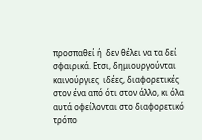προσπαθεί ή  δεν θέλει να τα δεί  σφαιρικά. Ετσι, δημιουργούνται  καινούργιες  ιδέες, διαφορετικές  στον ένα από ότι στον άλλο, κι όλα αυτά οφείλονται στο διαφορετικό τρόπο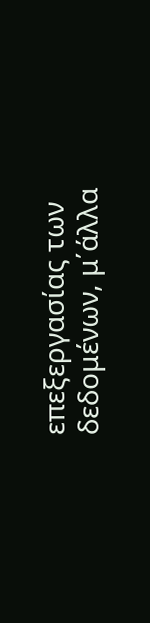επεξεργασίας των  δεδομένων, μ΄άλλα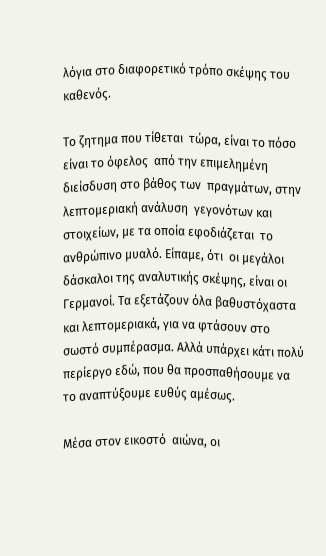λόγια στο διαφορετικό τρόπο σκέψης του καθενός.

Το ζητημα που τίθεται  τώρα, είναι το πόσο  είναι το όφελος  από την επιμελημένη διείσδυση στο βάθος των  πραγμάτων, στην λεπτομεριακή ανάλυση  γεγονότων και  στοιχείων, με τα οποία εφοδιάζεται  το ανθρώπινο μυαλό. Είπαμε, ότι  οι μεγάλοι δάσκαλοι της αναλυτικής σκέψης, είναι οι Γερμανοί. Τα εξετάζουν όλα βαθυστόχαστα και λεπτομεριακά, για να φτάσουν στο σωστό συμπέρασμα. Αλλά υπάρχει κάτι πολύ περίεργο εδώ, που θα προσπαθήσουμε να το αναπτύξουμε ευθύς αμέσως.

Μέσα στον εικοστό  αιώνα, οι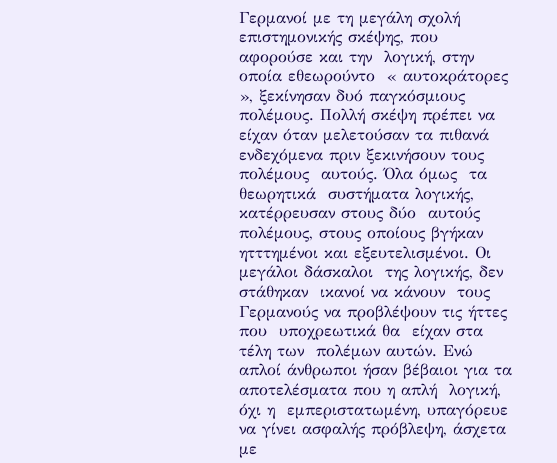Γερμανοί με τη μεγάλη σχολή επιστημονικής σκέψης, που αφορούσε και την  λογική, στην οποία εθεωρούντο  « αυτοκράτορες », ξεκίνησαν δυό παγκόσμιους πολέμους. Πολλή σκέψη πρέπει να είχαν όταν μελετούσαν τα πιθανά ενδεχόμενα πριν ξεκινήσουν τους πολέμους  αυτούς. Όλα όμως  τα θεωρητικά  συστήματα λογικής, κατέρρευσαν στους δύο  αυτούς πολέμους, στους οποίους βγήκαν ητττημένοι και εξευτελισμένοι. Οι μεγάλοι δάσκαλοι  της λογικής, δεν στάθηκαν  ικανοί να κάνουν  τους Γερμανούς να προβλέψουν τις ήττες που  υποχρεωτικά θα  είχαν στα τέλη των  πολέμων αυτών. Ενώ απλοί άνθρωποι ήσαν βέβαιοι για τα αποτελέσματα που η απλή  λογική, όχι η  εμπεριστατωμένη, υπαγόρευε να γίνει ασφαλής πρόβλεψη, άσχετα με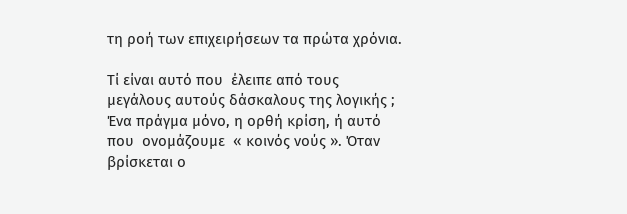τη ροή των επιχειρήσεων τα πρώτα χρόνια.

Τί είναι αυτό που  έλειπε από τους  μεγάλους αυτούς δάσκαλους της λογικής ; Ένα πράγμα μόνο, η ορθή κρίση, ή αυτό που  ονομάζουμε  « κοινός νούς ». Όταν  βρίσκεται ο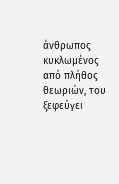άνθρωπος κυκλωμένος από πλήθος θεωριών, του ξεφεύγει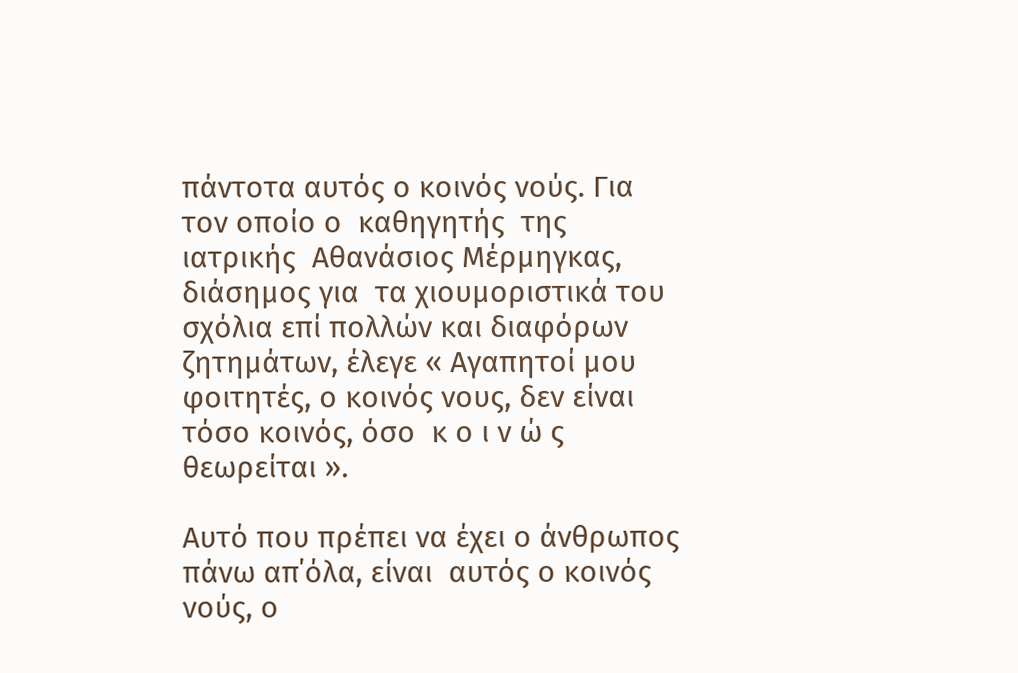πάντοτα αυτός ο κοινός νούς. Για τον οποίο ο  καθηγητής  της ιατρικής  Αθανάσιος Μέρμηγκας, διάσημος για  τα χιουμοριστικά του σχόλια επί πολλών και διαφόρων ζητημάτων, έλεγε « Αγαπητοί μου φοιτητές, ο κοινός νους, δεν είναι τόσο κοινός, όσο  κ ο ι ν ώ ς  θεωρείται ».

Αυτό που πρέπει να έχει ο άνθρωπος  πάνω απ΄όλα, είναι  αυτός ο κοινός νούς, ο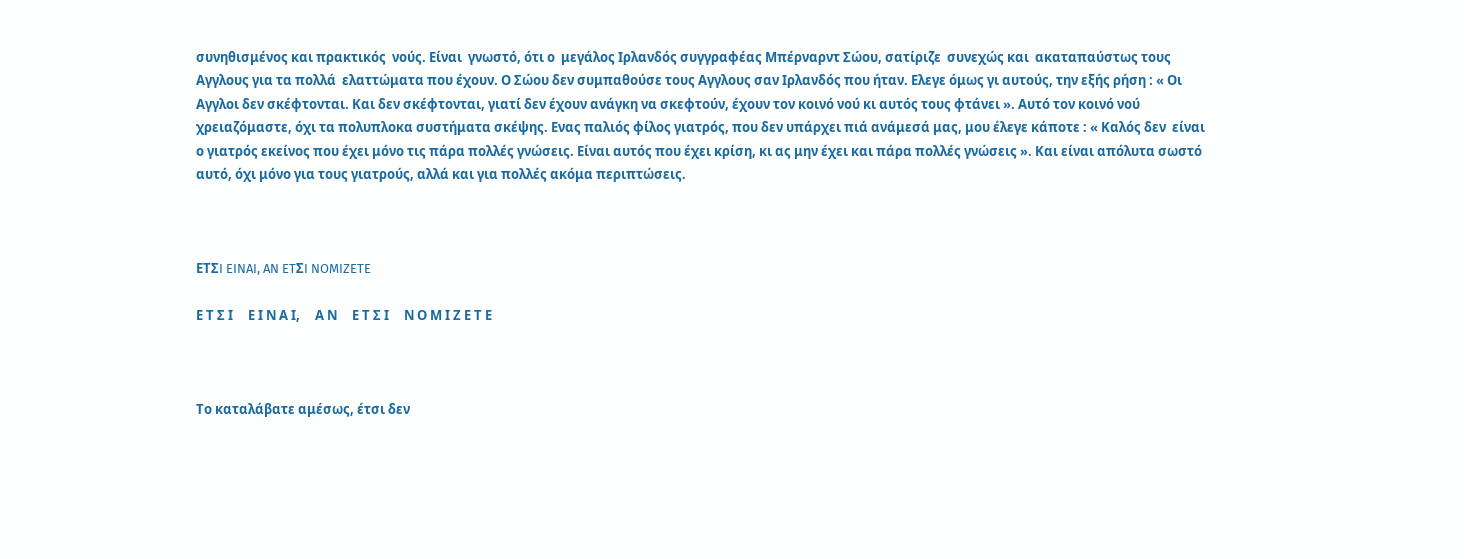συνηθισμένος και πρακτικός  νούς. Είναι  γνωστό, ότι ο  μεγάλος Ιρλανδός συγγραφέας Μπέρναρντ Σώου, σατίριζε  συνεχώς και  ακαταπαύστως τους Αγγλους για τα πολλά  ελαττώματα που έχουν. Ο Σώου δεν συμπαθούσε τους Αγγλους σαν Ιρλανδός που ήταν. Ελεγε όμως γι αυτούς, την εξής ρήση : « Οι Αγγλοι δεν σκέφτονται. Και δεν σκέφτονται, γιατί δεν έχουν ανάγκη να σκεφτούν, έχουν τον κοινό νού κι αυτός τους φτάνει ». Αυτό τον κοινό νού χρειαζόμαστε, όχι τα πολυπλοκα συστήματα σκέψης. Ενας παλιός φίλος γιατρός, που δεν υπάρχει πιά ανάμεσά μας, μου έλεγε κάποτε : « Kαλός δεν  είναι ο γιατρός εκείνος που έχει μόνο τις πάρα πολλές γνώσεις. Είναι αυτός που έχει κρίση, κι ας μην έχει και πάρα πολλές γνώσεις ». Και είναι απόλυτα σωστό αυτό, όχι μόνο για τους γιατρούς, αλλά και για πολλές ακόμα περιπτώσεις.



ETΣI EINAI, AN ETΣI NOMIZETE

Ε Τ Σ Ι     Ε Ι Ν Α Ι,     Α Ν     Ε Τ Σ Ι     Ν Ο Μ Ι Ζ Ε Τ Ε



Το καταλάβατε αμέσως, έτσι δεν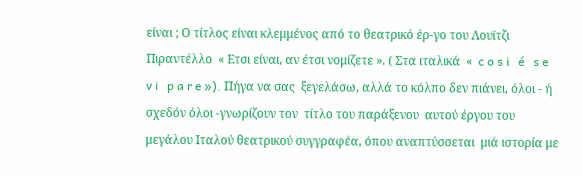είναι ; Ο τίτλος είναι κλεμμένος από το θεατρικό έρ-γο του Λουϊτζι Πιραντέλλο  « Ετσι είναι, αν έτσι νομίζετε ». ( Στα ιταλικά  «  c o s i   é   s e   v i   p a r e »). Πήγα να σας  ξεγελάσω, αλλά το κόλπο δεν πιάνει, όλοι - ή  σχεδόν όλοι -γνωρίζουν τον  τίτλο του παράξενου  αυτού έργου του μεγάλου Ιταλού θεατρικού συγγραφέα, όπου αναπτύσσεται  μιά ιστορία με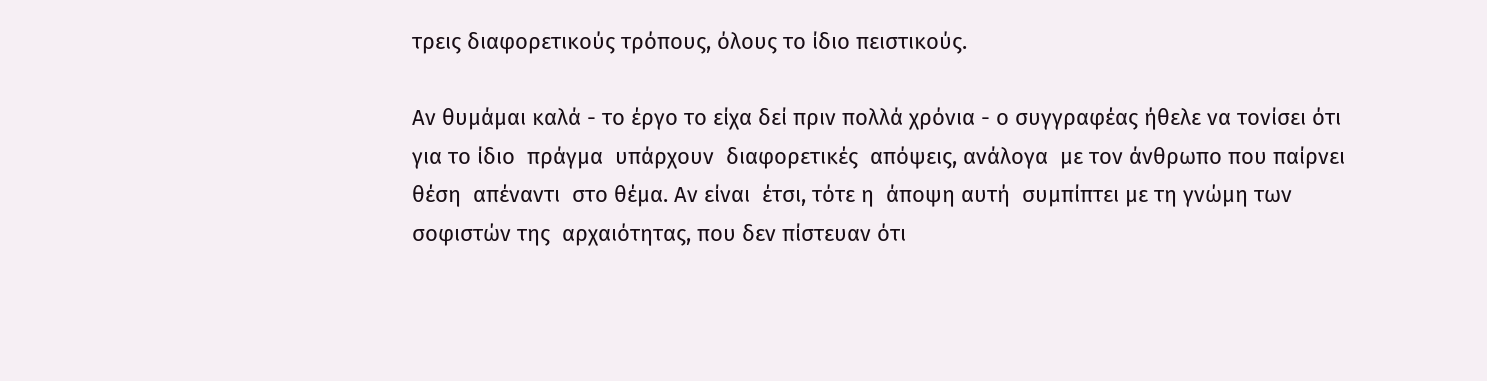τρεις διαφορετικούς τρόπους, όλους το ίδιο πειστικούς.

Αν θυμάμαι καλά - το έργο το είχα δεί πριν πολλά χρόνια - ο συγγραφέας ήθελε να τονίσει ότι  για το ίδιο  πράγμα  υπάρχουν  διαφορετικές  απόψεις, ανάλογα  με τον άνθρωπο που παίρνει θέση  απέναντι  στο θέμα. Αν είναι  έτσι, τότε η  άποψη αυτή  συμπίπτει με τη γνώμη των σοφιστών της  αρχαιότητας, που δεν πίστευαν ότι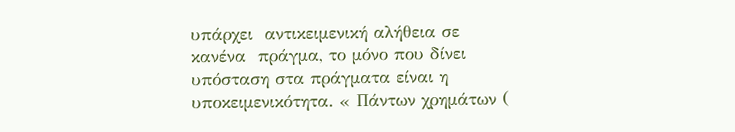υπάρχει  αντικειμενική αλήθεια σε κανένα  πράγμα, το μόνο που δίνει υπόσταση στα πράγματα είναι η υποκειμενικότητα. « Πάντων χρημάτων (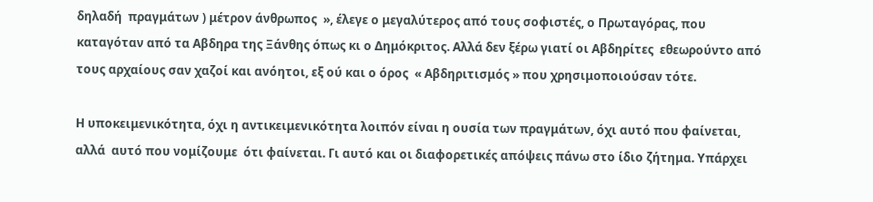δηλαδή  πραγμάτων ) μέτρον άνθρωπος  », έλεγε ο μεγαλύτερος από τους σοφιστές, ο Πρωταγόρας, που καταγόταν από τα Αβδηρα της Ξάνθης όπως κι ο Δημόκριτος. Αλλά δεν ξέρω γιατί οι Αβδηρίτες  εθεωρούντο από  τους αρχαίους σαν χαζοί και ανόητοι, εξ ού και ο όρος  « Αβδηριτισμός » που χρησιμοποιούσαν τότε.

Η υποκειμενικότητα, όχι η αντικειμενικότητα λοιπόν είναι η ουσία των πραγμάτων, όχι αυτό που φαίνεται, αλλά  αυτό που νομίζουμε  ότι φαίνεται. Γι αυτό και οι διαφορετικές απόψεις πάνω στο ίδιο ζήτημα. Υπάρχει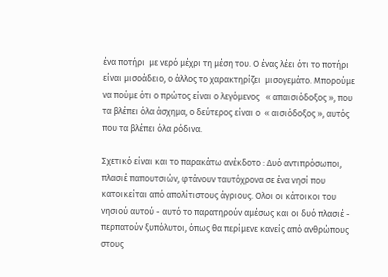ένα ποτήρι  με νερό μέχρι τη μέση του. Ο ένας λέει ότι το ποτήρι είναι μισοάδειο, ο άλλος το χαρακτηρίζει  μισογεμάτο. Μπορούμε να πούμε ότι ο πρώτος είναι ο λεγόμενος   « απαισιόδοξος », που τα βλέπει όλα άσχημα, ο δεύτερος είναι ο  « αισιόδοξος », αυτός που τα βλέπει όλα ρόδινα.

Σχετικό είναι και το παρακάτω ανέκδοτο : Δυό αντιπρόσωποι, πλασιέ παπουτσιών, φτάνουν ταυτόχρονα σε ένα νησί που κατοικείται από απολίτιστους άγριους. Ολοι οι κάτοικοι του νησιού αυτού - αυτό το παρατηρούν αμέσως και οι δυό πλασιέ - περπατούν ξυπόλυτοι, όπως θα περίμενε κανείς από ανθρώπους στους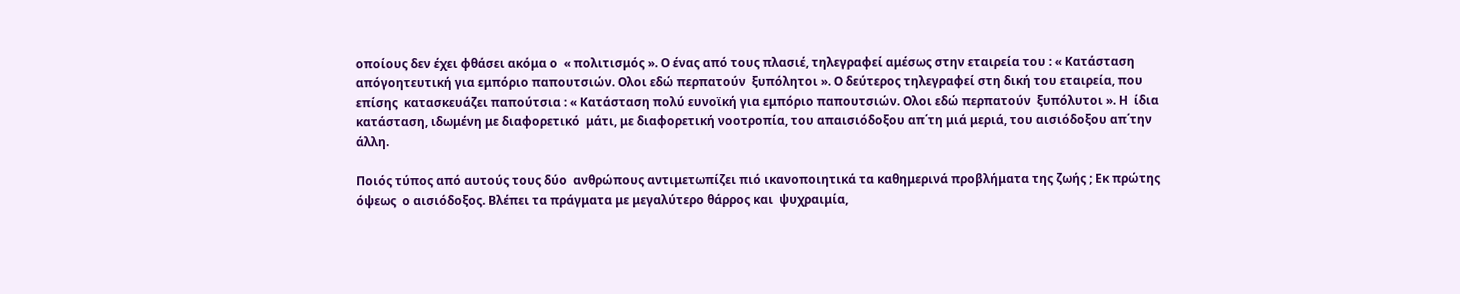οποίους δεν έχει φθάσει ακόμα ο  « πολιτισμός ». Ο ένας από τους πλασιέ, τηλεγραφεί αμέσως στην εταιρεία του : « Κατάσταση απόγοητευτική για εμπόριο παπουτσιών. Ολοι εδώ περπατούν  ξυπόλητοι ». Ο δεύτερος τηλεγραφεί στη δική του εταιρεία, που επίσης  κατασκευάζει παπούτσια : « Κατάσταση πολύ ευνοϊκή για εμπόριο παπουτσιών. Ολοι εδώ περπατούν  ξυπόλυτοι ». Η  ίδια κατάσταση, ιδωμένη με διαφορετικό  μάτι, με διαφορετική νοοτροπία, του απαισιόδοξου απ΄τη μιά μεριά, του αισιόδοξου απ΄την άλλη.

Ποιός τύπος από αυτούς τους δύο  ανθρώπους αντιμετωπίζει πιό ικανοποιητικά τα καθημερινά προβλήματα της ζωής ; Εκ πρώτης όψεως  ο αισιόδοξος. Βλέπει τα πράγματα με μεγαλύτερο θάρρος και  ψυχραιμία,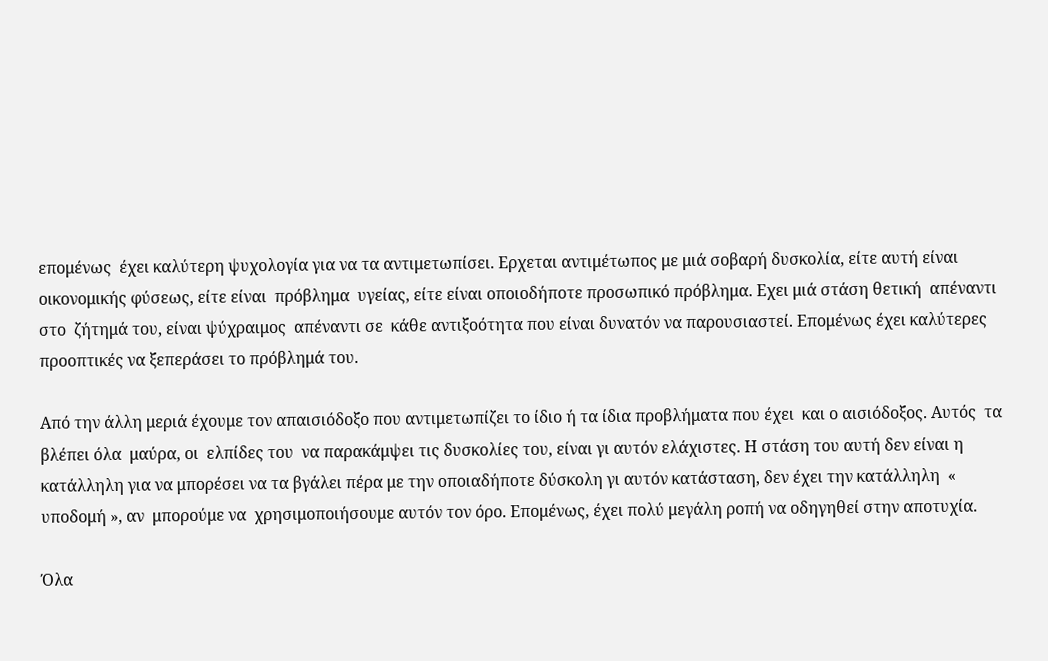επομένως  έχει καλύτερη ψυχολογία για να τα αντιμετωπίσει. Ερχεται αντιμέτωπος με μιά σοβαρή δυσκολία, είτε αυτή είναι οικονομικής φύσεως, είτε είναι  πρόβλημα  υγείας, είτε είναι οποιοδήποτε προσωπικό πρόβλημα. Εχει μιά στάση θετική  απέναντι στο  ζήτημά του, είναι ψύχραιμος  απέναντι σε  κάθε αντιξοότητα που είναι δυνατόν να παρουσιαστεί. Επομένως έχει καλύτερες προοπτικές να ξεπεράσει το πρόβλημά του.

Από την άλλη μεριά έχουμε τον απαισιόδοξο που αντιμετωπίζει το ίδιο ή τα ίδια προβλήματα που έχει  και ο αισιόδοξος. Αυτός  τα βλέπει όλα  μαύρα, οι  ελπίδες του  να παρακάμψει τις δυσκολίες του, είναι γι αυτόν ελάχιστες. Η στάση του αυτή δεν είναι η κατάλληλη για να μπορέσει να τα βγάλει πέρα με την οποιαδήποτε δύσκολη γι αυτόν κατάσταση, δεν έχει την κατάλληλη  « υποδομή », αν  μπορούμε να  χρησιμοποιήσουμε αυτόν τον όρο. Επομένως, έχει πολύ μεγάλη ροπή να οδηγηθεί στην αποτυχία.

Όλα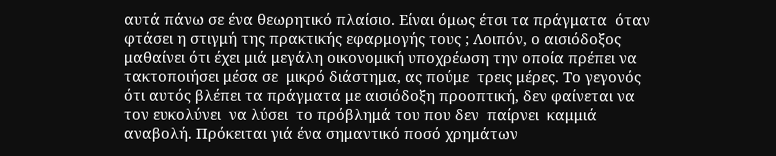αυτά πάνω σε ένα θεωρητικό πλαίσιο. Είναι όμως έτσι τα πράγματα  όταν φτάσει η στιγμή της πρακτικής εφαρμογής τους ; Λοιπόν, ο αισιόδοξος μαθαίνει ότι έχει μιά μεγάλη οικονομική υποχρέωση την οποία πρέπει να  τακτοποιήσει μέσα σε  μικρό διάστημα, ας πούμε  τρεις μέρες. Το γεγονός ότι αυτός βλέπει τα πράγματα με αισιόδοξη προοπτική, δεν φαίνεται να τον ευκολύνει  να λύσει  το πρόβλημά του που δεν  παίρνει  καμμιά αναβολή. Πρόκειται γιά ένα σημαντικό ποσό χρημάτων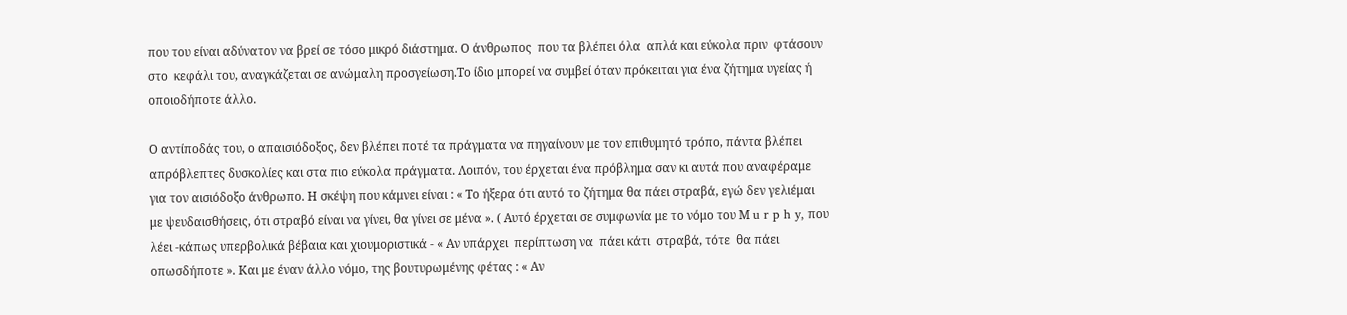που του είναι αδύνατον να βρεί σε τόσο μικρό διάστημα. Ο άνθρωπος  που τα βλέπει όλα  απλά και εύκολα πριν  φτάσουν στο  κεφάλι του, αναγκάζεται σε ανώμαλη προσγείωση.Το ίδιο μπορεί να συμβεί όταν πρόκειται για ένα ζήτημα υγείας ή οποιοδήποτε άλλο.

Ο αντίποδάς του, ο απαισιόδοξος, δεν βλέπει ποτέ τα πράγματα να πηγαίνουν με τον επιθυμητό τρόπο, πάντα βλέπει απρόβλεπτες δυσκολίες και στα πιο εύκολα πράγματα. Λοιπόν, του έρχεται ένα πρόβλημα σαν κι αυτά που αναφέραμε για τον αισιόδοξο άνθρωπο. Η σκέψη που κάμνει είναι : « Το ήξερα ότι αυτό το ζήτημα θα πάει στραβά, εγώ δεν γελιέμαι με ψευδαισθήσεις, ότι στραβό είναι να γίνει, θα γίνει σε μένα ». ( Αυτό έρχεται σε συμφωνία με το νόμο του Μ u r p h y, που λέει -κάπως υπερβολικά βέβαια και χιουμοριστικά - « Αν υπάρχει  περίπτωση να  πάει κάτι  στραβά, τότε  θα πάει οπωσδήποτε ». Και με έναν άλλο νόμο, της βουτυρωμένης φέτας : « Αν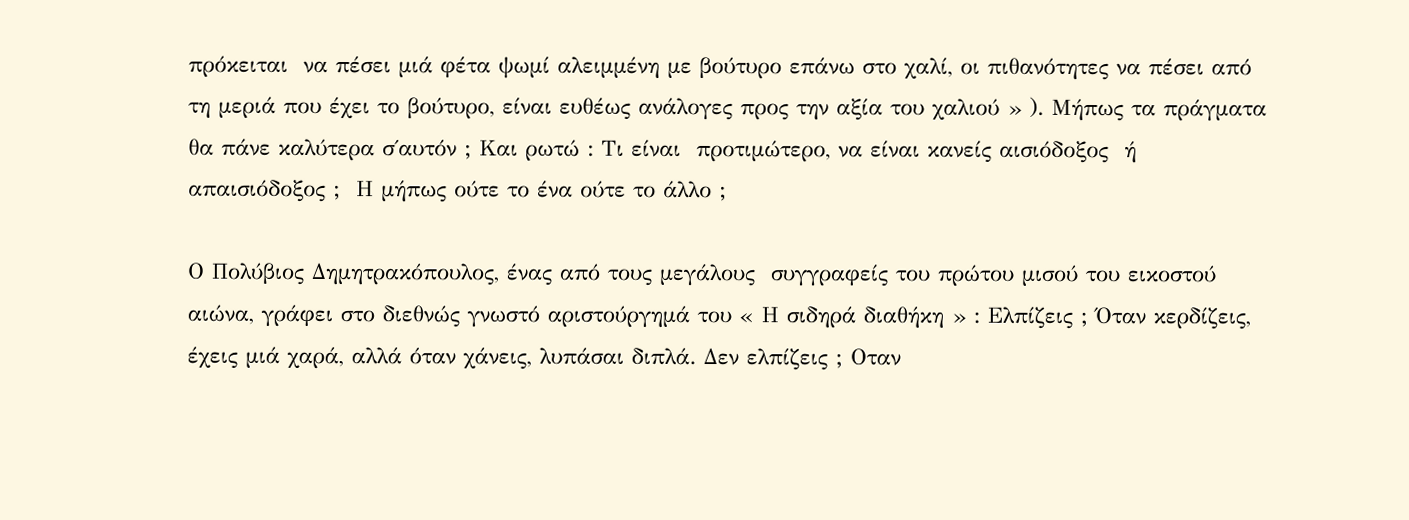πρόκειται  να πέσει μιά φέτα ψωμί αλειμμένη με βούτυρο επάνω στο χαλί, οι πιθανότητες να πέσει από τη μεριά που έχει το βούτυρο, είναι ευθέως ανάλογες προς την αξία του χαλιού » ). Μήπως τα πράγματα θα πάνε καλύτερα σ΄αυτόν ; Και ρωτώ : Τι είναι  προτιμώτερο, να είναι κανείς αισιόδοξος  ή απαισιόδοξος ;  Η μήπως ούτε το ένα ούτε το άλλο ;

Ο Πολύβιος Δημητρακόπουλος, ένας από τους μεγάλους  συγγραφείς του πρώτου μισού του εικοστού αιώνα, γράφει στο διεθνώς γνωστό αριστούργημά του « Η σιδηρά διαθήκη » : Ελπίζεις ; Όταν κερδίζεις, έχεις μιά χαρά, αλλά όταν χάνεις, λυπάσαι διπλά. Δεν ελπίζεις ; Οταν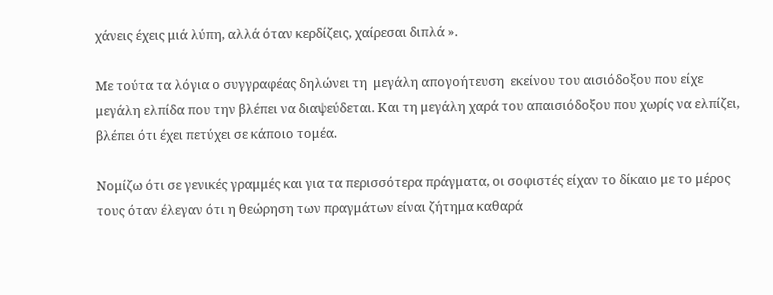χάνεις έχεις μιά λύπη, αλλά όταν κερδίζεις, χαίρεσαι διπλά ».

Με τούτα τα λόγια ο συγγραφέας δηλώνει τη  μεγάλη απογοήτευση  εκείνου του αισιόδοξου που είχε μεγάλη ελπίδα που την βλέπει να διαψεύδεται. Και τη μεγάλη χαρά του απαισιόδοξου που χωρίς να ελπίζει, βλέπει ότι έχει πετύχει σε κάποιο τομέα.

Νομίζω ότι σε γενικές γραμμές και για τα περισσότερα πράγματα, οι σοφιστές είχαν το δίκαιο με το μέρος τους όταν έλεγαν ότι η θεώρηση των πραγμάτων είναι ζήτημα καθαρά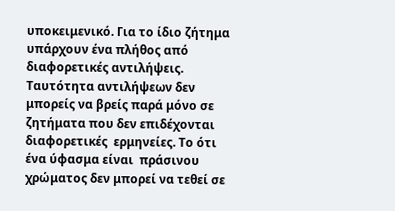υποκειμενικό. Για το ίδιο ζήτημα υπάρχουν ένα πλήθος από διαφορετικές αντιλήψεις. Ταυτότητα αντιλήψεων δεν μπορείς να βρείς παρά μόνο σε ζητήματα που δεν επιδέχονται διαφορετικές  ερμηνείες. Το ότι ένα ύφασμα είναι  πράσινου χρώματος δεν μπορεί να τεθεί σε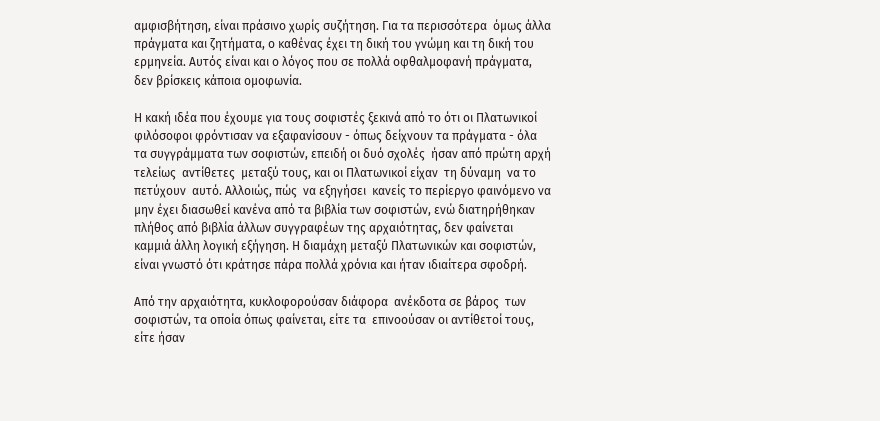αμφισβήτηση, είναι πράσινο χωρίς συζήτηση. Για τα περισσότερα  όμως άλλα  πράγματα και ζητήματα, ο καθένας έχει τη δική του γνώμη και τη δική του ερμηνεία. Αυτός είναι και ο λόγος που σε πολλά οφθαλμοφανή πράγματα, δεν βρίσκεις κάποια ομοφωνία.

Η κακή ιδέα που έχουμε για τους σοφιστές ξεκινά από το ότι οι Πλατωνικοί φιλόσοφοι φρόντισαν να εξαφανίσουν - όπως δείχνουν τα πράγματα - όλα τα συγγράμματα των σοφιστών, επειδή οι δυό σχολές  ήσαν από πρώτη αρχή τελείως  αντίθετες  μεταξύ τους, και οι Πλατωνικοί είχαν  τη δύναμη  να το πετύχουν  αυτό. Αλλοιώς, πώς  να εξηγήσει  κανείς το περίεργο φαινόμενο να μην έχει διασωθεί κανένα από τα βιβλία των σοφιστών, ενώ διατηρήθηκαν πλήθος από βιβλία άλλων συγγραφέων της αρχαιότητας, δεν φαίνεται καμμιά άλλη λογική εξήγηση. Η διαμάχη μεταξύ Πλατωνικών και σοφιστών, είναι γνωστό ότι κράτησε πάρα πολλά χρόνια και ήταν ιδιαίτερα σφοδρή.

Από την αρχαιότητα, κυκλοφορούσαν διάφορα  ανέκδοτα σε βάρος  των σοφιστών, τα οποία όπως φαίνεται, είτε τα  επινοούσαν οι αντίθετοί τους, είτε ήσαν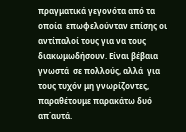πραγματικά γεγονότα από τα οποία  επωφελούνταν επίσης οι  αντίπαλοί τους για να τους διακωμωδήσουν. Είναι βέβαια γνωστά  σε πολλούς, αλλά  για τους τυχόν μη γνωρίζοντες, παραθέτουμε παρακάτω δυό απ΄αυτά.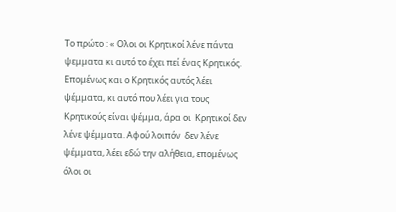Το πρώτο : « Ολοι οι Κρητικοί λένε πάντα ψεμματα κι αυτό το έχει πεί ένας Κρητικός. Επομένως και ο Κρητικός αυτός λέει ψέμματα, κι αυτό που λέει για τους Κρητικούς είναι ψέμμα, άρα οι  Κρητικοί δεν λένε ψέμματα. Αφού λοιπόν  δεν λένε ψέμματα, λέει εδώ την αλήθεια, επομένως όλοι οι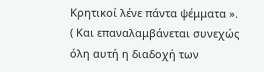Κρητικοί λένε πάντα ψέμματα ». ( Και επαναλαμβάνεται συνεχώς όλη αυτή η διαδοχή των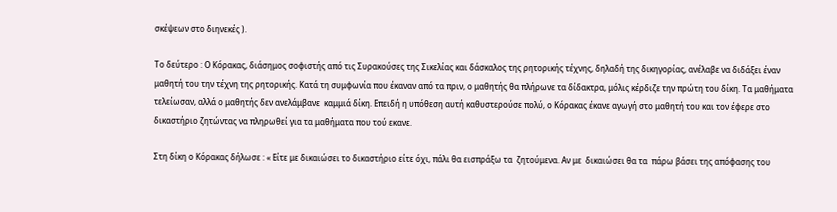σκέψεων στο διηνεκές ).

Το δεύτερο : Ο Κόρακας, διάσημος σοφιστής από τις Συρακούσες της Σικελίας και δάσκαλος της ρητορικής τέχνης, δηλαδή της δικηγορίας, ανέλαβε να διδάξει έναν μαθητή του την τέχνη της ρητορικής. Κατά τη συμφωνία που έκαναν από τα πριν, ο μαθητής θα πλήρωνε τα δίδακτρα, μόλις κέρδιζε την πρώτη του δίκη. Τα μαθήματα τελείωσαν, αλλά ο μαθητής δεν ανελάμβανε  καμμιά δίκη. Επειδή η υπόθεση αυτή καθυστερούσε πολύ, ο Κόρακας έκανε αγωγή στο μαθητή του και τον έφερε στο δικαστήριο ζητώντας να πληρωθεί για τα μαθήματα που τού εκανε.

Στη δίκη ο Κόρακας δήλωσε : « Είτε με δικαιώσει το δικαστήριο είτε όχι, πάλι θα εισπράξω τα  ζητούμενα. Αν με  δικαιώσει θα τα  πάρω βάσει της απόφασης του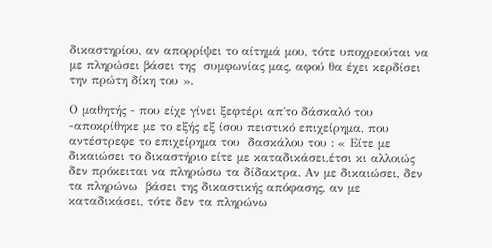δικαστηρίου, αν απορρίψει το αίτημά μου, τότε υποχρεούται να με πληρώσει βάσει της  συμφωνίας μας, αφού θα έχει κερδίσει την πρώτη δίκη του ».

Ο μαθητής - που είχε γίνει ξεφτέρι απ΄το δάσκαλό του -αποκρίθηκε με το εξής εξ ίσου πειστικό επιχείρημα, που αντέστρεφε το επιχείρημα του  δασκάλου του : « Είτε με δικαιώσει το δικαστήριο είτε με καταδικάσει,έτσι κι αλλοιώς δεν πρόκειται να πληρώσω τα δίδακτρα. Αν με δικαιώσει, δεν τα πληρώνω  βάσει της δικαστικής απόφασης, αν με καταδικάσει, τότε δεν τα πληρώνω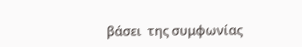βάσει  της συμφωνίας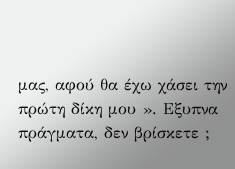μας, αφού θα έχω χάσει την  πρώτη δίκη μου ». Εξυπνα πράγματα, δεν βρίσκετε ;